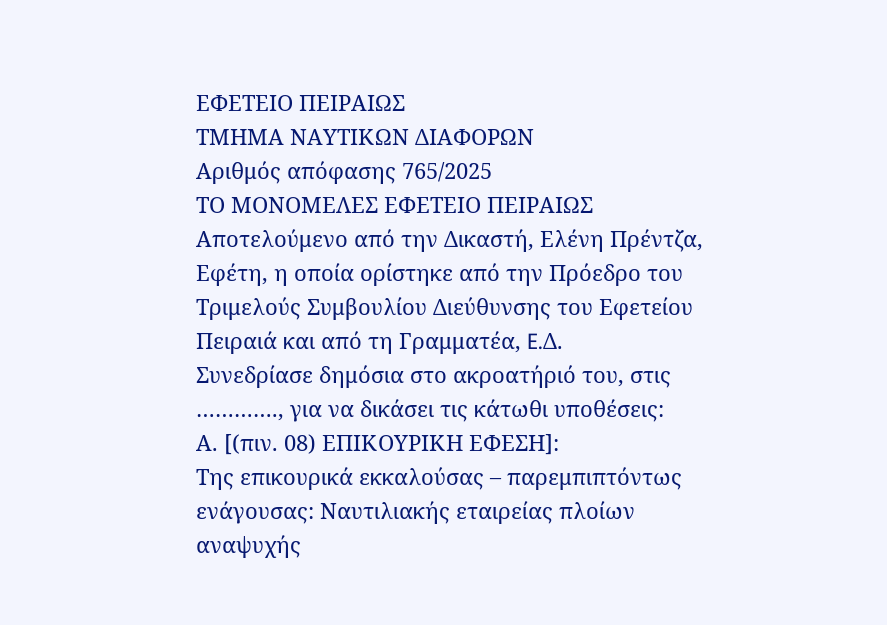ΕΦΕΤΕΙΟ ΠΕΙΡΑΙΩΣ
ΤΜΗΜΑ ΝΑΥΤΙΚΩΝ ΔΙΑΦΟΡΩN
Αριθμός απόφασης 765/2025
ΤΟ ΜΟΝΟΜΕΛΕΣ ΕΦΕΤΕΙΟ ΠΕΙΡΑΙΩΣ
Αποτελούμενο από την Δικαστή, Ελένη Πρέντζα, Εφέτη, η οποία ορίστηκε από την Πρόεδρο του Τριμελούς Συμβουλίου Διεύθυνσης του Εφετείου Πειραιά και από τη Γραμματέα, E.Δ.
Συνεδρίασε δημόσια στο ακροατήριό του, στις …………., για να δικάσει τις κάτωθι υποθέσεις:
Α. [(πιν. 08) ΕΠΙΚΟΥΡΙΚΗ ΕΦΕΣΗ]:
Της επικουρικά εκκαλούσας – παρεμπιπτόντως ενάγουσας: Ναυτιλιακής εταιρείας πλοίων αναψυχής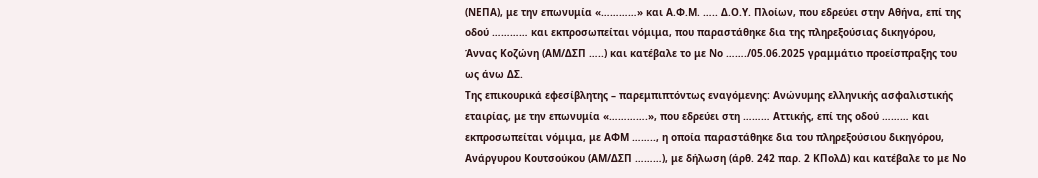(ΝΕΠΑ), με την επωνυμία «…………» και Α.Φ.Μ. ….. Δ.Ο.Υ. Πλοίων, που εδρεύει στην Αθήνα, επί της οδού ………… και εκπροσωπείται νόμιμα, που παραστάθηκε δια της πληρεξούσιας δικηγόρου, Άννας Κοζώνη (ΑΜ/ΔΣΠ …..) και κατέβαλε το με Νο ……./05.06.2025 γραμμάτιο προείσπραξης του ως άνω ΔΣ.
Της επικουρικά εφεσίβλητης – παρεμπιπτόντως εναγόμενης: Ανώνυμης ελληνικής ασφαλιστικής εταιρίας, με την επωνυμία «………….», που εδρεύει στη ……… Αττικής, επί της οδού ……… και εκπροσωπείται νόμιμα, με ΑΦΜ …….., η οποία παραστάθηκε δια του πληρεξούσιου δικηγόρου, Ανάργυρου Κουτσούκου (ΑΜ/ΔΣΠ ………), με δήλωση (άρθ. 242 παρ. 2 ΚΠολΔ) και κατέβαλε το με Νο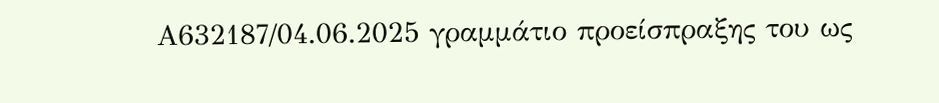Α632187/04.06.2025 γραμμάτιο προείσπραξης του ως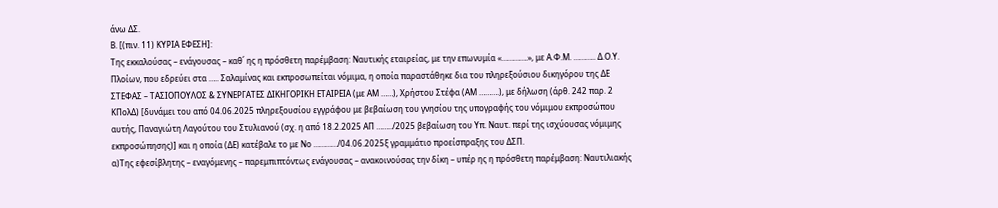άνω ΔΣ.
Β. [(πιν. 11) ΚΥΡΙΑ ΕΦΕΣΗ]:
Της εκκαλούσας – ενάγουσας – καθ΄ ης η πρόσθετη παρέμβαση: Ναυτικής εταιρείας, με την επωνυμία «………….», με Α.Φ.Μ. ……….. Δ.Ο.Υ. Πλοίων, που εδρεύει στα ….. Σαλαμίνας και εκπροσωπείται νόμιμα, η οποία παραστάθηκε δια του πληρεξούσιου δικηγόρου της ΔΕ ΣΤΕΦΑΣ – ΤΑΣΙΟΠΟΥΛΟΣ & ΣΥΝΕΡΓΑΤΕΣ ΔΙΚΗΓΟΡΙΚΗ ΕΤΑΙΡΕΙΑ (με ΑΜ ……), Χρήστου Στέφα (ΑΜ ……….), με δήλωση (άρθ. 242 παρ. 2 ΚΠολΔ) [δυνάμει του από 04.06.2025 πληρεξουσίου εγγράφου με βεβαίωση του γνησίου της υπογραφής του νόμιμου εκπροσώπου αυτής, Παναγιώτη Λαγούτου του Στυλιανού (σχ. η από 18.2.2025 ΑΠ ……../2025 βεβαίωση του Υπ. Ναυτ. περί της ισχύουσας νόμιμης εκπροσώπησης)] και η οποία (ΔΕ) κατέβαλε το με Νο …………/04.06.2025ξ γραμμάτιο προείσπραξης του ΔΣΠ.
α)Της εφεσίβλητης – εναγόμενης – παρεμπιπτόντως ενάγουσας – ανακοινούσας την δίκη – υπέρ ης η πρόσθετη παρέμβαση: Ναυτιλιακής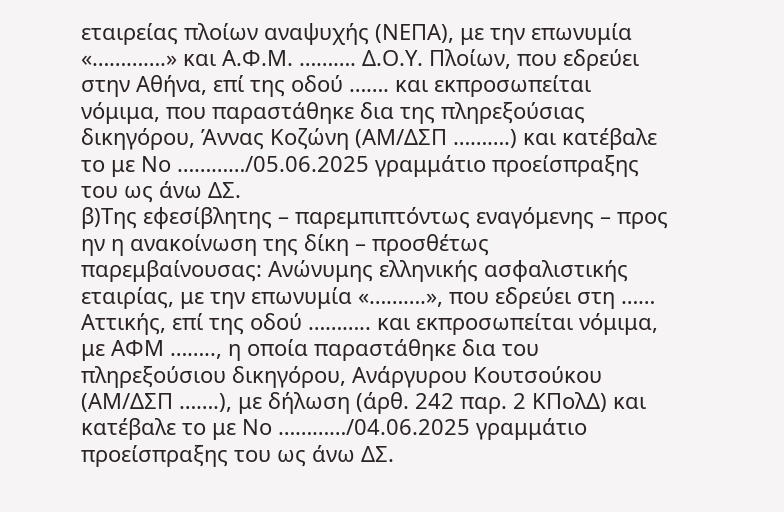εταιρείας πλοίων αναψυχής (ΝΕΠΑ), με την επωνυμία «………….» και Α.Φ.Μ. ………. Δ.Ο.Υ. Πλοίων, που εδρεύει στην Αθήνα, επί της οδού ……. και εκπροσωπείται νόμιμα, που παραστάθηκε δια της πληρεξούσιας δικηγόρου, Άννας Κοζώνη (ΑΜ/ΔΣΠ ……….) και κατέβαλε το με Νο …………/05.06.2025 γραμμάτιο προείσπραξης του ως άνω ΔΣ.
β)Της εφεσίβλητης – παρεμπιπτόντως εναγόμενης – προς ην η ανακοίνωση της δίκη – προσθέτως παρεμβαίνουσας: Ανώνυμης ελληνικής ασφαλιστικής εταιρίας, με την επωνυμία «……….», που εδρεύει στη …… Αττικής, επί της οδού ……….. και εκπροσωπείται νόμιμα, με ΑΦΜ …….., η οποία παραστάθηκε δια του πληρεξούσιου δικηγόρου, Ανάργυρου Κουτσούκου (ΑΜ/ΔΣΠ …….), με δήλωση (άρθ. 242 παρ. 2 ΚΠολΔ) και κατέβαλε το με Νο …………/04.06.2025 γραμμάτιο προείσπραξης του ως άνω ΔΣ.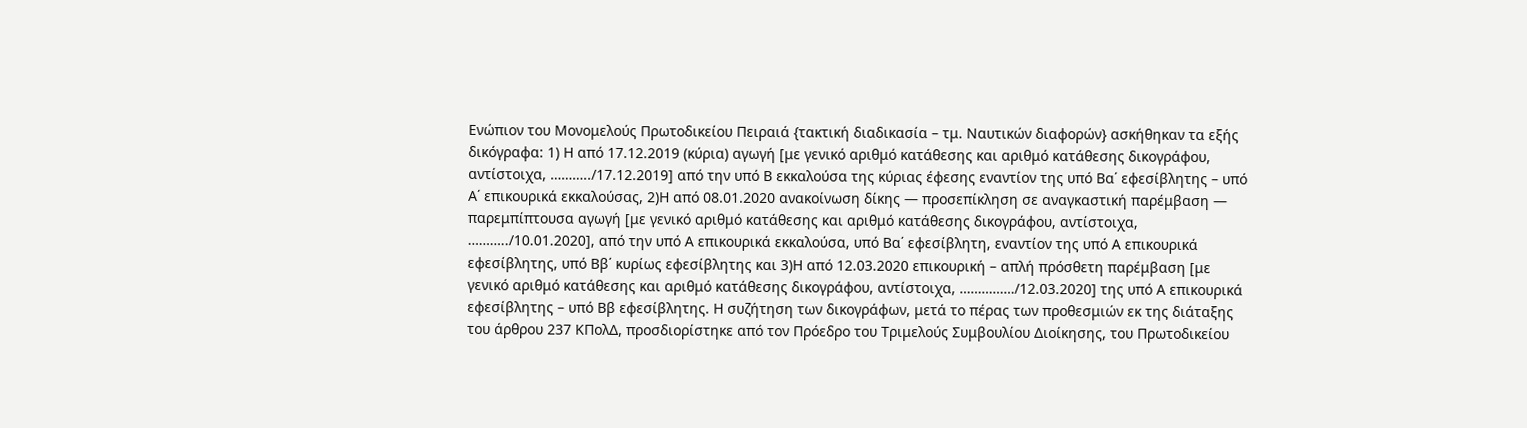Ενώπιον του Μονομελούς Πρωτοδικείου Πειραιά {τακτική διαδικασία – τμ. Ναυτικών διαφορών} ασκήθηκαν τα εξής δικόγραφα: 1) Η από 17.12.2019 (κύρια) αγωγή [με γενικό αριθμό κατάθεσης και αριθμό κατάθεσης δικογράφου, αντίστοιχα, ………../17.12.2019] από την υπό Β εκκαλούσα της κύριας έφεσης εναντίον της υπό Βα΄ εφεσίβλητης – υπό Α΄ επικουρικά εκκαλούσας, 2)Η από 08.01.2020 ανακοίνωση δίκης — προσεπίκληση σε αναγκαστική παρέμβαση — παρεμπίπτουσα αγωγή [με γενικό αριθμό κατάθεσης και αριθμό κατάθεσης δικογράφου, αντίστοιχα, ………../10.01.2020], από την υπό Α επικουρικά εκκαλούσα, υπό Βα΄ εφεσίβλητη, εναντίον της υπό Α επικουρικά εφεσίβλητης, υπό Ββ΄ κυρίως εφεσίβλητης και 3)Η από 12.03.2020 επικουρική – απλή πρόσθετη παρέμβαση [με γενικό αριθμό κατάθεσης και αριθμό κατάθεσης δικογράφου, αντίστοιχα, ……………/12.03.2020] της υπό Α επικουρικά εφεσίβλητης – υπό Ββ εφεσίβλητης. Η συζήτηση των δικογράφων, μετά το πέρας των προθεσμιών εκ της διάταξης του άρθρου 237 ΚΠολΔ, προσδιορίστηκε από τον Πρόεδρο του Τριμελούς Συμβουλίου Διοίκησης, του Πρωτοδικείου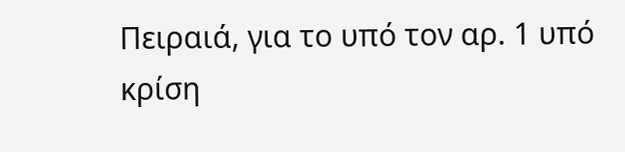Πειραιά, για το υπό τον αρ. 1 υπό κρίση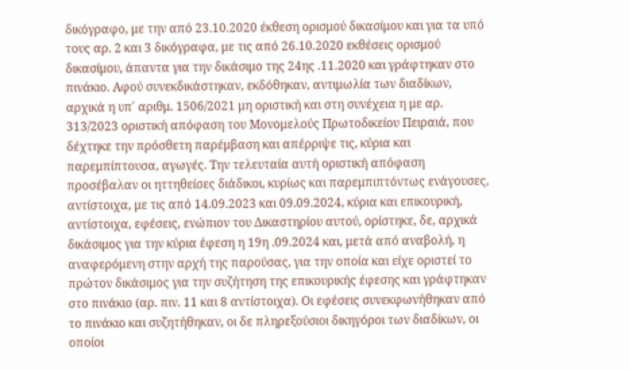δικόγραφο, με την από 23.10.2020 έκθεση ορισμού δικασίμου και για τα υπό τους αρ. 2 και 3 δικόγραφα, με τις από 26.10.2020 εκθέσεις ορισμού δικασίμου, άπαντα για την δικάσιμο της 24ης .11.2020 και γράφτηκαν στο πινάκιο. Αφού συνεκδικάστηκαν, εκδόθηκαν, αντιμωλία των διαδίκων, αρχικά η υπ΄ αριθμ. 1506/2021 μη οριστική και στη συνέχεια η με αρ. 313/2023 οριστική απόφαση του Μονομελούς Πρωτοδικείου Πειραιά, που δέχτηκε την πρόσθετη παρέμβαση και απέρριψε τις, κύρια και παρεμπίπτουσα, αγωγές. Την τελευταία αυτή οριστική απόφαση προσέβαλαν οι ηττηθείσες διάδικοι, κυρίως και παρεμπιπτόντως ενάγουσες, αντίστοιχα, με τις από 14.09.2023 και 09.09.2024, κύρια και επικουρική, αντίστοιχα, εφέσεις, ενώπιον του Δικαστηρίου αυτού, ορίστηκε, δε, αρχικά δικάσιμος για την κύρια έφεση η 19η .09.2024 και, μετά από αναβολή, η αναφερόμενη στην αρχή της παρούσας, για την οποία και είχε οριστεί το πρώτον δικάσιμος για την συζήτηση της επικουρικής έφεσης και γράφτηκαν στο πινάκιο (αρ. πιν. 11 και 8 αντίστοιχα). Οι εφέσεις συνεκφωνήθηκαν από το πινάκιο και συζητήθηκαν, οι δε πληρεξούσιοι δικηγόροι των διαδίκων, οι οποίοι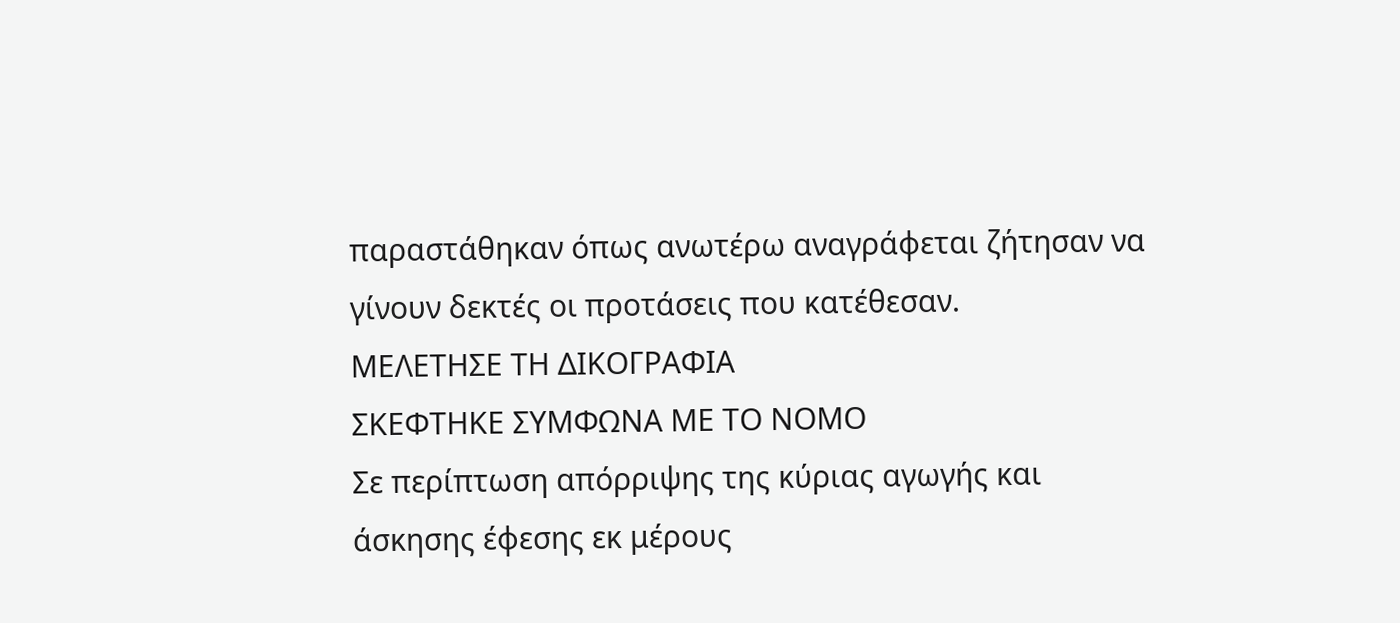παραστάθηκαν όπως ανωτέρω αναγράφεται ζήτησαν να γίνουν δεκτές οι προτάσεις που κατέθεσαν.
ΜΕΛΕΤΗΣΕ ΤΗ ΔΙΚΟΓΡΑΦΙΑ
ΣΚΕΦΤΗΚΕ ΣΥΜΦΩΝΑ ΜΕ ΤΟ ΝΟΜΟ
Σε περίπτωση απόρριψης της κύριας αγωγής και άσκησης έφεσης εκ μέρους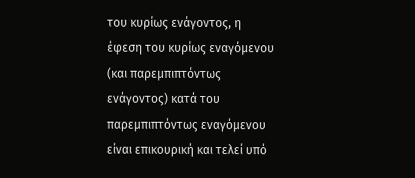του κυρίως ενάγοντος, η έφεση του κυρίως εναγόμενου (και παρεμπιπτόντως ενάγοντος) κατά του παρεμπιπτόντως εναγόμενου είναι επικουρική και τελεί υπό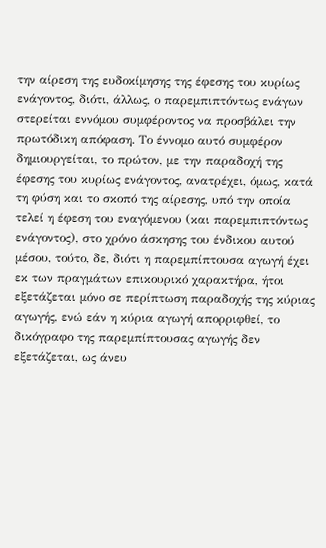την αίρεση της ευδοκίμησης της έφεσης του κυρίως ενάγοντος, διότι, άλλως, ο παρεμπιπτόντως ενάγων στερείται εννόμου συμφέροντος να προσβάλει την πρωτόδικη απόφαση. Το έννομο αυτό συμφέρον δημιουργείται, το πρώτον, με την παραδοχή της έφεσης του κυρίως ενάγοντος, ανατρέχει, όμως, κατά τη φύση και το σκοπό της αίρεσης, υπό την οποία τελεί η έφεση του εναγόμενου (και παρεμπιπτόντως ενάγοντος), στο χρόνο άσκησης του ένδικου αυτού μέσου, τούτο, δε, διότι η παρεμπίπτουσα αγωγή έχει εκ των πραγμάτων επικουρικό χαρακτήρα, ήτοι εξετάζεται μόνο σε περίπτωση παραδοχής της κύριας αγωγής, ενώ εάν η κύρια αγωγή απορριφθεί, το δικόγραφο της παρεμπίπτουσας αγωγής δεν εξετάζεται, ως άνευ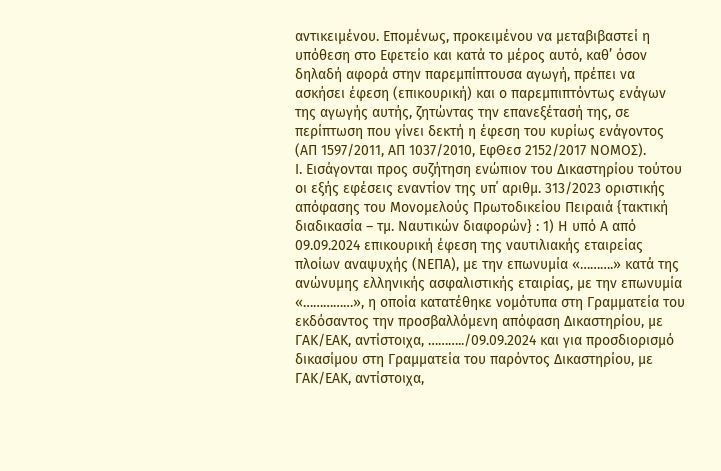αντικειμένου. Επομένως, προκειμένου να μεταβιβαστεί η υπόθεση στο Εφετείο και κατά το μέρος αυτό, καθ’ όσον δηλαδή αφορά στην παρεμπίπτουσα αγωγή, πρέπει να ασκήσει έφεση (επικουρική) και ο παρεμπιπτόντως ενάγων της αγωγής αυτής, ζητώντας την επανεξέτασή της, σε περίπτωση που γίνει δεκτή η έφεση του κυρίως ενάγοντος (ΑΠ 1597/2011, ΑΠ 1037/2010, ΕφΘεσ 2152/2017 ΝΟΜΟΣ).
Ι. Εισάγονται προς συζήτηση ενώπιον του Δικαστηρίου τούτου οι εξής εφέσεις εναντίον της υπ΄ αριθμ. 313/2023 οριστικής απόφασης του Μονομελούς Πρωτοδικείου Πειραιά {τακτική διαδικασία – τμ. Ναυτικών διαφορών} : 1) Η υπό Α από 09.09.2024 επικουρική έφεση της ναυτιλιακής εταιρείας πλοίων αναψυχής (ΝΕΠΑ), με την επωνυμία «……….» κατά της ανώνυμης ελληνικής ασφαλιστικής εταιρίας, με την επωνυμία «……………», η οποία κατατέθηκε νομότυπα στη Γραμματεία του εκδόσαντος την προσβαλλόμενη απόφαση Δικαστηρίου, με ΓΑΚ/ΕΑΚ, αντίστοιχα, ………../09.09.2024 και για προσδιορισμό δικασίμου στη Γραμματεία του παρόντος Δικαστηρίου, με ΓΑΚ/ΕΑΚ, αντίστοιχα,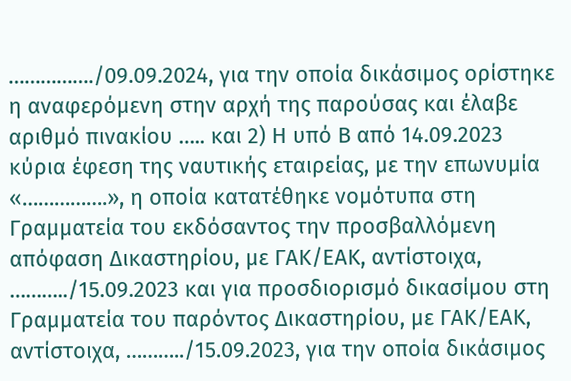……………./09.09.2024, για την οποία δικάσιμος ορίστηκε η αναφερόμενη στην αρχή της παρούσας και έλαβε αριθμό πινακίου ….. και 2) Η υπό Β από 14.09.2023 κύρια έφεση της ναυτικής εταιρείας, με την επωνυμία «…………….», η οποία κατατέθηκε νομότυπα στη Γραμματεία του εκδόσαντος την προσβαλλόμενη απόφαση Δικαστηρίου, με ΓΑΚ/ΕΑΚ, αντίστοιχα, ………../15.09.2023 και για προσδιορισμό δικασίμου στη Γραμματεία του παρόντος Δικαστηρίου, με ΓΑΚ/ΕΑΚ, αντίστοιχα, ………../15.09.2023, για την οποία δικάσιμος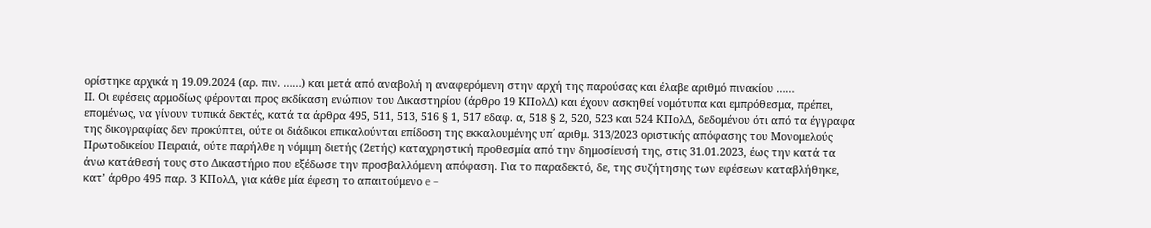ορίστηκε αρχικά η 19.09.2024 (αρ. πιν. ……) και μετά από αναβολή η αναφερόμενη στην αρχή της παρούσας και έλαβε αριθμό πινακίου ……
ΙΙ. Οι εφέσεις αρμοδίως φέρονται προς εκδίκαση ενώπιον του Δικαστηρίου (άρθρο 19 ΚΠολΔ) και έχουν ασκηθεί νομότυπα και εμπρόθεσμα, πρέπει, επομένως, να γίνουν τυπικά δεκτές, κατά τα άρθρα 495, 511, 513, 516 § 1, 517 εδαφ. α, 518 § 2, 520, 523 και 524 ΚΠολΔ, δεδομένου ότι από τα έγγραφα της δικογραφίας δεν προκύπτει, ούτε οι διάδικοι επικαλούνται επίδοση της εκκαλουμένης υπ΄ αριθμ. 313/2023 οριστικής απόφασης του Μονομελούς Πρωτοδικείου Πειραιά, ούτε παρήλθε η νόμιμη διετής (2ετής) καταχρηστική προθεσμία από την δημοσίευσή της, στις 31.01.2023, έως την κατά τα άνω κατάθεσή τους στο Δικαστήριο που εξέδωσε την προσβαλλόμενη απόφαση. Για το παραδεκτό, δε, της συζήτησης των εφέσεων καταβλήθηκε, κατ’ άρθρο 495 παρ. 3 ΚΠολΔ, για κάθε μία έφεση το απαιτούμενο e –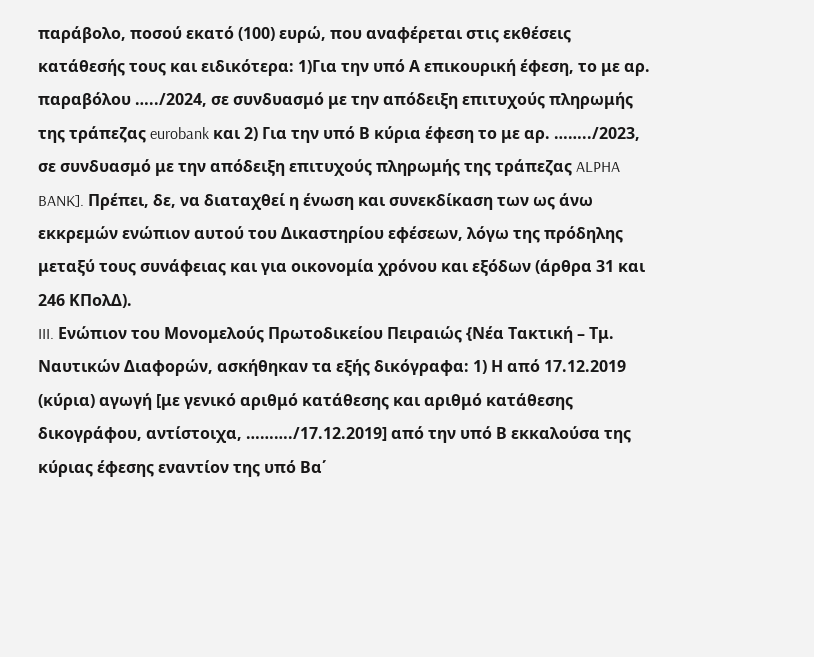παράβολο, ποσού εκατό (100) ευρώ, που αναφέρεται στις εκθέσεις κατάθεσής τους και ειδικότερα: 1)Για την υπό Α επικουρική έφεση, το με αρ. παραβόλου …../2024, σε συνδυασμό με την απόδειξη επιτυχούς πληρωμής της τράπεζας eurobank και 2) Για την υπό Β κύρια έφεση το με αρ. ……../2023, σε συνδυασμό με την απόδειξη επιτυχούς πληρωμής της τράπεζας ALPHA BANK]. Πρέπει, δε, να διαταχθεί η ένωση και συνεκδίκαση των ως άνω εκκρεμών ενώπιον αυτού του Δικαστηρίου εφέσεων, λόγω της πρόδηλης μεταξύ τους συνάφειας και για οικονομία χρόνου και εξόδων (άρθρα 31 και 246 ΚΠολΔ).
III. Ενώπιον του Μονομελούς Πρωτοδικείου Πειραιώς {Νέα Τακτική – Τμ. Ναυτικών Διαφορών, ασκήθηκαν τα εξής δικόγραφα: 1) Η από 17.12.2019 (κύρια) αγωγή [με γενικό αριθμό κατάθεσης και αριθμό κατάθεσης δικογράφου, αντίστοιχα, ………./17.12.2019] από την υπό Β εκκαλούσα της κύριας έφεσης εναντίον της υπό Βα΄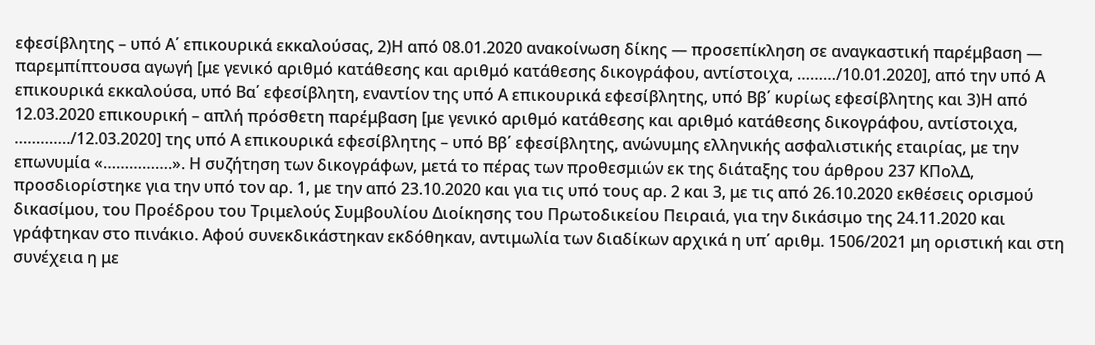εφεσίβλητης – υπό Α΄ επικουρικά εκκαλούσας, 2)Η από 08.01.2020 ανακοίνωση δίκης — προσεπίκληση σε αναγκαστική παρέμβαση — παρεμπίπτουσα αγωγή [με γενικό αριθμό κατάθεσης και αριθμό κατάθεσης δικογράφου, αντίστοιχα, ………/10.01.2020], από την υπό Α επικουρικά εκκαλούσα, υπό Βα΄ εφεσίβλητη, εναντίον της υπό Α επικουρικά εφεσίβλητης, υπό Ββ΄ κυρίως εφεσίβλητης και 3)Η από 12.03.2020 επικουρική – απλή πρόσθετη παρέμβαση [με γενικό αριθμό κατάθεσης και αριθμό κατάθεσης δικογράφου, αντίστοιχα, …………./12.03.2020] της υπό Α επικουρικά εφεσίβλητης – υπό Ββ΄ εφεσίβλητης, ανώνυμης ελληνικής ασφαλιστικής εταιρίας, με την επωνυμία «…………….». Η συζήτηση των δικογράφων, μετά το πέρας των προθεσμιών εκ της διάταξης του άρθρου 237 ΚΠολΔ, προσδιορίστηκε για την υπό τον αρ. 1, με την από 23.10.2020 και για τις υπό τους αρ. 2 και 3, με τις από 26.10.2020 εκθέσεις ορισμού δικασίμου, του Προέδρου του Τριμελούς Συμβουλίου Διοίκησης του Πρωτοδικείου Πειραιά, για την δικάσιμο της 24.11.2020 και γράφτηκαν στο πινάκιο. Αφού συνεκδικάστηκαν εκδόθηκαν, αντιμωλία των διαδίκων αρχικά η υπ΄ αριθμ. 1506/2021 μη οριστική και στη συνέχεια η με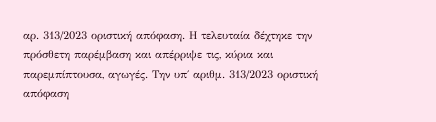αρ. 313/2023 οριστική απόφαση. Η τελευταία δέχτηκε την πρόσθετη παρέμβαση και απέρριψε τις, κύρια και παρεμπίπτουσα, αγωγές. Την υπ΄ αριθμ. 313/2023 οριστική απόφαση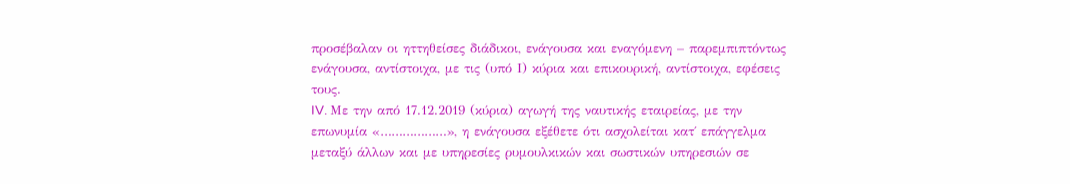προσέβαλαν οι ηττηθείσες διάδικοι, ενάγουσα και εναγόμενη – παρεμπιπτόντως ενάγουσα, αντίστοιχα, με τις (υπό Ι) κύρια και επικουρική, αντίστοιχα, εφέσεις τους.
IV. Με την από 17.12.2019 (κύρια) αγωγή της ναυτικής εταιρείας, με την επωνυμία «………………», η ενάγουσα εξέθετε ότι ασχολείται κατ΄ επάγγελμα μεταξύ άλλων και με υπηρεσίες ρυμουλκικών και σωστικών υπηρεσιών σε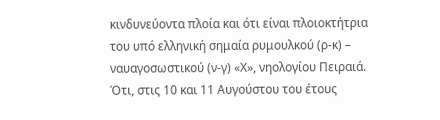κινδυνεύοντα πλοία και ότι είναι πλοιοκτήτρια του υπό ελληνική σημαία ρυμουλκού (ρ-κ) – ναυαγοσωστικού (ν-γ) «Χ», νηολογίου Πειραιά. Ότι, στις 10 και 11 Αυγούστου του έτους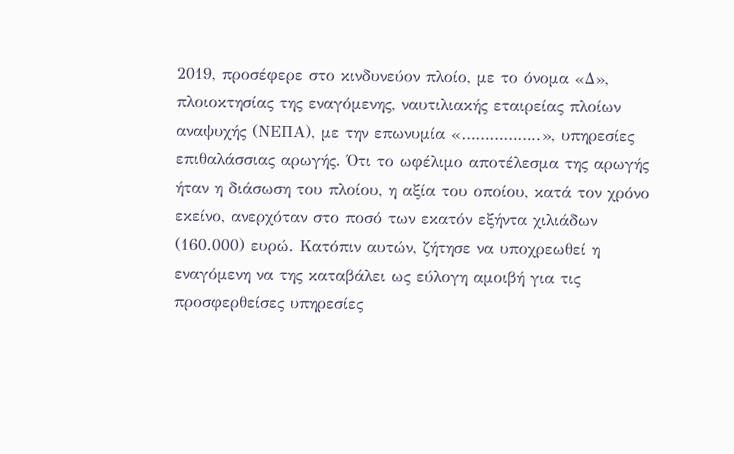2019, προσέφερε στο κινδυνεύον πλοίο, με το όνομα «Δ», πλοιοκτησίας της εναγόμενης, ναυτιλιακής εταιρείας πλοίων αναψυχής (ΝΕΠΑ), με την επωνυμία «……………..», υπηρεσίες επιθαλάσσιας αρωγής. Ότι το ωφέλιμο αποτέλεσμα της αρωγής ήταν η διάσωση του πλοίου, η αξία του οποίου, κατά τον χρόνο εκείνο, ανερχόταν στο ποσό των εκατόν εξήντα χιλιάδων (160.000) ευρώ. Κατόπιν αυτών, ζήτησε να υποχρεωθεί η εναγόμενη να της καταβάλει ως εύλογη αμοιβή για τις προσφερθείσες υπηρεσίες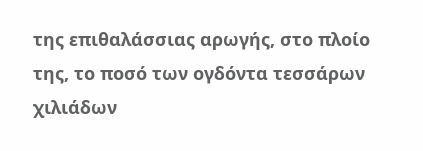της επιθαλάσσιας αρωγής, στο πλοίο της, το ποσό των ογδόντα τεσσάρων χιλιάδων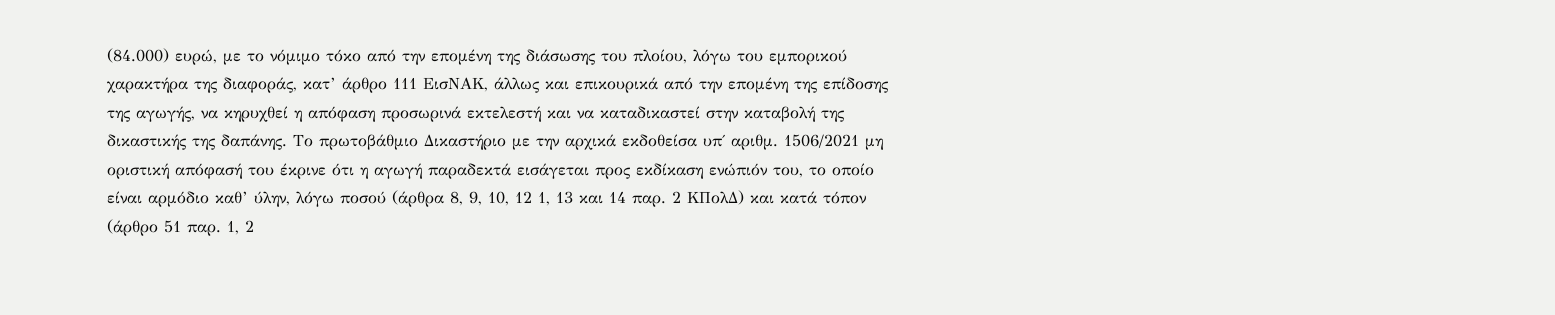(84.000) ευρώ, με το νόμιμο τόκο από την επομένη της διάσωσης του πλοίου, λόγω του εμπορικού χαρακτήρα της διαφοράς, κατ’ άρθρο 111 ΕισΝΑΚ, άλλως και επικουρικά από την επομένη της επίδοσης της αγωγής, να κηρυχθεί η απόφαση προσωρινά εκτελεστή και να καταδικαστεί στην καταβολή της δικαστικής της δαπάνης. Το πρωτοβάθμιο Δικαστήριο με την αρχικά εκδοθείσα υπ΄ αριθμ. 1506/2021 μη οριστική απόφασή του έκρινε ότι η αγωγή παραδεκτά εισάγεται προς εκδίκαση ενώπιόν του, το οποίο είναι αρμόδιο καθ’ ύλην, λόγω ποσού (άρθρα 8, 9, 10, 12 1, 13 και 14 παρ. 2 ΚΠολΔ) και κατά τόπον (άρθρο 51 παρ. 1, 2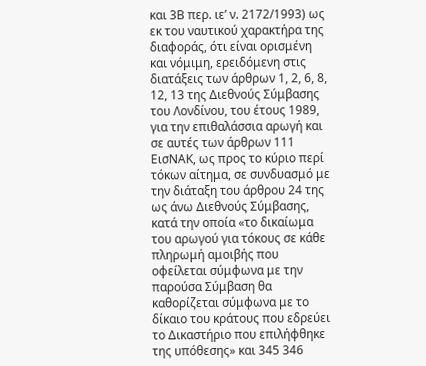και 3Β περ. ιε’ ν. 2172/1993) ως εκ του ναυτικού χαρακτήρα της διαφοράς, ότι είναι ορισμένη και νόμιμη, ερειδόμενη στις διατάξεις των άρθρων 1, 2, 6, 8, 12, 13 της Διεθνούς Σύμβασης του Λονδίνου, του έτους 1989, για την επιθαλάσσια αρωγή και σε αυτές των άρθρων 111 ΕισΝΑΚ, ως προς το κύριο περί τόκων αίτημα, σε συνδυασμό με την διάταξη του άρθρου 24 της ως άνω Διεθνούς Σύμβασης, κατά την οποία «το δικαίωμα του αρωγού για τόκους σε κάθε πληρωμή αμοιβής που οφείλεται σύμφωνα με την παρούσα Σύμβαση θα καθορίζεται σύμφωνα με το δίκαιο του κράτους που εδρεύει το Δικαστήριο που επιλήφθηκε της υπόθεσης» και 345 346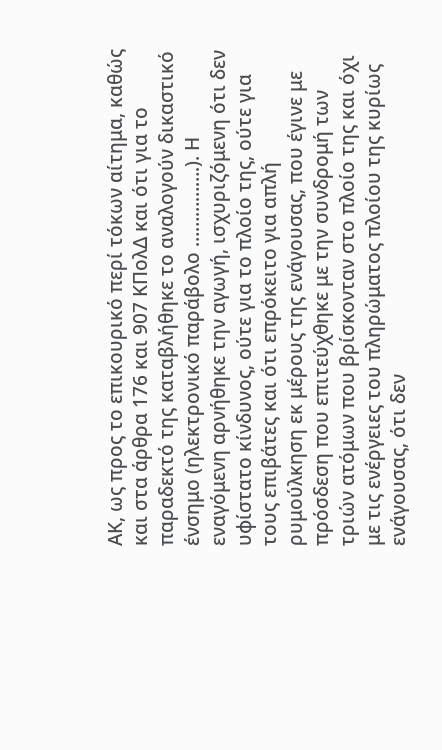ΑΚ, ως προς το επικουρικό περί τόκων αίτημα, καθώς και στα άρθρα 176 και 907 ΚΠολΔ και ότι για το παραδεκτό της καταβλήθηκε το αναλογούν δικαστικό ένσημο (ηλεκτρονικό παράβολο …………….). Η εναγόμενη αρνήθηκε την αγωγή, ισχυριζόμενη ότι δεν υφίστατο κίνδυνος, ούτε για το πλοίο της, ούτε για τους επιβάτες και ότι επρόκειτο για απλή ρυμούλκηση εκ μέρους της ενάγουσας, που έγινε με πρόσδεση που επιτεύχθηκε με την συνδρομή των τριών ατόμων που βρίσκονταν στο πλοίο της και όχι με τις ενέργειες του πληρώματος πλοίου της κυρίως ενάγουσας, ότι δεν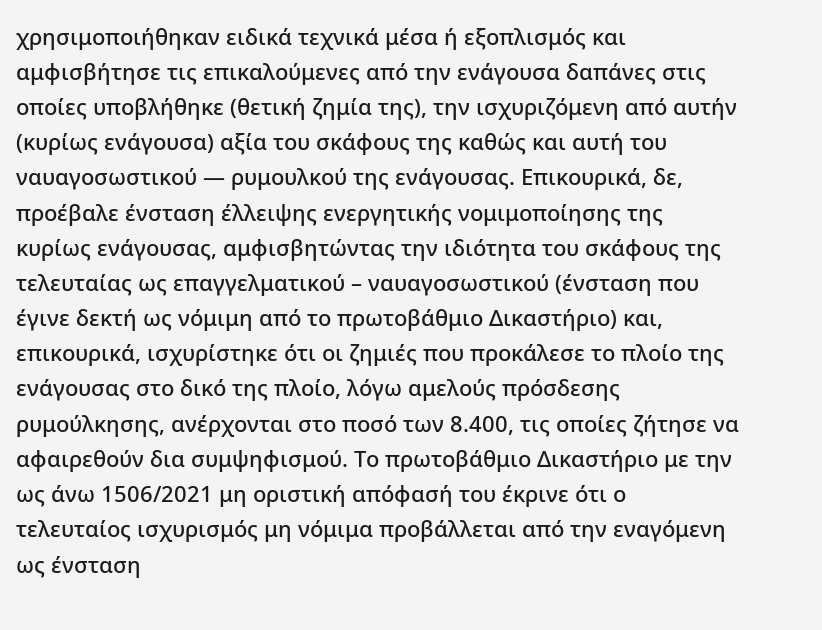χρησιμοποιήθηκαν ειδικά τεχνικά μέσα ή εξοπλισμός και αμφισβήτησε τις επικαλούμενες από την ενάγουσα δαπάνες στις οποίες υποβλήθηκε (θετική ζημία της), την ισχυριζόμενη από αυτήν (κυρίως ενάγουσα) αξία του σκάφους της καθώς και αυτή του ναυαγοσωστικού — ρυμουλκού της ενάγουσας. Επικουρικά, δε, προέβαλε ένσταση έλλειψης ενεργητικής νομιμοποίησης της κυρίως ενάγουσας, αμφισβητώντας την ιδιότητα του σκάφους της τελευταίας ως επαγγελματικού – ναυαγοσωστικού (ένσταση που έγινε δεκτή ως νόμιμη από το πρωτοβάθμιο Δικαστήριο) και, επικουρικά, ισχυρίστηκε ότι οι ζημιές που προκάλεσε το πλοίο της ενάγουσας στο δικό της πλοίο, λόγω αμελούς πρόσδεσης ρυμούλκησης, ανέρχονται στο ποσό των 8.400, τις οποίες ζήτησε να αφαιρεθούν δια συμψηφισμού. Το πρωτοβάθμιο Δικαστήριο με την ως άνω 1506/2021 μη οριστική απόφασή του έκρινε ότι ο τελευταίος ισχυρισμός μη νόμιμα προβάλλεται από την εναγόμενη ως ένσταση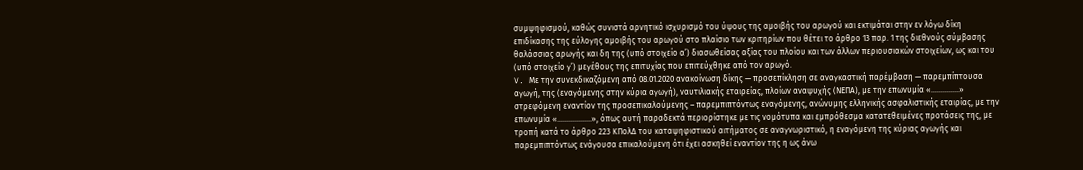συμψηφισμού, καθώς συνιστά αρνητικό ισχυρισμό του ύψους της αμοιβής του αρωγού και εκτιμάται στην εν λόγω δίκη επιδίκασης της εύλογης αμοιβής του αρωγού στο πλαίσιο των κριτηρίων που θέτει το άρθρο 13 παρ. 1 της διεθνούς σύμβασης θαλάσσιας αρωγής και δη της (υπό στοιχείο α’) διασωθείσας αξίας του πλοίου και των άλλων περιουσιακών στοιχείων, ως και του (υπό στοιχείο γ’) μεγέθους της επιτυχίας που επιτεύχθηκε από τον αρωγό.
V. Με την συνεκδικαζόμενη από 08.01.2020 ανακοίνωση δίκης — προσεπίκληση σε αναγκαστική παρέμβαση — παρεμπίπτουσα αγωγή, της (εναγόμενης στην κύρια αγωγή), ναυτιλιακής εταιρείας, πλοίων αναψυχής (ΝΕΠΑ), με την επωνυμία «…………..» στρεφόμενη εναντίον της προσεπικαλούμενης – παρεμπιπτόντως εναγόμενης, ανώνυμης ελληνικής ασφαλιστικής εταιρίας, με την επωνυμία «……………..», όπως αυτή παραδεκτά περιορίστηκε με τις νομότυπα και εμπρόθεσμα κατατεθειμένες προτάσεις της, με τροπή κατά το άρθρο 223 ΚΠολΔ του καταψηφιστικού αιτήματος σε αναγνωριστικό, η εναγόμενη της κύριας αγωγής και παρεμπιπτόντως ενάγουσα επικαλούμενη ότι έχει ασκηθεί εναντίον της η ως άνω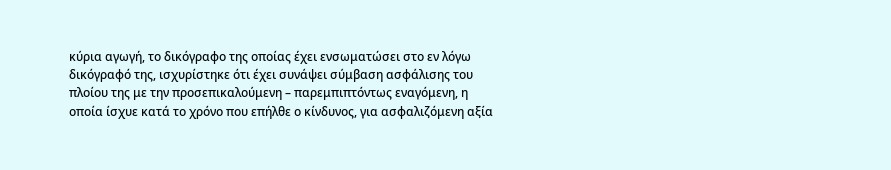κύρια αγωγή, το δικόγραφο της οποίας έχει ενσωματώσει στο εν λόγω δικόγραφό της, ισχυρίστηκε ότι έχει συνάψει σύμβαση ασφάλισης του πλοίου της με την προσεπικαλούμενη – παρεμπιπτόντως εναγόμενη, η οποία ίσχυε κατά το χρόνο που επήλθε ο κίνδυνος, για ασφαλιζόμενη αξία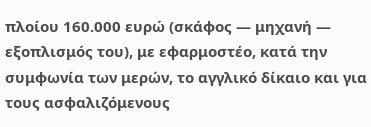πλοίου 160.000 ευρώ (σκάφος — μηχανή — εξοπλισμός του), με εφαρμοστέο, κατά την συμφωνία των μερών, το αγγλικό δίκαιο και για τους ασφαλιζόμενους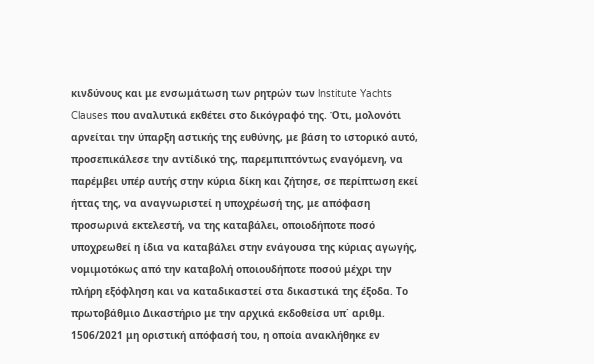κινδύνους και με ενσωμάτωση των ρητρών των lnstitute Yachts Clauses που αναλυτικά εκθέτει στο δικόγραφό της. Ότι, μολονότι αρνείται την ύπαρξη αστικής της ευθύνης, με βάση το ιστορικό αυτό, προσεπικάλεσε την αντίδικό της, παρεμπιπτόντως εναγόμενη, να παρέμβει υπέρ αυτής στην κύρια δίκη και ζήτησε, σε περίπτωση εκεί ήττας της, να αναγνωριστεί η υποχρέωσή της, με απόφαση προσωρινά εκτελεστή, να της καταβάλει, οποιοδήποτε ποσό υποχρεωθεί η ίδια να καταβάλει στην ενάγουσα της κύριας αγωγής, νομιμοτόκως από την καταβολή οποιουδήποτε ποσού μέχρι την πλήρη εξόφληση και να καταδικαστεί στα δικαστικά της έξοδα. Το πρωτοβάθμιο Δικαστήριο με την αρχικά εκδοθείσα υπ΄ αριθμ. 1506/2021 μη οριστική απόφασή του, η οποία ανακλήθηκε εν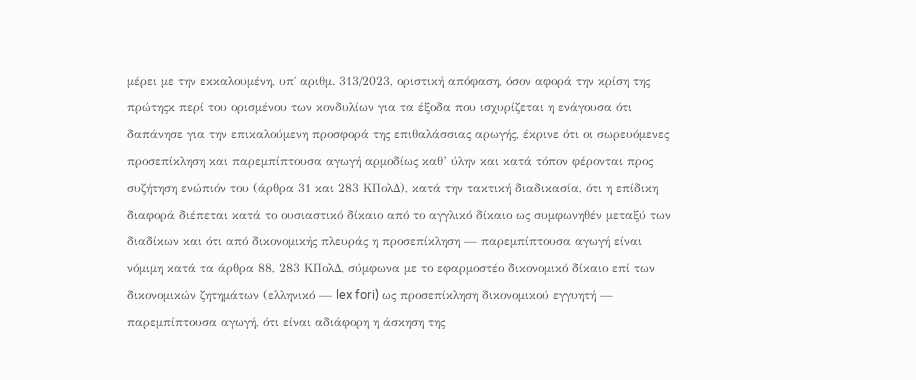μέρει με την εκκαλουμένη, υπ΄ αριθμ. 313/2023, οριστική απόφαση, όσον αφορά την κρίση της πρώτηςκ περί του ορισμένου των κονδυλίων για τα έξοδα που ισχυρίζεται η ενάγουσα ότι δαπάνησε για την επικαλούμενη προσφορά της επιθαλάσσιας αρωγής, έκρινε ότι οι σωρευόμενες προσεπίκληση και παρεμπίπτουσα αγωγή αρμοδίως καθ’ ύλην και κατά τόπον φέρονται προς συζήτηση ενώπιόν του (άρθρα 31 και 283 ΚΠολΔ), κατά την τακτική διαδικασία, ότι η επίδικη διαφορά διέπεται κατά το ουσιαστικό δίκαιο από το αγγλικό δίκαιο ως συμφωνηθέν μεταξύ των διαδίκων και ότι από δικονομικής πλευράς η προσεπίκληση — παρεμπίπτουσα αγωγή είναι νόμιμη κατά τα άρθρα 88, 283 ΚΠολΔ, σύμφωνα με το εφαρμοστέο δικονομικό δίκαιο επί των δικονομικών ζητημάτων (ελληνικό — lex fori) ως προσεπίκληση δικονομικού εγγυητή — παρεμπίπτουσα αγωγή, ότι είναι αδιάφορη η άσκηση της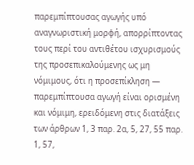παρεμπίπτουσας αγωγής υπό αναγνωριστική μορφή, απορρίπτοντας τους περί του αντιθέτου ισχυρισμούς της προσεπικαλούμενης ως μη νόμιμους, ότι η προσεπίκληση — παρεμπίπτουσα αγωγή είναι ορισμένη και νόμιμη, ερειδόμενη στις διατάξεις των άρθρων 1, 3 παρ. 2α, 5, 27, 55 παρ. 1, 57,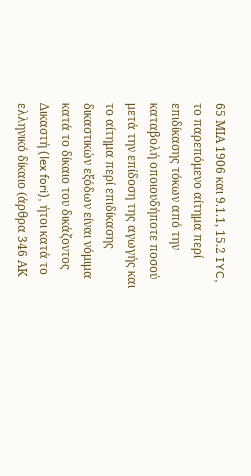65 ΜΙΑ 1906 και 9.1.1, 15.2 IYC, το παρεπόμενο αίτημα περί επιδίκασης τόκων από την καταβολή οποιουδήποτε ποσού μετά την επίδοση της αγωγής και το αίτημα περί επιδίκασης δικαστικών εξόδων είναι νόμιμα κατά το δίκαιο του δικάζοντος Δικαστή (lex fori), ήτοι κατά το ελληνικό δίκαιο (άρθρα 346 ΑΚ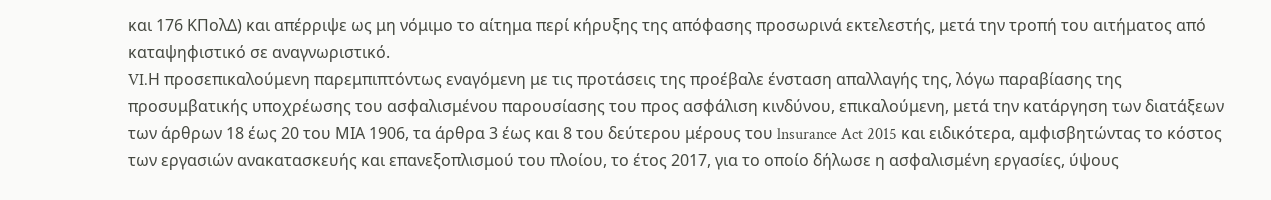και 176 ΚΠολΔ) και απέρριψε ως μη νόμιμο το αίτημα περί κήρυξης της απόφασης προσωρινά εκτελεστής, μετά την τροπή του αιτήματος από καταψηφιστικό σε αναγνωριστικό.
VI.Η προσεπικαλούμενη παρεμπιπτόντως εναγόμενη με τις προτάσεις της προέβαλε ένσταση απαλλαγής της, λόγω παραβίασης της προσυμβατικής υποχρέωσης του ασφαλισμένου παρουσίασης του προς ασφάλιση κινδύνου, επικαλούμενη, μετά την κατάργηση των διατάξεων των άρθρων 18 έως 20 του ΜΙΑ 1906, τα άρθρα 3 έως και 8 του δεύτερου μέρους του lnsurance Act 2015 και ειδικότερα, αμφισβητώντας το κόστος των εργασιών ανακατασκευής και επανεξοπλισμού του πλοίου, το έτος 2017, για το οποίο δήλωσε η ασφαλισμένη εργασίες, ύψους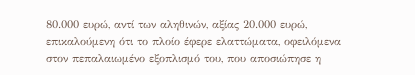80.000 ευρώ, αντί των αληθινών, αξίας 20.000 ευρώ, επικαλούμενη ότι το πλοίο έφερε ελαττώματα, οφειλόμενα στον πεπαλαιωμένο εξοπλισμό του, που αποσιώπησε η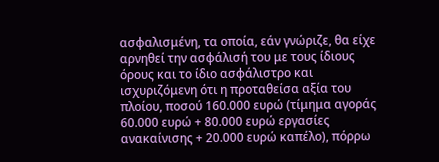ασφαλισμένη, τα οποία, εάν γνώριζε, θα είχε αρνηθεί την ασφάλισή του με τους ίδιους όρους και το ίδιο ασφάλιστρο και ισχυριζόμενη ότι η προταθείσα αξία του πλοίου, ποσού 160.000 ευρώ (τίμημα αγοράς 60.000 ευρώ + 80.000 ευρώ εργασίες ανακαίνισης + 20.000 ευρώ καπέλο), πόρρω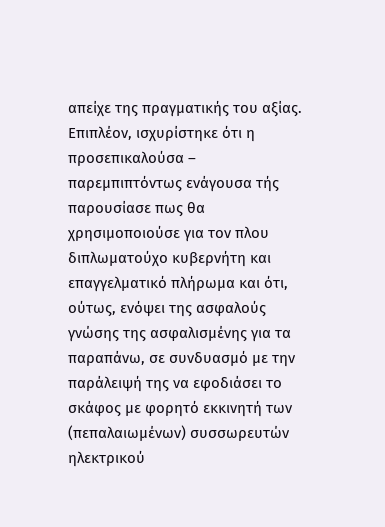απείχε της πραγματικής του αξίας. Επιπλέον, ισχυρίστηκε ότι η προσεπικαλούσα – παρεμπιπτόντως ενάγουσα τής παρουσίασε πως θα χρησιμοποιούσε για τον πλου διπλωματούχο κυβερνήτη και επαγγελματικό πλήρωμα και ότι, ούτως, ενόψει της ασφαλούς γνώσης της ασφαλισμένης για τα παραπάνω, σε συνδυασμό με την παράλειψή της να εφοδιάσει το σκάφος με φορητό εκκινητή των (πεπαλαιωμένων) συσσωρευτών ηλεκτρικού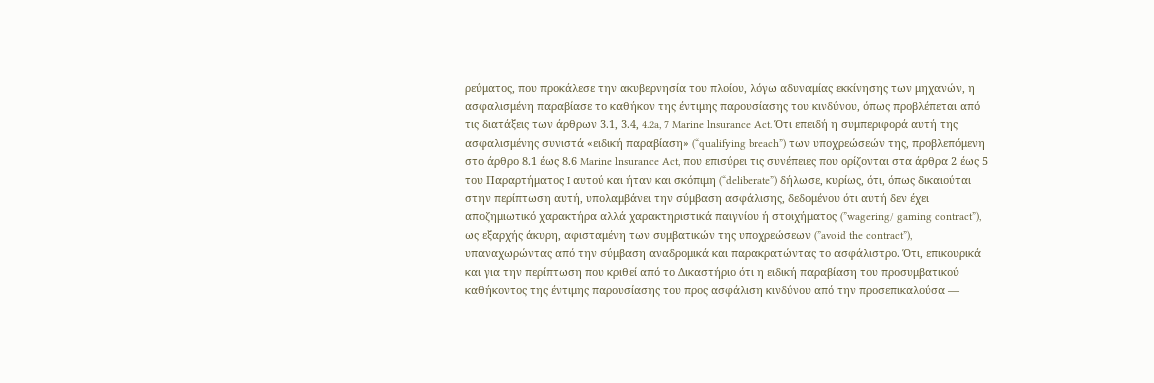ρεύματος, που προκάλεσε την ακυβερνησία του πλοίου, λόγω αδυναμίας εκκίνησης των μηχανών, η ασφαλισμένη παραβίασε το καθήκον της έντιμης παρουσίασης του κινδύνου, όπως προβλέπεται από τις διατάξεις των άρθρων 3.1, 3.4, 4.2a, 7 Marine lnsurance Act. Ότι επειδή η συμπεριφορά αυτή της ασφαλισμένης συνιστά «ειδική παραβίαση» (“qualifying breach”) των υποχρεώσεών της, προβλεπόμενη στο άρθρο 8.1 έως 8.6 Marine lnsurance Act, που επισύρει τις συνέπειες που ορίζονται στα άρθρα 2 έως 5 του Παραρτήματος I αυτού και ήταν και σκόπιμη (“deliberate”) δήλωσε, κυρίως, ότι, όπως δικαιούται στην περίπτωση αυτή, υπολαμβάνει την σύμβαση ασφάλισης, δεδομένου ότι αυτή δεν έχει αποζημιωτικό χαρακτήρα αλλά χαρακτηριστικά παιγνίου ή στοιχήματος (”wagering/ gaming contract”), ως εξαρχής άκυρη, αφισταμένη των συμβατικών της υποχρεώσεων (”avoid the contract”), υπαναχωρώντας από την σύμβαση αναδρομικά και παρακρατώντας το ασφάλιστρο. Ότι, επικουρικά και για την περίπτωση που κριθεί από το Δικαστήριο ότι η ειδική παραβίαση του προσυμβατικού καθήκοντος της έντιμης παρουσίασης του προς ασφάλιση κινδύνου από την προσεπικαλούσα —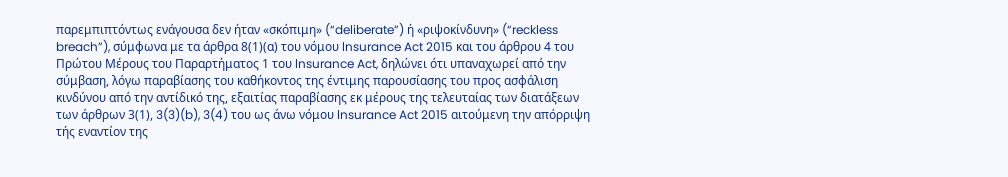παρεμπιπτόντως ενάγουσα δεν ήταν «σκόπιμη» (“deliberate”) ή «ριψοκίνδυνη» (“reckless breach”), σύμφωνα με τα άρθρα 8(1)(α) του νόμου lnsurance Act 2015 και του άρθρου 4 του Πρώτου Μέρους του Παραρτήματος 1 του lnsurance Act, δηλώνει ότι υπαναχωρεί από την σύμβαση, λόγω παραβίασης του καθήκοντος της έντιμης παρουσίασης του προς ασφάλιση κινδύνου από την αντίδικό της, εξαιτίας παραβίασης εκ μέρους της τελευταίας των διατάξεων των άρθρων 3(1), 3(3)(b), 3(4) του ως άνω νόμου lnsurance Act 2015 αιτούμενη την απόρριψη τής εναντίον της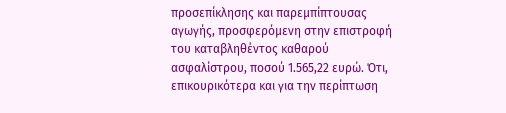προσεπίκλησης και παρεμπίπτουσας αγωγής, προσφερόμενη στην επιστροφή του καταβληθέντος καθαρού ασφαλίστρου, ποσού 1.565,22 ευρώ. Ότι, επικουρικότερα και για την περίπτωση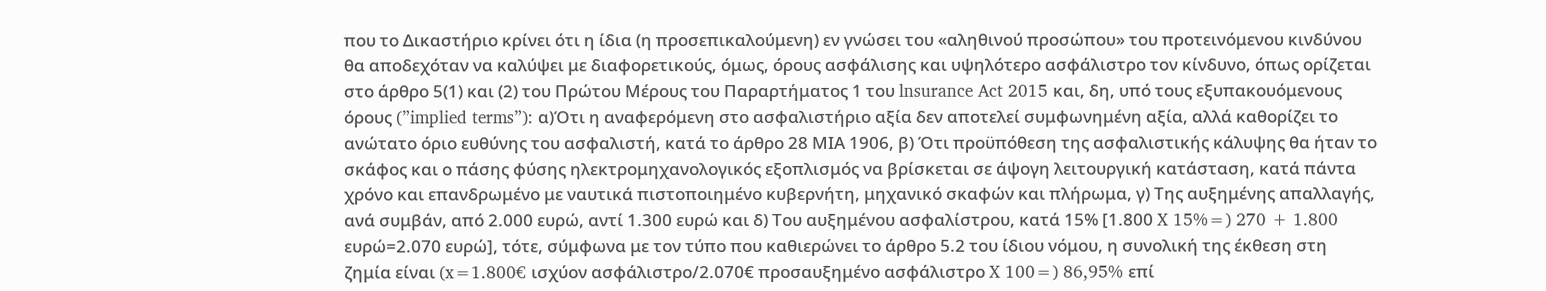που το Δικαστήριο κρίνει ότι η ίδια (η προσεπικαλούμενη) εν γνώσει του «αληθινού προσώπου» του προτεινόμενου κινδύνου θα αποδεχόταν να καλύψει με διαφορετικούς, όμως, όρους ασφάλισης και υψηλότερο ασφάλιστρο τον κίνδυνο, όπως ορίζεται στο άρθρο 5(1) και (2) του Πρώτου Μέρους του Παραρτήματος 1 του lnsurance Act 2015 και, δη, υπό τους εξυπακουόμενους όρους (”implied terms”): α)Ότι η αναφερόμενη στο ασφαλιστήριο αξία δεν αποτελεί συμφωνημένη αξία, αλλά καθορίζει το ανώτατο όριο ευθύνης του ασφαλιστή, κατά το άρθρο 28 ΜΙΑ 1906, β) Ότι προϋπόθεση της ασφαλιστικής κάλυψης θα ήταν το σκάφος και ο πάσης φύσης ηλεκτρομηχανολογικός εξοπλισμός να βρίσκεται σε άψογη λειτουργική κατάσταση, κατά πάντα χρόνο και επανδρωμένο με ναυτικά πιστοποιημένο κυβερνήτη, μηχανικό σκαφών και πλήρωμα, γ) Της αυξημένης απαλλαγής, ανά συμβάν, από 2.000 ευρώ, αντί 1.300 ευρώ και δ) Του αυξημένου ασφαλίστρου, κατά 15% [1.800 X 15%=) 270 + 1.800 ευρώ=2.070 ευρώ], τότε, σύμφωνα με τον τύπο που καθιερώνει το άρθρο 5.2 του ίδιου νόμου, η συνολική της έκθεση στη ζημία είναι (x=1.800€ ισχύον ασφάλιστρο/2.070€ προσαυξημένο ασφάλιστρο X 100=) 86,95% επί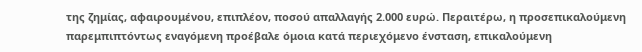της ζημίας, αφαιρουμένου, επιπλέον, ποσού απαλλαγής 2.000 ευρώ. Περαιτέρω, η προσεπικαλούμενη παρεμπιπτόντως εναγόμενη προέβαλε όμοια κατά περιεχόμενο ένσταση, επικαλούμενη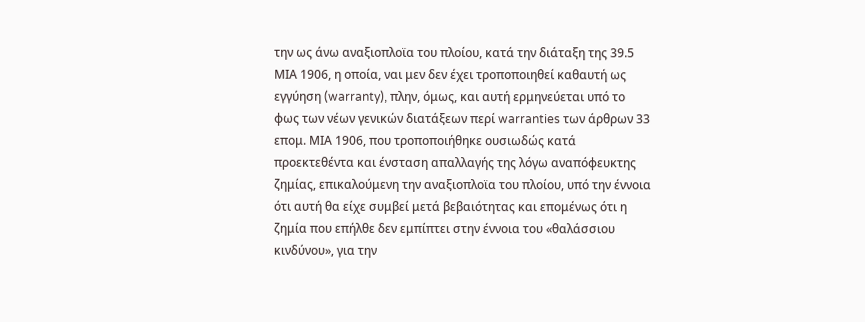την ως άνω αναξιοπλοϊα του πλοίου, κατά την διάταξη της 39.5 ΜΙΑ 1906, η οποία, ναι μεν δεν έχει τροποποιηθεί καθαυτή ως εγγύηση (warranty), πλην, όμως, και αυτή ερμηνεύεται υπό το φως των νέων γενικών διατάξεων περί warranties των άρθρων 33 επομ. ΜΙΑ 1906, που τροποποιήθηκε ουσιωδώς κατά προεκτεθέντα και ένσταση απαλλαγής της λόγω αναπόφευκτης ζημίας, επικαλούμενη την αναξιοπλοϊα του πλοίου, υπό την έννοια ότι αυτή θα είχε συμβεί μετά βεβαιότητας και επομένως ότι η ζημία που επήλθε δεν εμπίπτει στην έννοια του «θαλάσσιου κινδύνου», για την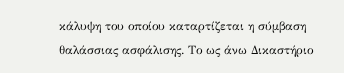κάλυψη του οποίου καταρτίζεται η σύμβαση θαλάσσιας ασφάλισης. Το ως άνω Δικαστήριο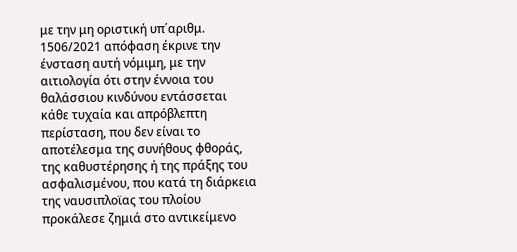με την μη οριστική υπ΄αριθμ. 1506/2021 απόφαση έκρινε την ένσταση αυτή νόμιμη, με την αιτιολογία ότι στην έννοια του θαλάσσιου κινδύνου εντάσσεται κάθε τυχαία και απρόβλεπτη περίσταση, που δεν είναι το αποτέλεσμα της συνήθους φθοράς, της καθυστέρησης ή της πράξης του ασφαλισμένου, που κατά τη διάρκεια της ναυσιπλοϊας του πλοίου προκάλεσε ζημιά στο αντικείμενο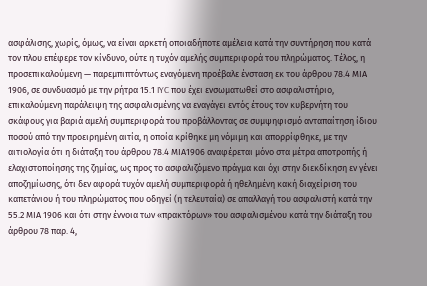ασφάλισης, χωρίς, όμως, να είναι αρκετή οποιαδήποτε αμέλεια κατά την συντήρηση που κατά τον πλου επέφερε τον κίνδυνο, ούτε η τυχόν αμελής συμπεριφορά του πληρώματος. Τέλος, η προσεπικαλούμενη — παρεμπιπτόντως εναγόμενη προέβαλε ένσταση εκ του άρθρου 78.4 ΜΙΑ 1906, σε συνδυασμό με την ρήτρα 15.1 IYC που έχει ενσωματωθεί στο ασφαλιστήριο, επικαλούμενη παράλειψη της ασφαλισμένης να εναγάγει εντός έτους τον κυβερνήτη του σκάφους για βαριά αμελή συμπεριφορά του προβάλλοντας σε συμψηφισμό ανταπαίτηση ίδιου ποσού από την προειρημένη αιτία, η οποία κρίθηκε μη νόμιμη και απορρίφθηκε, με την αιτιολογία ότι η διάταξη του άρθρου 78.4 ΜΙΑ1906 αναφέρεται μόνο στα μέτρα αποτροπής ή ελαχιστοποίησης της ζημίας, ως προς το ασφαλιζόμενο πράγμα και όχι στην διεκδίκηση εν γένει αποζημίωσης, ότι δεν αφορά τυχόν αμελή συμπεριφορά ή ηθελημένη κακή διαχείριση του καπετάνιου ή του πληρώματος που οδηγεί (η τελευταία) σε απαλλαγή του ασφαλιστή κατά την 55.2 ΜΙΑ 1906 και ότι στην έννοια των «πρακτόρων» του ασφαλισμένου κατά την διάταξη του άρθρου 78 παρ. 4,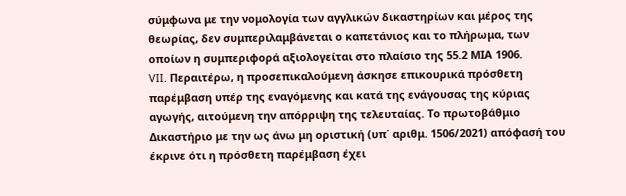σύμφωνα με την νομολογία των αγγλικών δικαστηρίων και μέρος της θεωρίας, δεν συμπεριλαμβάνεται ο καπετάνιος και το πλήρωμα, των οποίων η συμπεριφορά αξιολογείται στο πλαίσιο της 55.2 ΜΙΑ 1906.
VII. Περαιτέρω, η προσεπικαλούμενη άσκησε επικουρικά πρόσθετη παρέμβαση υπέρ της εναγόμενης και κατά της ενάγουσας της κύριας αγωγής, αιτούμενη την απόρριψη της τελευταίας. Το πρωτοβάθμιο Δικαστήριο με την ως άνω μη οριστική (υπ΄ αριθμ. 1506/2021) απόφασή του έκρινε ότι η πρόσθετη παρέμβαση έχει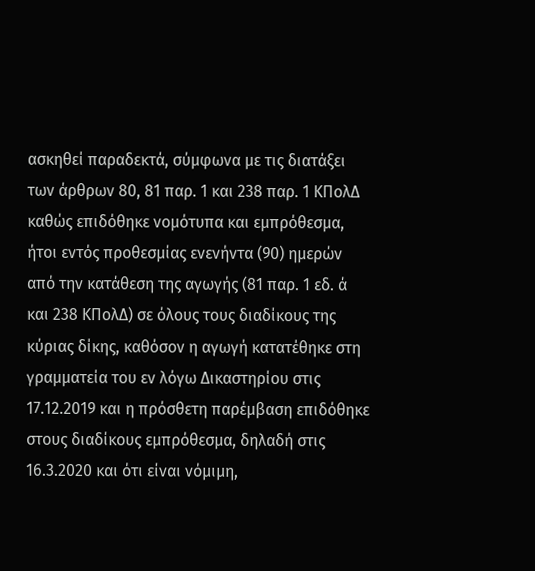ασκηθεί παραδεκτά, σύμφωνα με τις διατάξει των άρθρων 80, 81 παρ. 1 και 238 παρ. 1 ΚΠολΔ καθώς επιδόθηκε νομότυπα και εμπρόθεσμα, ήτοι εντός προθεσμίας ενενήντα (90) ημερών από την κατάθεση της αγωγής (81 παρ. 1 εδ. ά και 238 ΚΠολΔ) σε όλους τους διαδίκους της κύριας δίκης, καθόσον η αγωγή κατατέθηκε στη γραμματεία του εν λόγω Δικαστηρίου στις 17.12.2019 και η πρόσθετη παρέμβαση επιδόθηκε στους διαδίκους εμπρόθεσμα, δηλαδή στις 16.3.2020 και ότι είναι νόμιμη,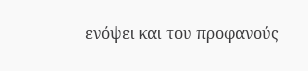ενόψει και του προφανούς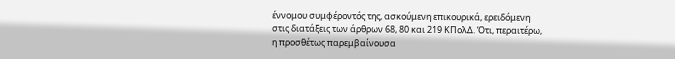έννομου συμφέροντός της, ασκούμενη επικουρικά, ερειδόμενη στις διατάξεις των άρθρων 68, 80 και 219 ΚΠολΔ. Ότι, περαιτέρω, η προσθέτως παρεμβαίνουσα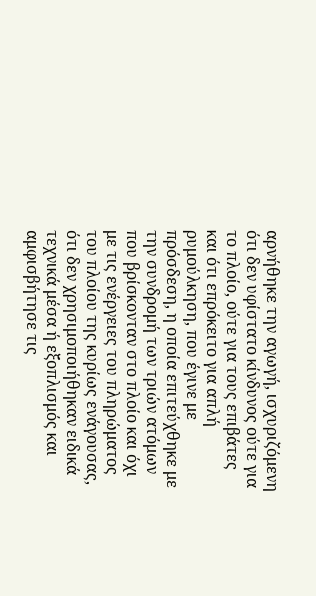αρνήθηκε την αγωγή, ισχυριζόμενη ότι δεν υφίστατο κίνδυνος ούτε για το πλοίο, ούτε για τους επιβάτες και ότι επρόκειτο για απλή ρυμούλκηση, που έγινε με πρόσδεση, η οποία επιτεύχθηκε με την συνδρομή των τριών ατόμων που βρίσκονταν στο πλοίο και όχι με τις ενέργειες του πληρώματος του πλοίου της κυρίως ενάγουσας, ότι δεν χρησιμοποιήθηκαν ειδικά τεχνικά μέσα ή εξοπλισμός και αμφισβήτησε τις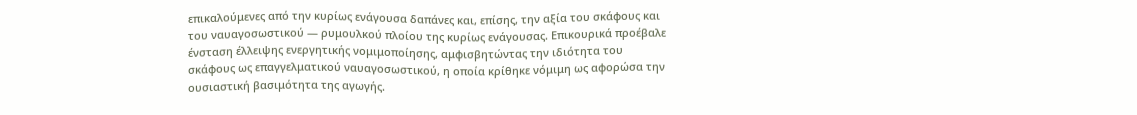επικαλούμενες από την κυρίως ενάγουσα δαπάνες και, επίσης, την αξία του σκάφους και του ναυαγοσωστικού — ρυμουλκού πλοίου της κυρίως ενάγουσας. Επικουρικά προέβαλε ένσταση έλλειψης ενεργητικής νομιμοποίησης, αμφισβητώντας την ιδιότητα του σκάφους ως επαγγελματικού ναυαγοσωστικού, η οποία κρίθηκε νόμιμη ως αφορώσα την ουσιαστική βασιμότητα της αγωγής.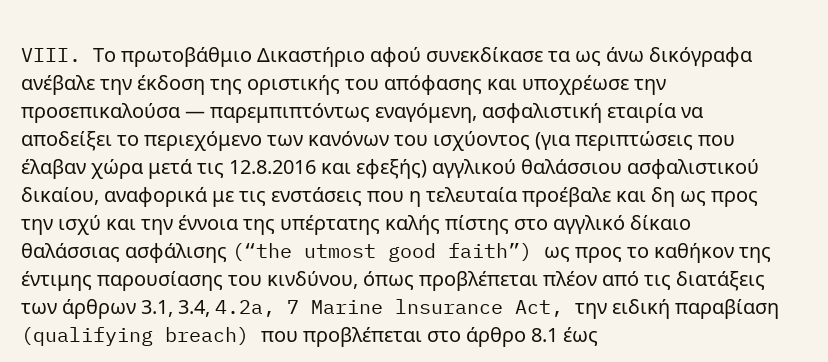VIII. Tο πρωτοβάθμιο Δικαστήριο αφού συνεκδίκασε τα ως άνω δικόγραφα ανέβαλε την έκδοση της οριστικής του απόφασης και υποχρέωσε την προσεπικαλούσα — παρεμπιπτόντως εναγόμενη, ασφαλιστική εταιρία να αποδείξει το περιεχόμενο των κανόνων του ισχύοντος (για περιπτώσεις που έλαβαν χώρα μετά τις 12.8.2016 και εφεξής) αγγλικού θαλάσσιου ασφαλιστικού δικαίου, αναφορικά με τις ενστάσεις που η τελευταία προέβαλε και δη ως προς την ισχύ και την έννοια της υπέρτατης καλής πίστης στο αγγλικό δίκαιο θαλάσσιας ασφάλισης (“the utmost good faith”) ως προς το καθήκον της έντιμης παρουσίασης του κινδύνου, όπως προβλέπεται πλέον από τις διατάξεις των άρθρων 3.1, 3.4, 4.2a, 7 Marine lnsurance Act, την ειδική παραβίαση (qualifying breach) που προβλέπεται στο άρθρο 8.1 έως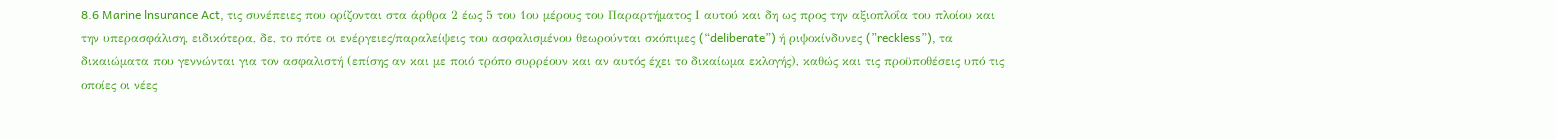8.6 Marine lnsurance Act, τις συνέπειες που ορίζονται στα άρθρα 2 έως 5 του 1ου μέρους του Παραρτήματος Ι αυτού και δη ως προς την αξιοπλοΐα του πλοίου και την υπερασφάλιση, ειδικότερα, δε, το πότε οι ενέργειες/παραλείψεις του ασφαλισμένου θεωρούνται σκόπιμες (“deliberate”) ή ριψοκίνδυνες (”reckless”), τα δικαιώματα που γεννώνται για τον ασφαλιστή (επίσης αν και με ποιό τρόπο συρρέουν και αν αυτός έχει το δικαίωμα εκλογής), καθώς και τις προϋποθέσεις υπό τις οποίες οι νέες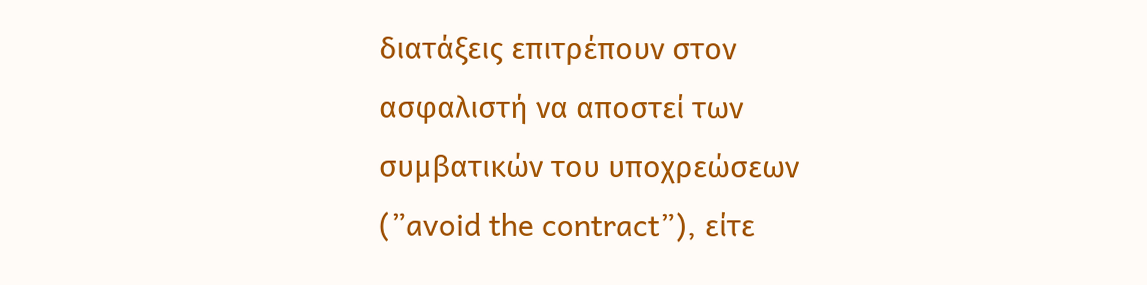διατάξεις επιτρέπουν στον ασφαλιστή να αποστεί των συμβατικών του υποχρεώσεων (”avoid the contract”), είτε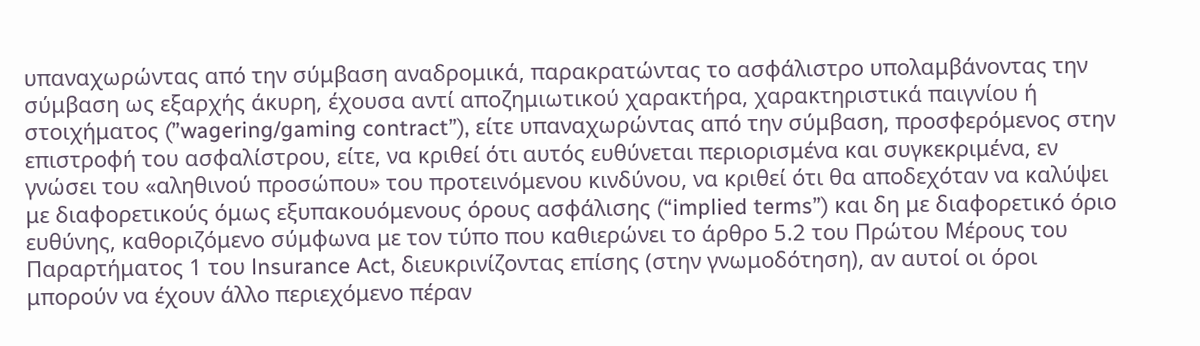υπαναχωρώντας από την σύμβαση αναδρομικά, παρακρατώντας το ασφάλιστρο υπολαμβάνοντας την σύμβαση ως εξαρχής άκυρη, έχουσα αντί αποζημιωτικού χαρακτήρα, χαρακτηριστικά παιγνίου ή στοιχήματος (”wagering/gaming contract”), είτε υπαναχωρώντας από την σύμβαση, προσφερόμενος στην επιστροφή του ασφαλίστρου, είτε, να κριθεί ότι αυτός ευθύνεται περιορισμένα και συγκεκριμένα, εν γνώσει του «αληθινού προσώπου» του προτεινόμενου κινδύνου, να κριθεί ότι θα αποδεχόταν να καλύψει με διαφορετικούς όμως εξυπακουόμενους όρους ασφάλισης (“implied terms”) και δη με διαφορετικό όριο ευθύνης, καθοριζόμενο σύμφωνα με τον τύπο που καθιερώνει το άρθρο 5.2 του Πρώτου Μέρους του Παραρτήματος 1 του lnsurance Act, διευκρινίζοντας επίσης (στην γνωμοδότηση), αν αυτοί οι όροι μπορούν να έχουν άλλο περιεχόμενο πέραν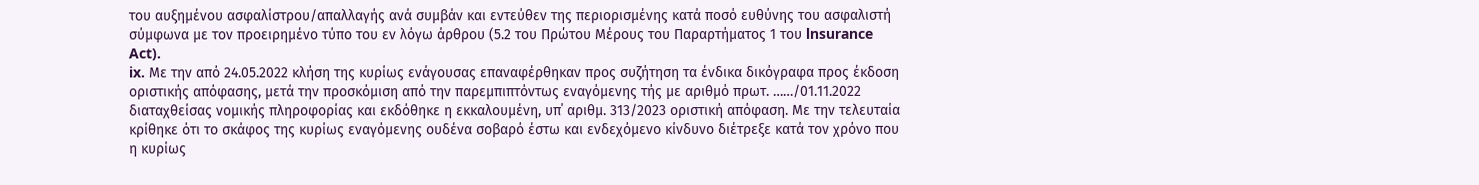του αυξημένου ασφαλίστρου/απαλλαγής ανά συμβάν και εντεύθεν της περιορισμένης κατά ποσό ευθύνης του ασφαλιστή σύμφωνα με τον προειρημένο τύπο του εν λόγω άρθρου (5.2 του Πρώτου Μέρους του Παραρτήματος 1 του lnsurance Act).
ix. Με την από 24.05.2022 κλήση της κυρίως ενάγουσας επαναφέρθηκαν προς συζήτηση τα ένδικα δικόγραφα προς έκδοση οριστικής απόφασης, μετά την προσκόμιση από την παρεμπιπτόντως εναγόμενης τής με αριθμό πρωτ. ……/01.11.2022 διαταχθείσας νομικής πληροφορίας και εκδόθηκε η εκκαλουμένη, υπ΄ αριθμ. 313/2023 οριστική απόφαση. Με την τελευταία κρίθηκε ότι το σκάφος της κυρίως εναγόμενης ουδένα σοβαρό έστω και ενδεχόμενο κίνδυνο διέτρεξε κατά τον χρόνο που η κυρίως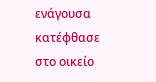ενάγουσα κατέφθασε στο οικείο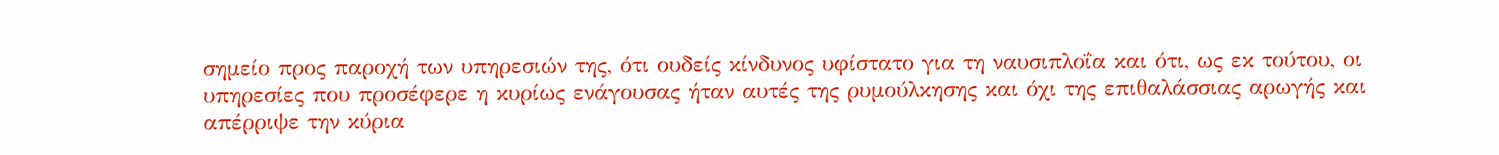σημείο προς παροχή των υπηρεσιών της, ότι ουδείς κίνδυνος υφίστατο για τη ναυσιπλοΐα και ότι, ως εκ τούτου, οι υπηρεσίες που προσέφερε η κυρίως ενάγουσας ήταν αυτές της ρυμούλκησης και όχι της επιθαλάσσιας αρωγής και απέρριψε την κύρια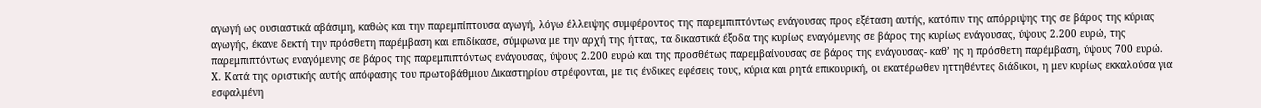αγωγή ως ουσιαστικά αβάσιμη, καθώς και την παρεμπίπτουσα αγωγή, λόγω έλλειψης συμφέροντος της παρεμπιπτόντως ενάγουσας προς εξέταση αυτής, κατόπιν της απόρριψης της σε βάρος της κύριας αγωγής, έκανε δεκτή την πρόσθετη παρέμβαση και επιδίκασε, σύμφωνα με την αρχή της ήττας, τα δικαστικά έξοδα της κυρίως εναγόμενης σε βάρος της κυρίως ενάγουσας, ύψους 2.200 ευρώ, της παρεμπιπτόντως εναγόμενης σε βάρος της παρεμπιπτόντως ενάγουσας, ύψους 2.200 ευρώ και της προσθέτως παρεμβαίνουσας σε βάρος της ενάγουσας- καθ’ ης η πρόσθετη παρέμβαση, ύψους 700 ευρώ.
X. Κατά της οριστικής αυτής απόφασης του πρωτοβάθμιου Δικαστηρίου στρέφονται, με τις ένδικες εφέσεις τους, κύρια και ρητά επικουρική, οι εκατέρωθεν ηττηθέντες διάδικοι, η μεν κυρίως εκκαλούσα για εσφαλμένη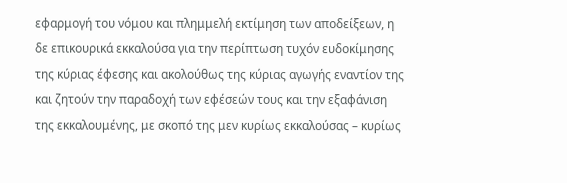εφαρμογή του νόμου και πλημμελή εκτίμηση των αποδείξεων, η δε επικουρικά εκκαλούσα για την περίπτωση τυχόν ευδοκίμησης της κύριας έφεσης και ακολούθως της κύριας αγωγής εναντίον της και ζητούν την παραδοχή των εφέσεών τους και την εξαφάνιση της εκκαλουμένης, με σκοπό της μεν κυρίως εκκαλούσας – κυρίως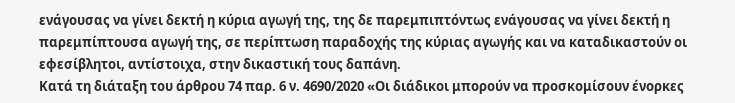ενάγουσας να γίνει δεκτή η κύρια αγωγή της, της δε παρεμπιπτόντως ενάγουσας να γίνει δεκτή η παρεμπίπτουσα αγωγή της, σε περίπτωση παραδοχής της κύριας αγωγής και να καταδικαστούν οι εφεσίβλητοι, αντίστοιχα, στην δικαστική τους δαπάνη.
Κατά τη διάταξη του άρθρου 74 παρ. 6 ν. 4690/2020 «Οι διάδικοι μπορούν να προσκομίσουν ένορκες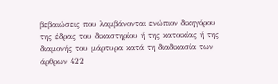βεβαιώσεις που λαμβάνονται ενώπιον δικηγόρου της έδρας του δικαστηρίου ή της κατοικίας ή της διαμονής του μάρτυρα κατά τη διαδικασία των άρθρων 422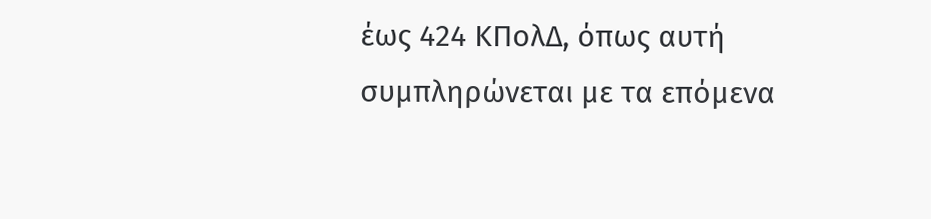έως 424 ΚΠολΔ, όπως αυτή συμπληρώνεται με τα επόμενα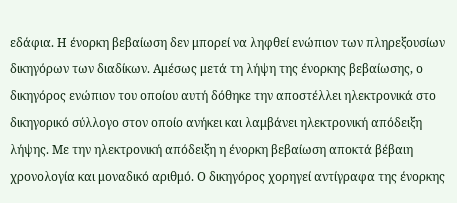εδάφια. Η ένορκη βεβαίωση δεν μπορεί να ληφθεί ενώπιον των πληρεξουσίων δικηγόρων των διαδίκων. Αμέσως μετά τη λήψη της ένορκης βεβαίωσης, ο δικηγόρος ενώπιον του οποίου αυτή δόθηκε την αποστέλλει ηλεκτρονικά στο δικηγορικό σύλλογο στον οποίο ανήκει και λαμβάνει ηλεκτρονική απόδειξη λήψης. Με την ηλεκτρονική απόδειξη η ένορκη βεβαίωση αποκτά βέβαιη χρονολογία και μοναδικό αριθμό. Ο δικηγόρος χορηγεί αντίγραφα της ένορκης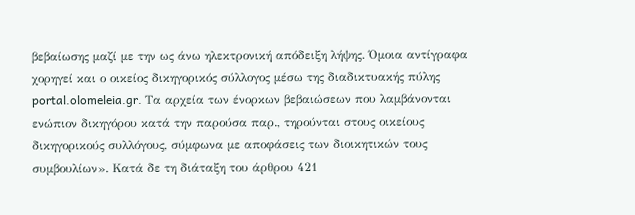βεβαίωσης μαζί με την ως άνω ηλεκτρονική απόδειξη λήψης. Όμοια αντίγραφα χορηγεί και ο οικείος δικηγορικός σύλλογος μέσω της διαδικτυακής πύλης portal.olomeleia.gr. Τα αρχεία των ένορκων βεβαιώσεων που λαμβάνονται ενώπιον δικηγόρου κατά την παρούσα παρ., τηρούνται στους οικείους δικηγορικούς συλλόγους, σύμφωνα με αποφάσεις των διοικητικών τους συμβουλίων». Κατά δε τη διάταξη του άρθρου 421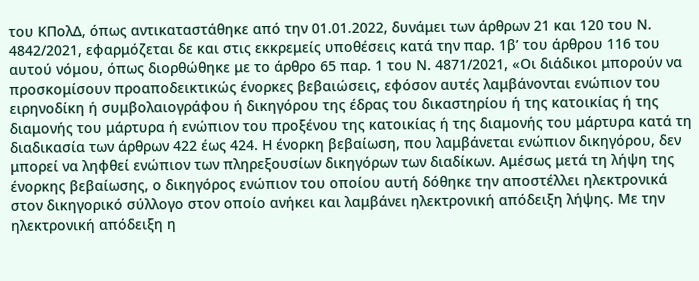του ΚΠολΔ, όπως αντικαταστάθηκε από την 01.01.2022, δυνάμει των άρθρων 21 και 120 του Ν. 4842/2021, εφαρμόζεται δε και στις εκκρεμείς υποθέσεις κατά την παρ. 1β’ του άρθρου 116 του αυτού νόμου, όπως διορθώθηκε με το άρθρο 65 παρ. 1 του Ν. 4871/2021, «Οι διάδικοι μπορούν να προσκομίσουν προαποδεικτικώς ένορκες βεβαιώσεις, εφόσον αυτές λαμβάνονται ενώπιον του ειρηνοδίκη ή συμβολαιογράφου ή δικηγόρου της έδρας του δικαστηρίου ή της κατοικίας ή της διαμονής του μάρτυρα ή ενώπιον του προξένου της κατοικίας ή της διαμονής του μάρτυρα κατά τη διαδικασία των άρθρων 422 έως 424. Η ένορκη βεβαίωση, που λαμβάνεται ενώπιον δικηγόρου, δεν μπορεί να ληφθεί ενώπιον των πληρεξουσίων δικηγόρων των διαδίκων. Αμέσως μετά τη λήψη της ένορκης βεβαίωσης, ο δικηγόρος ενώπιον του οποίου αυτή δόθηκε την αποστέλλει ηλεκτρονικά στον δικηγορικό σύλλογο στον οποίο ανήκει και λαμβάνει ηλεκτρονική απόδειξη λήψης. Με την ηλεκτρονική απόδειξη η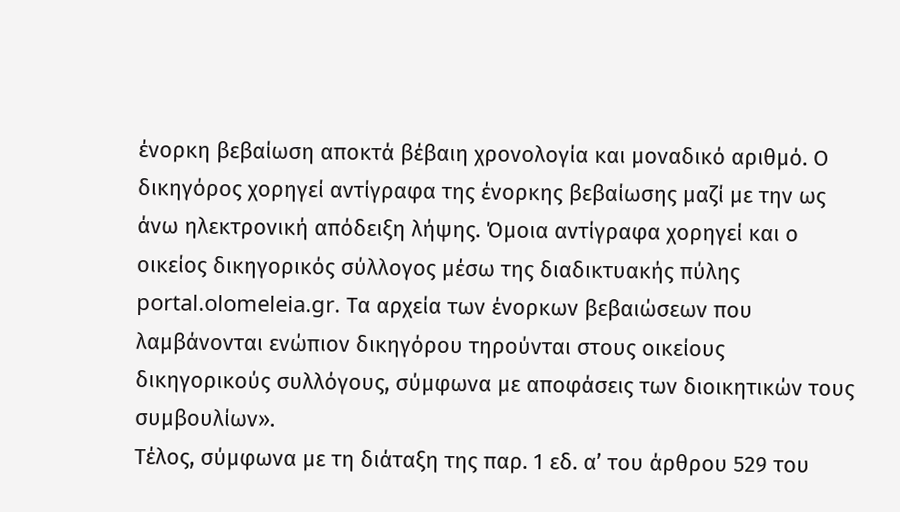ένορκη βεβαίωση αποκτά βέβαιη χρονολογία και μοναδικό αριθμό. Ο δικηγόρος χορηγεί αντίγραφα της ένορκης βεβαίωσης μαζί με την ως άνω ηλεκτρονική απόδειξη λήψης. Όμοια αντίγραφα χορηγεί και ο οικείος δικηγορικός σύλλογος μέσω της διαδικτυακής πύλης portal.olomeleia.gr. Τα αρχεία των ένορκων βεβαιώσεων που λαμβάνονται ενώπιον δικηγόρου τηρούνται στους οικείους δικηγορικούς συλλόγους, σύμφωνα με αποφάσεις των διοικητικών τους συμβουλίων».
Τέλος, σύμφωνα με τη διάταξη της παρ. 1 εδ. α’ του άρθρου 529 του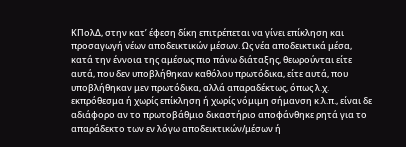ΚΠολΔ, στην κατ’ έφεση δίκη επιτρέπεται να γίνει επίκληση και προσαγωγή νέων αποδεικτικών μέσων. Ως νέα αποδεικτικά μέσα, κατά την έννοια της αμέσως πιο πάνω διάταξης, θεωρούνται είτε αυτά, που δεν υποβλήθηκαν καθόλου πρωτόδικα, είτε αυτά, που υποβλήθηκαν μεν πρωτόδικα, αλλά απαραδέκτως, όπως λ.χ. εκπρόθεσμα ή χωρίς επίκληση ή χωρίς νόμιμη σήμανση κ.λ.π., είναι δε αδιάφορο αν το πρωτοβάθμιο δικαστήριο αποφάνθηκε ρητά για το απαράδεκτο των εν λόγω αποδεικτικών/μέσων ή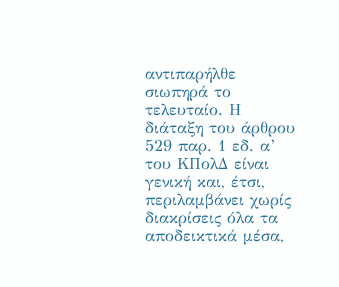αντιπαρήλθε σιωπηρά το τελευταίο. Η διάταξη του άρθρου 529 παρ. 1 εδ. α’ του ΚΠολΔ είναι γενική και, έτσι, περιλαμβάνει χωρίς διακρίσεις όλα τα αποδεικτικά μέσα,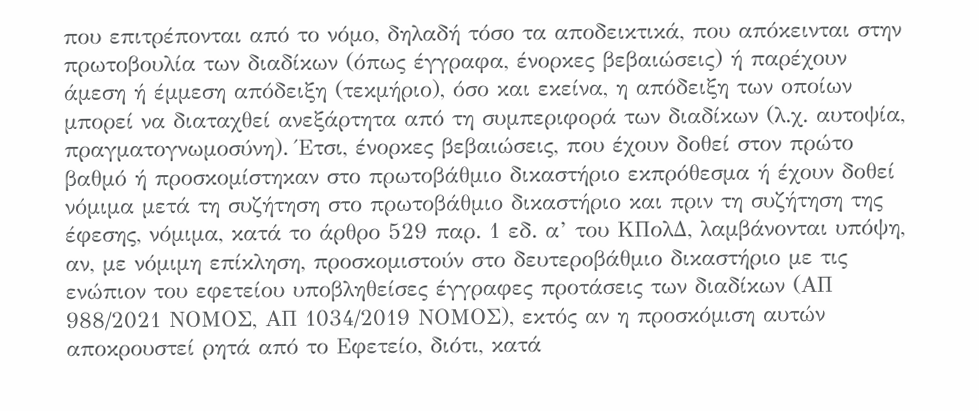που επιτρέπονται από το νόμο, δηλαδή τόσο τα αποδεικτικά, που απόκεινται στην πρωτοβουλία των διαδίκων (όπως έγγραφα, ένορκες βεβαιώσεις) ή παρέχουν άμεση ή έμμεση απόδειξη (τεκμήριο), όσο και εκείνα, η απόδειξη των οποίων μπορεί να διαταχθεί ανεξάρτητα από τη συμπεριφορά των διαδίκων (λ.χ. αυτοψία, πραγματογνωμοσύνη). Έτσι, ένορκες βεβαιώσεις, που έχουν δοθεί στον πρώτο βαθμό ή προσκομίστηκαν στο πρωτοβάθμιο δικαστήριο εκπρόθεσμα ή έχουν δοθεί νόμιμα μετά τη συζήτηση στο πρωτοβάθμιο δικαστήριο και πριν τη συζήτηση της έφεσης, νόμιμα, κατά το άρθρο 529 παρ. 1 εδ. α’ του ΚΠολΔ, λαμβάνονται υπόψη, αν, με νόμιμη επίκληση, προσκομιστούν στο δευτεροβάθμιο δικαστήριο με τις ενώπιον του εφετείου υποβληθείσες έγγραφες προτάσεις των διαδίκων (ΑΠ 988/2021 ΝΟΜΟΣ, ΑΠ 1034/2019 ΝΟΜΟΣ), εκτός αν η προσκόμιση αυτών αποκρουστεί ρητά από το Εφετείο, διότι, κατά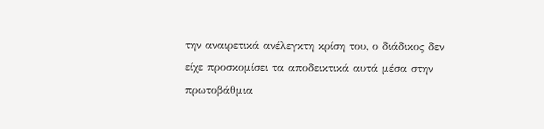την αναιρετικά ανέλεγκτη κρίση του, ο διάδικος δεν είχε προσκομίσει τα αποδεικτικά αυτά μέσα στην πρωτοβάθμια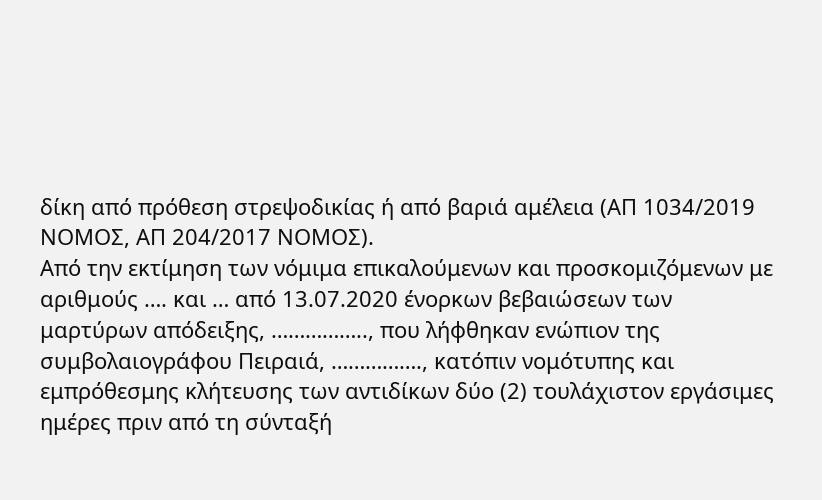δίκη από πρόθεση στρεψοδικίας ή από βαριά αμέλεια (ΑΠ 1034/2019 ΝΟΜΟΣ, ΑΠ 204/2017 ΝΟΜΟΣ).
Από την εκτίμηση των νόμιμα επικαλούμενων και προσκομιζόμενων με αριθμούς …. και … από 13.07.2020 ένορκων βεβαιώσεων των μαρτύρων απόδειξης, …………….., που λήφθηκαν ενώπιον της συμβολαιογράφου Πειραιά, ……………., κατόπιν νομότυπης και εμπρόθεσμης κλήτευσης των αντιδίκων δύο (2) τουλάχιστον εργάσιμες ημέρες πριν από τη σύνταξή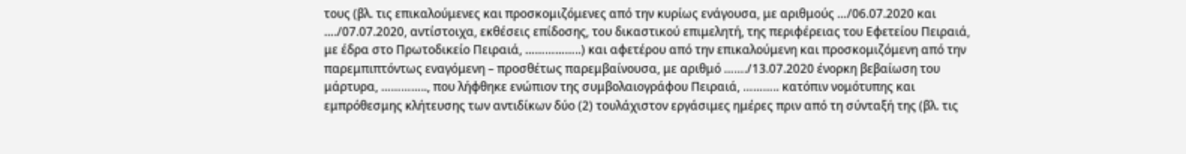τους (βλ. τις επικαλούμενες και προσκομιζόμενες από την κυρίως ενάγουσα, με αριθμούς …/06.07.2020 και …./07.07.2020, αντίστοιχα, εκθέσεις επίδοσης, του δικαστικού επιμελητή, της περιφέρειας του Εφετείου Πειραιά, με έδρα στο Πρωτοδικείο Πειραιά, ……………..) και αφετέρου από την επικαλούμενη και προσκομιζόμενη από την παρεμπιπτόντως εναγόμενη – προσθέτως παρεμβαίνουσα, με αριθμό ……./13.07.2020 ένορκη βεβαίωση του μάρτυρα, ………….., που λήφθηκε ενώπιον της συμβολαιογράφου Πειραιά, ……….. κατόπιν νομότυπης και εμπρόθεσμης κλήτευσης των αντιδίκων δύο (2) τουλάχιστον εργάσιμες ημέρες πριν από τη σύνταξή της (βλ. τις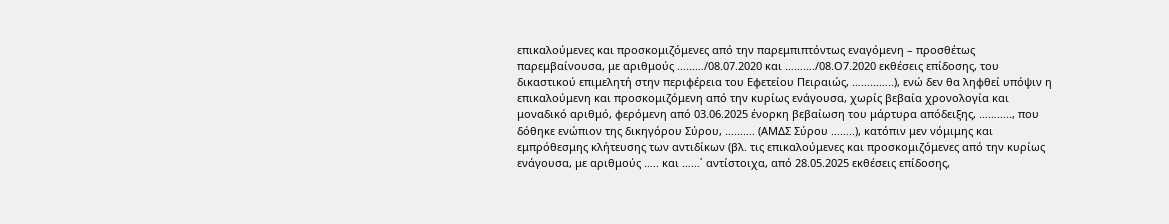επικαλούμενες και προσκομιζόμενες από την παρεμπιπτόντως εναγόμενη – προσθέτως παρεμβαίνουσα, με αριθμούς ………/08.07.2020 και ………./08.Ο7.2020 εκθέσεις επίδοσης, του δικαστικού επιμελητή στην περιφέρεια του Εφετείου Πειραιώς, …………..), ενώ δεν θα ληφθεί υπόψιν η επικαλούμενη και προσκομιζόμενη από την κυρίως ενάγουσα, χωρίς βεβαία χρονολογία και μοναδικό αριθμό, φερόμενη από 03.06.2025 ένορκη βεβαίωση του μάρτυρα απόδειξης, ……….., που δόθηκε ενώπιον της δικηγόρου Σύρου, ………. (ΑΜΔΣ Σύρου ……..), κατόπιν μεν νόμιμης και εμπρόθεσμης κλήτευσης των αντιδίκων (βλ. τις επικαλούμενες και προσκομιζόμενες από την κυρίως ενάγουσα, με αριθμούς ….. και ……΄ αντίστοιχα, από 28.05.2025 εκθέσεις επίδοσης,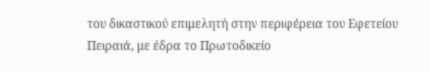του δικαστικού επιμελητή στην περιφέρεια του Εφετείου Πειραιά, με έδρα το Πρωτοδικείο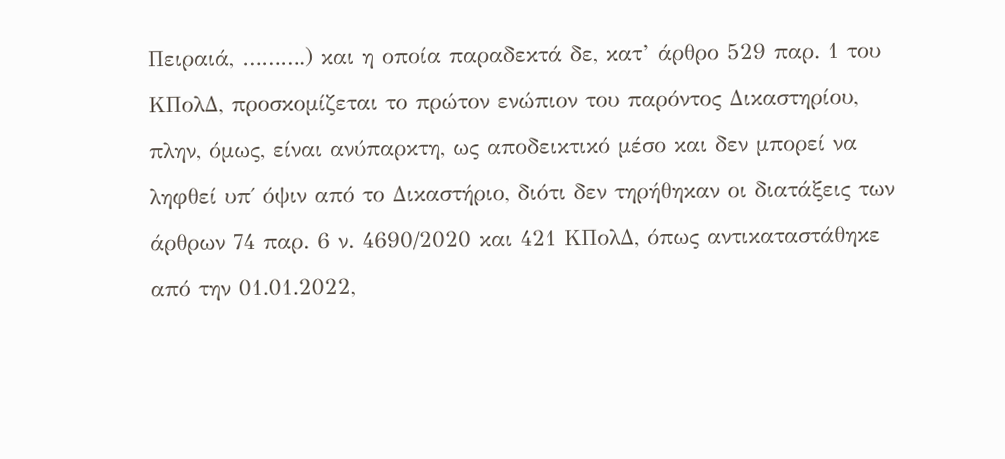Πειραιά, ……….) και η οποία παραδεκτά δε, κατ’ άρθρο 529 παρ. 1 του ΚΠολΔ, προσκομίζεται το πρώτον ενώπιον του παρόντος Δικαστηρίου, πλην, όμως, είναι ανύπαρκτη, ως αποδεικτικό μέσο και δεν μπορεί να ληφθεί υπ΄ όψιν από το Δικαστήριο, διότι δεν τηρήθηκαν οι διατάξεις των άρθρων 74 παρ. 6 ν. 4690/2020 και 421 ΚΠολΔ, όπως αντικαταστάθηκε από την 01.01.2022,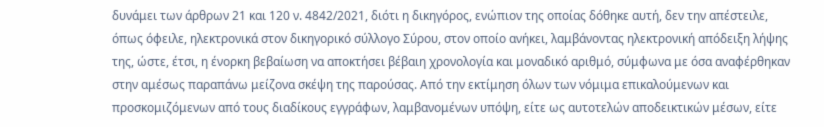δυνάμει των άρθρων 21 και 120 ν. 4842/2021, διότι η δικηγόρος, ενώπιον της οποίας δόθηκε αυτή, δεν την απέστειλε, όπως όφειλε, ηλεκτρονικά στον δικηγορικό σύλλογο Σύρου, στον οποίο ανήκει, λαμβάνοντας ηλεκτρονική απόδειξη λήψης της, ώστε, έτσι, η ένορκη βεβαίωση να αποκτήσει βέβαιη χρονολογία και μοναδικό αριθμό, σύμφωνα με όσα αναφέρθηκαν στην αμέσως παραπάνω μείζονα σκέψη της παρούσας. Από την εκτίμηση όλων των νόμιμα επικαλούμενων και προσκομιζόμενων από τους διαδίκους εγγράφων, λαμβανομένων υπόψη, είτε ως αυτοτελών αποδεικτικών μέσων, είτε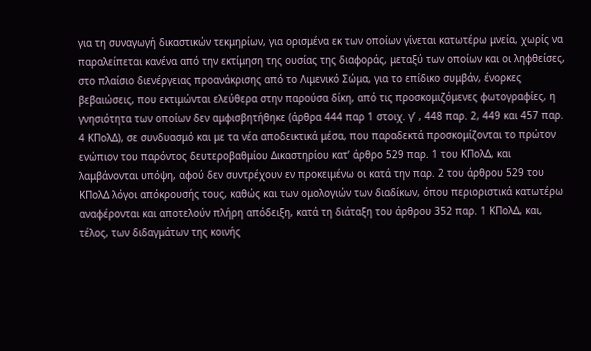για τη συναγωγή δικαστικών τεκμηρίων, για ορισμένα εκ των οποίων γίνεται κατωτέρω μνεία, χωρίς να παραλείπεται κανένα από την εκτίμηση της ουσίας της διαφοράς, μεταξύ των οποίων και οι ληφθείσες, στο πλαίσιο διενέργειας προανάκρισης από το Λιμενικό Σώμα, για το επίδικο συμβάν, ένορκες βεβαιώσεις, που εκτιμώνται ελεύθερα στην παρούσα δίκη, από τις προσκομιζόμενες φωτογραφίες, η γνησιότητα των οποίων δεν αμφισβητήθηκε (άρθρα 444 παρ 1 στοιχ. γ’ , 448 παρ. 2, 449 και 457 παρ. 4 ΚΠολΔ), σε συνδυασμό και με τα νέα αποδεικτικά μέσα, που παραδεκτά προσκομίζονται το πρώτον ενώπιον του παρόντος δευτεροβαθμίου Δικαστηρίου κατ’ άρθρο 529 παρ. 1 του ΚΠολΔ, και λαμβάνονται υπόψη, αφού δεν συντρέχουν εν προκειμένω οι κατά την παρ. 2 του άρθρου 529 του ΚΠολΔ λόγοι απόκρουσής τους, καθώς και των ομολογιών των διαδίκων, όπου περιοριστικά κατωτέρω αναφέρονται και αποτελούν πλήρη απόδειξη, κατά τη διάταξη του άρθρου 352 παρ. 1 ΚΠολΔ, και, τέλος, των διδαγμάτων της κοινής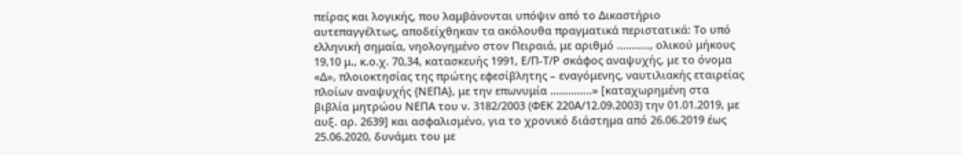πείρας και λογικής, που λαμβάνονται υπόψιν από το Δικαστήριο αυτεπαγγέλτως, αποδείχθηκαν τα ακόλουθα πραγματικά περιστατικά: Το υπό ελληνική σημαία, νηολογημένο στον Πειραιά, με αριθμό ……….., ολικού μήκους 19,10 μ., κ.ο.χ. 70,34, κατασκευής 1991, Ε/Π-Τ/Ρ σκάφος αναψυχής, με το όνομα «Δ», πλοιοκτησίας της πρώτης εφεσίβλητης – εναγόμενης, ναυτιλιακής εταιρείας πλοίων αναψυχής {ΝΕΠΑ}, με την επωνυμία …………..» [καταχωρημένη στα βιβλία μητρώου ΝΕΠΑ του ν. 3182/2003 (ΦΕΚ 220Α/12.09.2003) την 01.01.2019, με αυξ. αρ. 2639] και ασφαλισμένο, για το χρονικό διάστημα από 26.06.2019 έως 25.06.2020, δυνάμει του με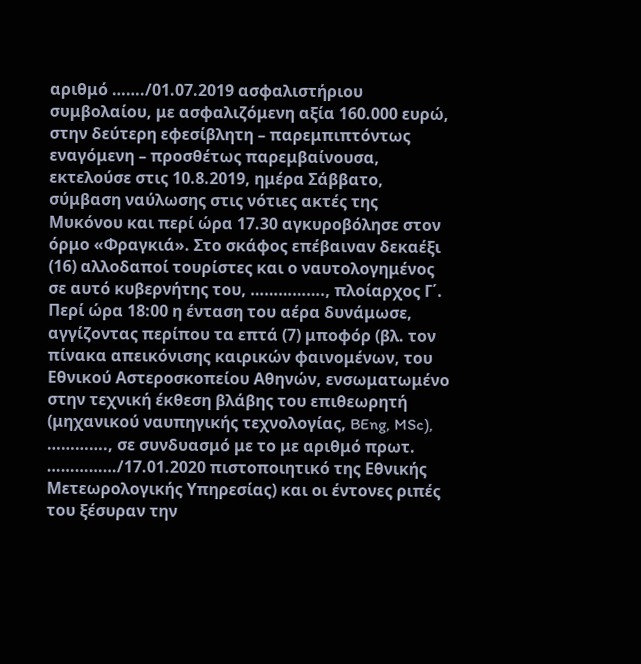αριθμό ……./01.07.2019 ασφαλιστήριου συμβολαίου, με ασφαλιζόμενη αξία 160.000 ευρώ, στην δεύτερη εφεσίβλητη – παρεμπιπτόντως εναγόμενη – προσθέτως παρεμβαίνουσα, εκτελούσε στις 10.8.2019, ημέρα Σάββατο, σύμβαση ναύλωσης στις νότιες ακτές της Μυκόνου και περί ώρα 17.30 αγκυροβόλησε στον όρμο «Φραγκιά». Στο σκάφος επέβαιναν δεκαέξι (16) αλλοδαποί τουρίστες και ο ναυτολογημένος σε αυτό κυβερνήτης του, ……………., πλοίαρχος Γ΄. Περί ώρα 18:00 η ένταση του αέρα δυνάμωσε, αγγίζοντας περίπου τα επτά (7) μποφόρ (βλ. τον πίνακα απεικόνισης καιρικών φαινομένων, του Εθνικού Αστεροσκοπείου Αθηνών, ενσωματωμένο στην τεχνική έκθεση βλάβης του επιθεωρητή (μηχανικού ναυπηγικής τεχνολογίας, BEng, MSc), …………., σε συνδυασμό με το με αριθμό πρωτ. ……………/17.01.2020 πιστοποιητικό της Εθνικής Μετεωρολογικής Υπηρεσίας) και οι έντονες ριπές του ξέσυραν την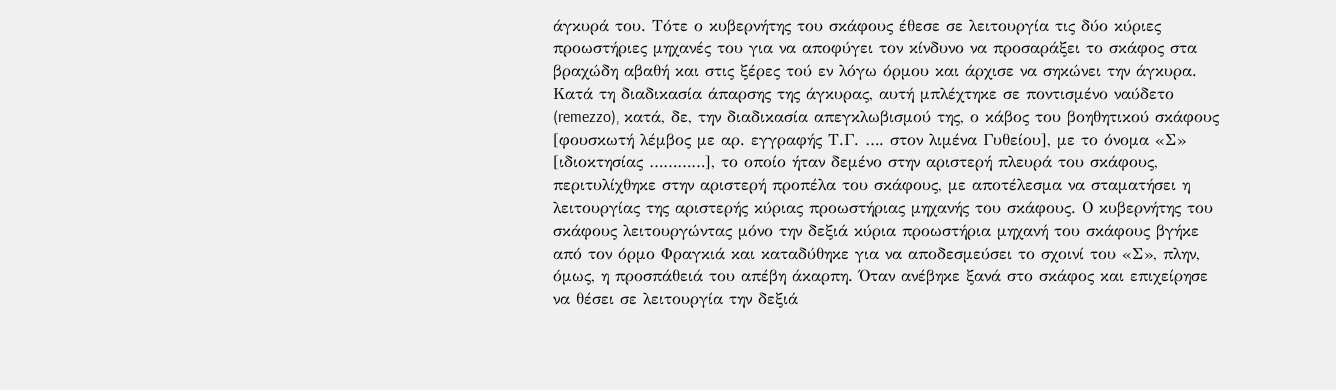άγκυρά του. Τότε ο κυβερνήτης του σκάφους έθεσε σε λειτουργία τις δύο κύριες προωστήριες μηχανές του για να αποφύγει τον κίνδυνο να προσαράξει το σκάφος στα βραχώδη αβαθή και στις ξέρες τού εν λόγω όρμου και άρχισε να σηκώνει την άγκυρα. Κατά τη διαδικασία άπαρσης της άγκυρας, αυτή μπλέχτηκε σε ποντισμένο ναύδετο (remezzo), κατά, δε, την διαδικασία απεγκλωβισμού της, ο κάβος του βοηθητικού σκάφους [φουσκωτή λέμβος με αρ. εγγραφής Τ.Γ. …. στον λιμένα Γυθείου], με το όνομα «Σ» [ιδιοκτησίας …………], το οποίο ήταν δεμένο στην αριστερή πλευρά του σκάφους, περιτυλίχθηκε στην αριστερή προπέλα του σκάφους, με αποτέλεσμα να σταματήσει η λειτουργίας της αριστερής κύριας προωστήριας μηχανής του σκάφους. Ο κυβερνήτης του σκάφους λειτουργώντας μόνο την δεξιά κύρια προωστήρια μηχανή του σκάφους βγήκε από τον όρμο Φραγκιά και καταδύθηκε για να αποδεσμεύσει το σχοινί του «Σ», πλην, όμως, η προσπάθειά του απέβη άκαρπη. Όταν ανέβηκε ξανά στο σκάφος και επιχείρησε να θέσει σε λειτουργία την δεξιά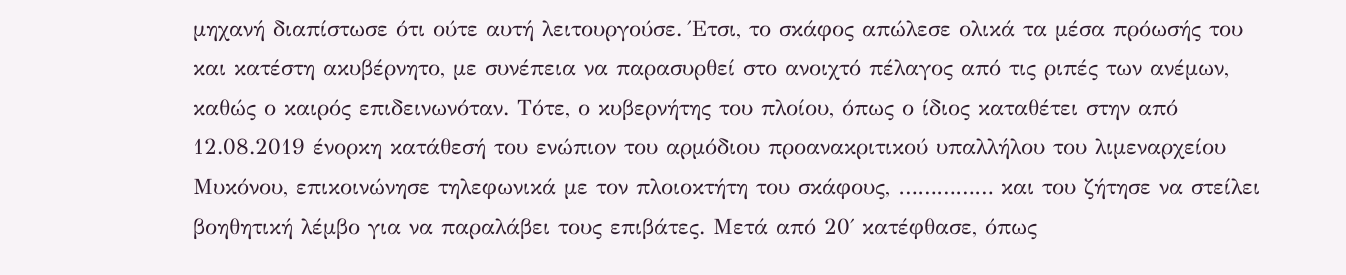μηχανή διαπίστωσε ότι ούτε αυτή λειτουργούσε. Έτσι, το σκάφος απώλεσε ολικά τα μέσα πρόωσής του και κατέστη ακυβέρνητο, με συνέπεια να παρασυρθεί στο ανοιχτό πέλαγος από τις ριπές των ανέμων, καθώς ο καιρός επιδεινωνόταν. Τότε, ο κυβερνήτης του πλοίου, όπως ο ίδιος καταθέτει στην από 12.08.2019 ένορκη κατάθεσή του ενώπιον του αρμόδιου προανακριτικού υπαλλήλου του λιμεναρχείου Μυκόνου, επικοινώνησε τηλεφωνικά με τον πλοιοκτήτη του σκάφους, …………… και του ζήτησε να στείλει βοηθητική λέμβο για να παραλάβει τους επιβάτες. Μετά από 20΄ κατέφθασε, όπως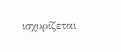ισχυρίζεται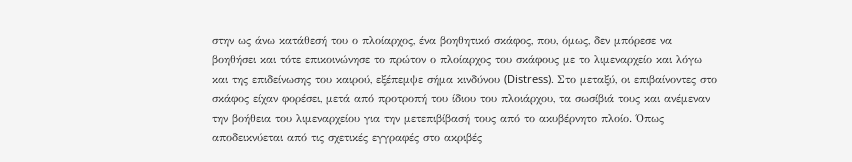στην ως άνω κατάθεσή του ο πλοίαρχος, ένα βοηθητικό σκάφος, που, όμως, δεν μπόρεσε να βοηθήσει και τότε επικοινώνησε το πρώτον ο πλοίαρχος του σκάφους με το λιμεναρχείο και λόγω και της επιδείνωσης του καιρού, εξέπεμψε σήμα κινδύνου (Distress). Στο μεταξύ, οι επιβαίνοντες στο σκάφος είχαν φορέσει, μετά από προτροπή του ίδιου του πλοιάρχου, τα σωσίβιά τους και ανέμεναν την βοήθεια του λιμεναρχείου για την μετεπιβίβασή τους από το ακυβέρνητο πλοίο. Όπως αποδεικνύεται από τις σχετικές εγγραφές στο ακριβές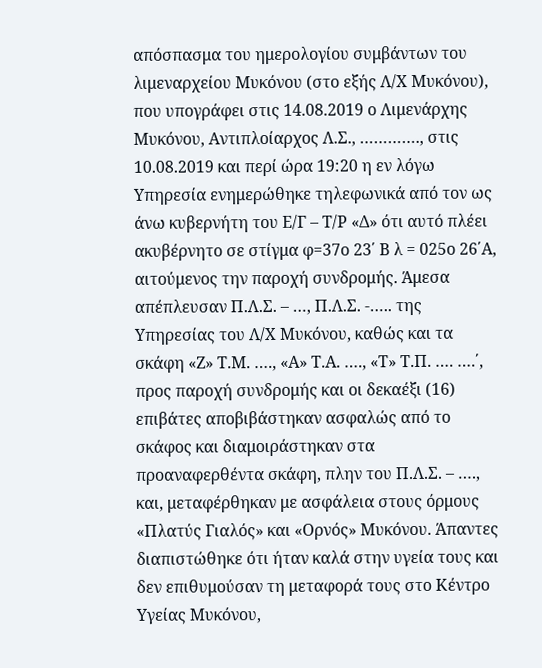απόσπασμα του ημερολογίου συμβάντων του λιμεναρχείου Μυκόνου (στο εξής Λ/Χ Μυκόνου), που υπογράφει στις 14.08.2019 ο Λιμενάρχης Μυκόνου, Αντιπλοίαρχος Λ.Σ., …………., στις 10.08.2019 και περί ώρα 19:20 η εν λόγω Υπηρεσία ενημερώθηκε τηλεφωνικά από τον ως άνω κυβερνήτη του Ε/Γ – Τ/Ρ «Δ» ότι αυτό πλέει ακυβέρνητο σε στίγμα φ=37ο 23΄ Β λ = 025ο 26΄Α, αιτούμενος την παροχή συνδρομής. Άμεσα απέπλευσαν Π.Λ.Σ. – …, Π.Λ.Σ. -….. της Υπηρεσίας του Λ/Χ Μυκόνου, καθώς και τα σκάφη «Ζ» Τ.Μ. …., «Α» Τ.Α. …., «Τ» Τ.Π. …. ….΄, προς παροχή συνδρομής και οι δεκαέξι (16) επιβάτες αποβιβάστηκαν ασφαλώς από το σκάφος και διαμοιράστηκαν στα προαναφερθέντα σκάφη, πλην του Π.Λ.Σ. – …., και, μεταφέρθηκαν με ασφάλεια στους όρμους «Πλατύς Γιαλός» και «Ορνός» Μυκόνου. Άπαντες διαπιστώθηκε ότι ήταν καλά στην υγεία τους και δεν επιθυμούσαν τη μεταφορά τους στο Κέντρο Υγείας Μυκόνου,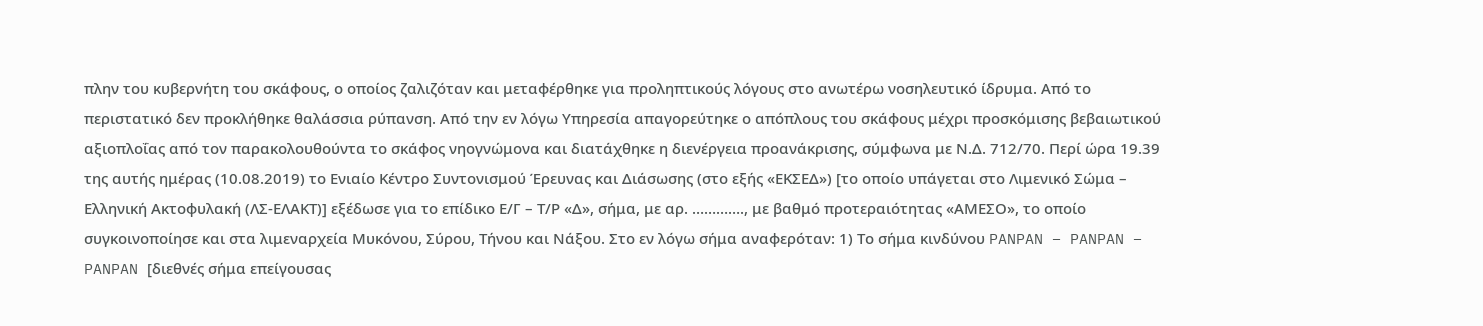πλην του κυβερνήτη του σκάφους, ο οποίος ζαλιζόταν και μεταφέρθηκε για προληπτικούς λόγους στο ανωτέρω νοσηλευτικό ίδρυμα. Από το περιστατικό δεν προκλήθηκε θαλάσσια ρύπανση. Από την εν λόγω Υπηρεσία απαγορεύτηκε ο απόπλους του σκάφους μέχρι προσκόμισης βεβαιωτικού αξιοπλοΐας από τον παρακολουθούντα το σκάφος νηογνώμονα και διατάχθηκε η διενέργεια προανάκρισης, σύμφωνα με Ν.Δ. 712/70. Περί ώρα 19.39 της αυτής ημέρας (10.08.2019) το Ενιαίο Κέντρο Συντονισμού Έρευνας και Διάσωσης (στο εξής «ΕΚΣΕΔ») [το οποίο υπάγεται στο Λιμενικό Σώμα – Ελληνική Ακτοφυλακή (ΛΣ-ΕΛΑΚΤ)] εξέδωσε για το επίδικο Ε/Γ – Τ/Ρ «Δ», σήμα, με αρ. …………., με βαθμό προτεραιότητας «ΑΜΕΣΟ», το οποίο συγκοινοποίησε και στα λιμεναρχεία Μυκόνου, Σύρου, Τήνου και Νάξου. Στο εν λόγω σήμα αναφερόταν: 1) Το σήμα κινδύνου PANPAN – PANPAN – PANPAN [διεθνές σήμα επείγουσας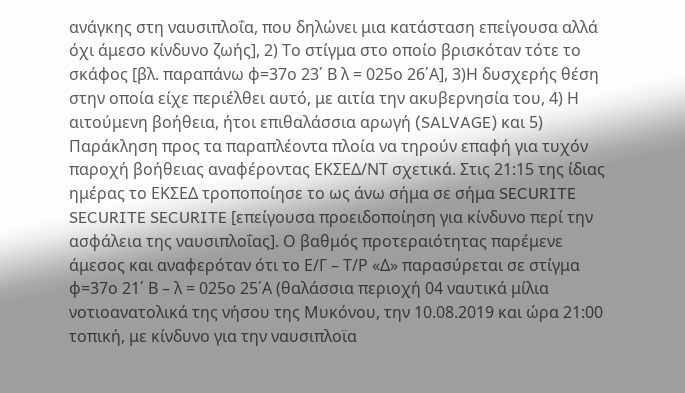ανάγκης στη ναυσιπλοΐα, που δηλώνει μια κατάσταση επείγουσα αλλά όχι άμεσο κίνδυνο ζωής], 2) Το στίγμα στο οποίο βρισκόταν τότε το σκάφος [βλ. παραπάνω φ=37ο 23΄ Β λ = 025ο 26΄Α], 3)Η δυσχερής θέση στην οποία είχε περιέλθει αυτό, με αιτία την ακυβερνησία του, 4) Η αιτούμενη βοήθεια, ήτοι επιθαλάσσια αρωγή (SALVAGE) και 5) Παράκληση προς τα παραπλέοντα πλοία να τηρούν επαφή για τυχόν παροχή βοήθειας αναφέροντας ΕΚΣΕΔ/ΝΤ σχετικά. Στις 21:15 της ίδιας ημέρας το ΕΚΣΕΔ τροποποίησε το ως άνω σήμα σε σήμα SECURITE SECURITE SECURITE [επείγουσα προειδοποίηση για κίνδυνο περί την ασφάλεια της ναυσιπλοΐας]. Ο βαθμός προτεραιότητας παρέμενε άμεσος και αναφερόταν ότι το Ε/Γ – Τ/Ρ «Δ» παρασύρεται σε στίγμα φ=37ο 21΄ Β – λ = 025ο 25΄Α (θαλάσσια περιοχή 04 ναυτικά μίλια νοτιοανατολικά της νήσου της Μυκόνου, την 10.08.2019 και ώρα 21:00 τοπική, με κίνδυνο για την ναυσιπλοϊα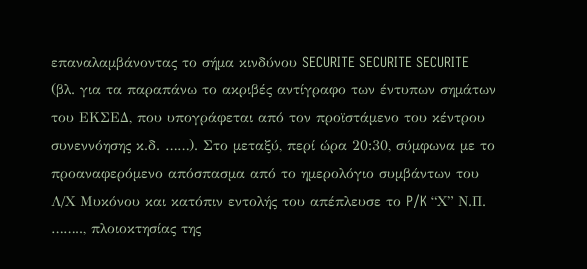επαναλαμβάνοντας το σήμα κινδύνου SECURITE SECURITE SECURITE (βλ. για τα παραπάνω το ακριβές αντίγραφο των έντυπων σημάτων του ΕΚΣΕΔ, που υπογράφεται από τον προϊστάμενο του κέντρου συνεννόησης κ.δ. ……). Στο μεταξύ, περί ώρα 20:30, σύμφωνα με το προαναφερόμενο απόσπασμα από το ημερολόγιο συμβάντων του Λ/Χ Μυκόνου και κατόπιν εντολής του απέπλευσε το P/K “Χ” Ν.Π. …….., πλοιοκτησίας της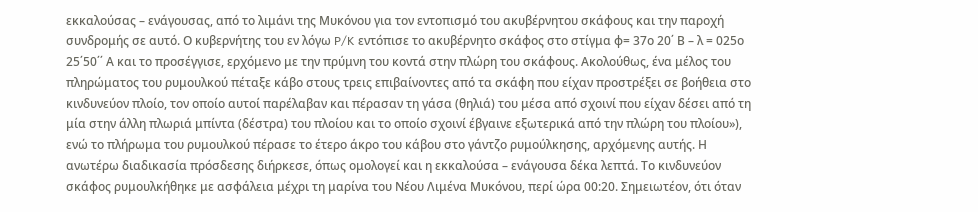εκκαλούσας – ενάγουσας, από το λιμάνι της Μυκόνου για τον εντοπισμό του ακυβέρνητου σκάφους και την παροχή συνδρομής σε αυτό. Ο κυβερνήτης του εν λόγω P/K εντόπισε το ακυβέρνητο σκάφος στο στίγμα φ= 37ο 20΄ Β – λ = 025ο 25΄50΄΄ Α και το προσέγγισε, ερχόμενο με την πρύμνη του κοντά στην πλώρη του σκάφους. Ακολούθως, ένα μέλος του πληρώματος του ρυμουλκού πέταξε κάβο στους τρεις επιβαίνοντες από τα σκάφη που είχαν προστρέξει σε βοήθεια στο κινδυνεύον πλοίο, τον οποίο αυτοί παρέλαβαν και πέρασαν τη γάσα (θηλιά) του μέσα από σχοινί που είχαν δέσει από τη μία στην άλλη πλωριά μπίντα (δέστρα) του πλοίου και το οποίο σχοινί έβγαινε εξωτερικά από την πλώρη του πλοίου»), ενώ το πλήρωμα του ρυμουλκού πέρασε το έτερο άκρο του κάβου στο γάντζο ρυμούλκησης, αρχόμενης αυτής. Η ανωτέρω διαδικασία πρόσδεσης διήρκεσε, όπως ομολογεί και η εκκαλούσα – ενάγουσα δέκα λεπτά. Το κινδυνεύον σκάφος ρυμουλκήθηκε με ασφάλεια μέχρι τη μαρίνα του Νέου Λιμένα Μυκόνου, περί ώρα 00:20. Σημειωτέον, ότι όταν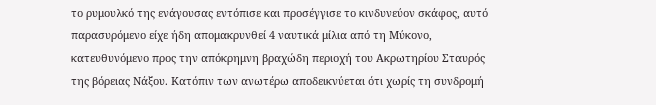το ρυμουλκό της ενάγουσας εντόπισε και προσέγγισε το κινδυνεύον σκάφος, αυτό παρασυρόμενο είχε ήδη απομακρυνθεί 4 ναυτικά μίλια από τη Μύκονο, κατευθυνόμενο προς την απόκρημνη βραχώδη περιοχή του Ακρωτηρίου Σταυρός της βόρειας Νάξου. Κατόπιν των ανωτέρω αποδεικνύεται ότι χωρίς τη συνδρομή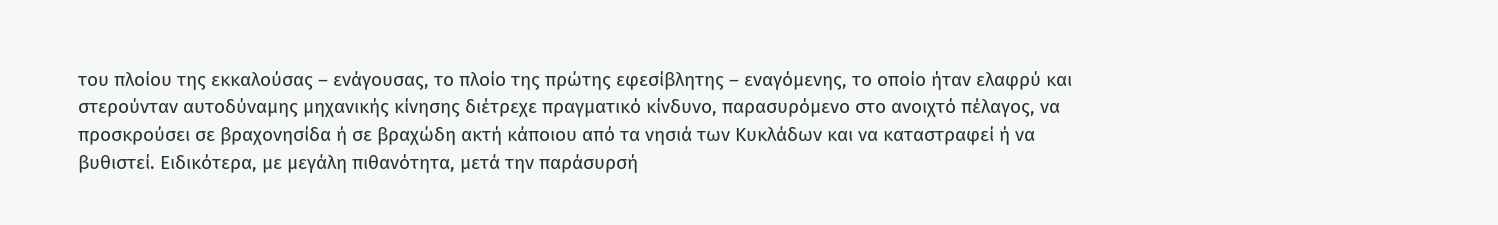του πλοίου της εκκαλούσας – ενάγουσας, το πλοίο της πρώτης εφεσίβλητης – εναγόμενης, το οποίο ήταν ελαφρύ και στερούνταν αυτοδύναμης μηχανικής κίνησης διέτρεχε πραγματικό κίνδυνο, παρασυρόμενο στο ανοιχτό πέλαγος, να προσκρούσει σε βραχονησίδα ή σε βραχώδη ακτή κάποιου από τα νησιά των Κυκλάδων και να καταστραφεί ή να βυθιστεί. Ειδικότερα, με μεγάλη πιθανότητα, μετά την παράσυρσή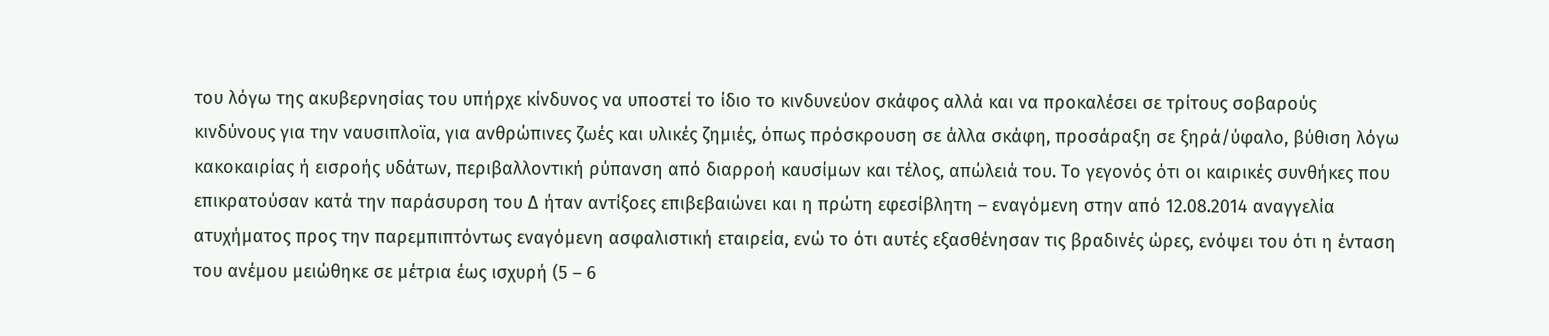του λόγω της ακυβερνησίας του υπήρχε κίνδυνος να υποστεί το ίδιο το κινδυνεύον σκάφος αλλά και να προκαλέσει σε τρίτους σοβαρούς κινδύνους για την ναυσιπλοϊα, για ανθρώπινες ζωές και υλικές ζημιές, όπως πρόσκρουση σε άλλα σκάφη, προσάραξη σε ξηρά/ύφαλο, βύθιση λόγω κακοκαιρίας ή εισροής υδάτων, περιβαλλοντική ρύπανση από διαρροή καυσίμων και τέλος, απώλειά του. Το γεγονός ότι οι καιρικές συνθήκες που επικρατούσαν κατά την παράσυρση του Δ ήταν αντίξοες επιβεβαιώνει και η πρώτη εφεσίβλητη – εναγόμενη στην από 12.08.2014 αναγγελία ατυχήματος προς την παρεμπιπτόντως εναγόμενη ασφαλιστική εταιρεία, ενώ το ότι αυτές εξασθένησαν τις βραδινές ώρες, ενόψει του ότι η ένταση του ανέμου μειώθηκε σε μέτρια έως ισχυρή (5 – 6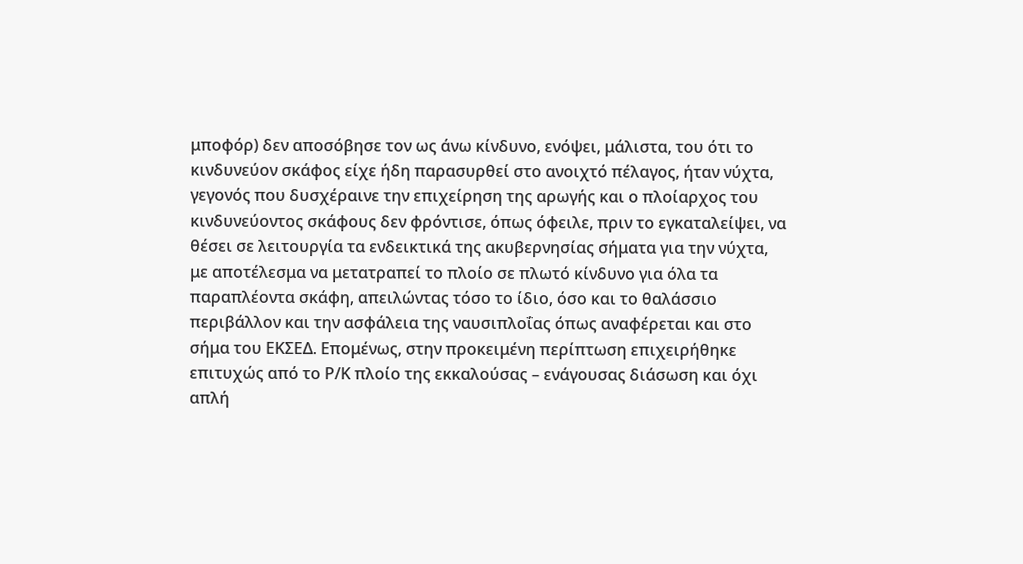μποφόρ) δεν αποσόβησε τον ως άνω κίνδυνο, ενόψει, μάλιστα, του ότι το κινδυνεύον σκάφος είχε ήδη παρασυρθεί στο ανοιχτό πέλαγος, ήταν νύχτα, γεγονός που δυσχέραινε την επιχείρηση της αρωγής και ο πλοίαρχος του κινδυνεύοντος σκάφους δεν φρόντισε, όπως όφειλε, πριν το εγκαταλείψει, να θέσει σε λειτουργία τα ενδεικτικά της ακυβερνησίας σήματα για την νύχτα, με αποτέλεσμα να μετατραπεί το πλοίο σε πλωτό κίνδυνο για όλα τα παραπλέοντα σκάφη, απειλώντας τόσο το ίδιο, όσο και το θαλάσσιο περιβάλλον και την ασφάλεια της ναυσιπλοΐας όπως αναφέρεται και στο σήμα του ΕΚΣΕΔ. Επομένως, στην προκειμένη περίπτωση επιχειρήθηκε επιτυχώς από το Ρ/Κ πλοίο της εκκαλούσας – ενάγουσας διάσωση και όχι απλή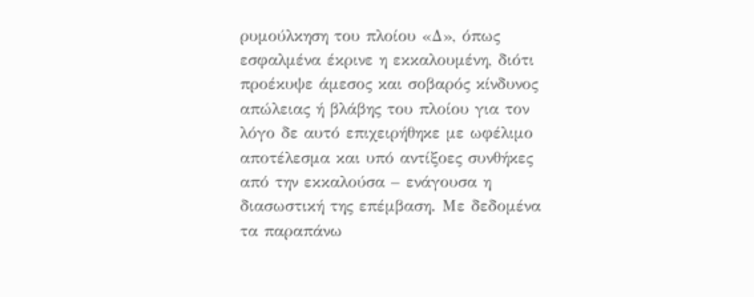ρυμούλκηση του πλοίου «Δ», όπως εσφαλμένα έκρινε η εκκαλουμένη, διότι προέκυψε άμεσος και σοβαρός κίνδυνος απώλειας ή βλάβης του πλοίου για τον λόγο δε αυτό επιχειρήθηκε με ωφέλιμο αποτέλεσμα και υπό αντίξοες συνθήκες από την εκκαλούσα – ενάγουσα η διασωστική της επέμβαση. Με δεδομένα τα παραπάνω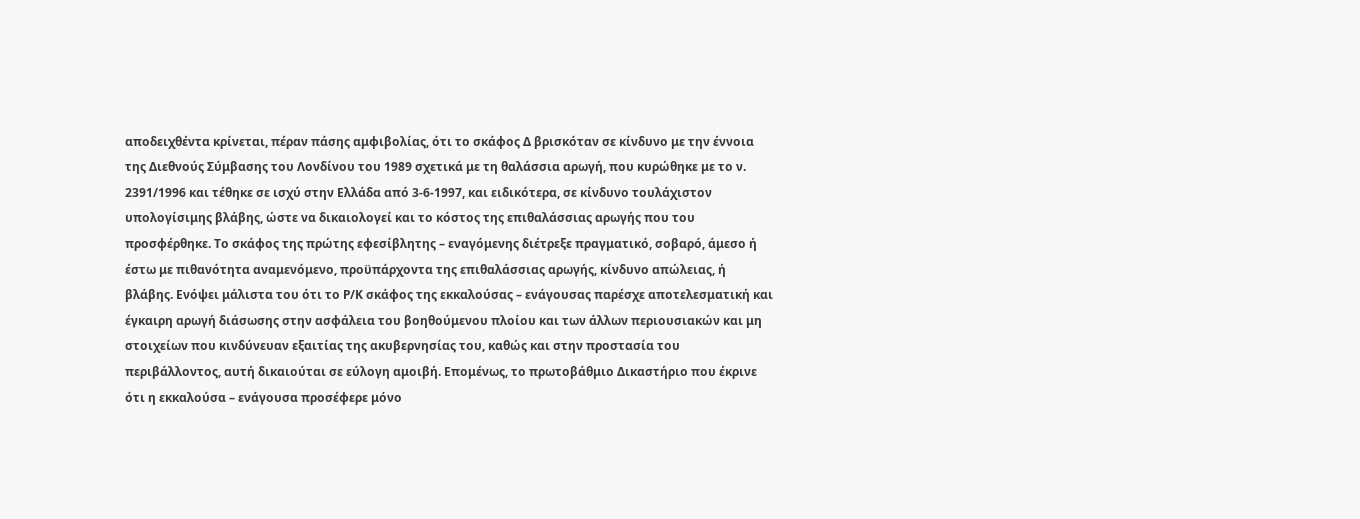αποδειχθέντα κρίνεται, πέραν πάσης αμφιβολίας, ότι το σκάφος Δ βρισκόταν σε κίνδυνο με την έννοια της Διεθνούς Σύμβασης του Λονδίνου του 1989 σχετικά με τη θαλάσσια αρωγή, που κυρώθηκε με το ν. 2391/1996 και τέθηκε σε ισχύ στην Ελλάδα από 3-6-1997, και ειδικότερα, σε κίνδυνο τουλάχιστον υπολογίσιμης βλάβης, ώστε να δικαιολογεί και το κόστος της επιθαλάσσιας αρωγής που του προσφέρθηκε. Το σκάφος της πρώτης εφεσίβλητης – εναγόμενης διέτρεξε πραγματικό, σοβαρό, άμεσο ή έστω με πιθανότητα αναμενόμενο, προϋπάρχοντα της επιθαλάσσιας αρωγής, κίνδυνο απώλειας, ή βλάβης. Ενόψει μάλιστα του ότι το Ρ/Κ σκάφος της εκκαλούσας – ενάγουσας παρέσχε αποτελεσματική και έγκαιρη αρωγή διάσωσης στην ασφάλεια του βοηθούμενου πλοίου και των άλλων περιουσιακών και μη στοιχείων που κινδύνευαν εξαιτίας της ακυβερνησίας του, καθώς και στην προστασία του περιβάλλοντος, αυτή δικαιούται σε εύλογη αμοιβή. Επομένως, το πρωτοβάθμιο Δικαστήριο που έκρινε ότι η εκκαλούσα – ενάγουσα προσέφερε μόνο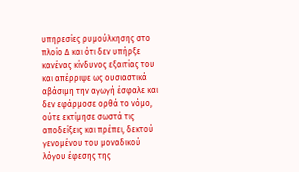υπηρεσίες ρυμούλκησης στο πλοίο Δ και ότι δεν υπήρξε κανένας κίνδυνος εξαιτίας του και απέρριψε ως ουσιαστικά αβάσιμη την αγωγή έσφαλε και δεν εφάρμοσε ορθά το νόμο, ούτε εκτίμησε σωστά τις αποδείξεις και πρέπει, δεκτού γενομένου του μοναδικού λόγου έφεσης της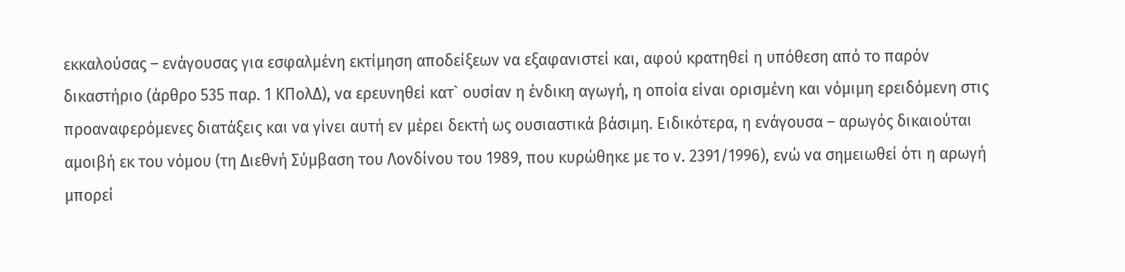εκκαλούσας – ενάγουσας για εσφαλμένη εκτίμηση αποδείξεων να εξαφανιστεί και, αφού κρατηθεί η υπόθεση από το παρόν δικαστήριο (άρθρο 535 παρ. 1 ΚΠολΔ), να ερευνηθεί κατ` ουσίαν η ένδικη αγωγή, η οποία είναι ορισμένη και νόμιμη ερειδόμενη στις προαναφερόμενες διατάξεις και να γίνει αυτή εν μέρει δεκτή ως ουσιαστικά βάσιμη. Ειδικότερα, η ενάγουσα – αρωγός δικαιούται αμοιβή εκ του νόμου (τη Διεθνή Σύμβαση του Λονδίνου του 1989, που κυρώθηκε με το ν. 2391/1996), ενώ να σημειωθεί ότι η αρωγή μπορεί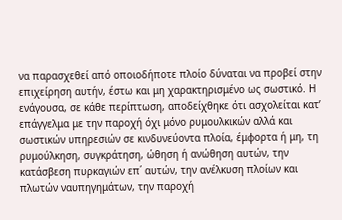να παρασχεθεί από οποιοδήποτε πλοίο δύναται να προβεί στην επιχείρηση αυτήν, έστω και μη χαρακτηρισμένο ως σωστικό. Η ενάγουσα, σε κάθε περίπτωση, αποδείχθηκε ότι ασχολείται κατ’ επάγγελμα με την παροχή όχι μόνο ρυμουλκικών αλλά και σωστικών υπηρεσιών σε κινδυνεύοντα πλοία, έμφορτα ή μη, τη ρυμούλκηση, συγκράτηση, ώθηση ή ανώθηση αυτών, την κατάσβεση πυρκαγιών επ΄ αυτών, την ανέλκυση πλοίων και πλωτών ναυπηγημάτων, την παροχή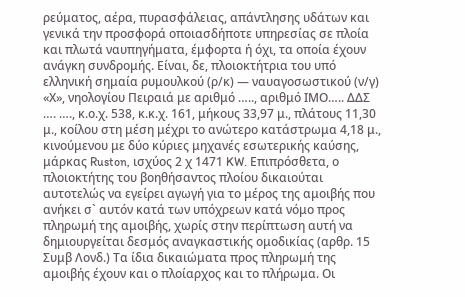ρεύματος, αέρα, πυρασφάλειας, απάντλησης υδάτων και γενικά την προσφορά οποιασδήποτε υπηρεσίας σε πλοία και πλωτά ναυπηγήματα, έμφορτα ή όχι, τα οποία έχουν ανάγκη συνδρομής. Είναι, δε, πλοιοκτήτρια του υπό ελληνική σημαία ρυμουλκού (ρ/κ) — ναυαγοσωστικού (ν/γ) «Χ», νηολογίου Πειραιά με αριθμό ….., αριθμό ΙΜΟ….. ΔΔΣ …. …., κ.ο.χ. 538, κ.κ.χ. 161, μήκους 33,97 μ., πλάτους 11,30 μ., κοίλου στη μέση μέχρι το ανώτερο κατάστρωμα 4,18 μ., κινούμενου με δύο κύριες μηχανές εσωτερικής καύσης, μάρκας Ruston, ισχύος 2 χ 1471 KW. Επιπρόσθετα, ο πλοιοκτήτης του βοηθήσαντος πλοίου δικαιούται αυτοτελώς να εγείρει αγωγή για το μέρος της αμοιβής που ανήκει σ` αυτόν κατά των υπόχρεων κατά νόμο προς πληρωμή της αμοιβής, χωρίς στην περίπτωση αυτή να δημιουργείται δεσμός αναγκαστικής ομοδικίας (αρθρ. 15 Συμβ Λονδ.) Τα ίδια δικαιώματα προς πληρωμή της αμοιβής έχουν και ο πλοίαρχος και το πλήρωμα. Οι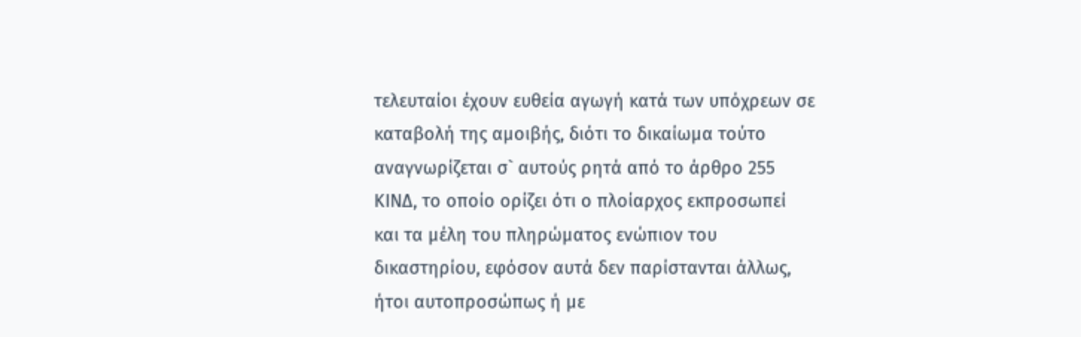τελευταίοι έχουν ευθεία αγωγή κατά των υπόχρεων σε καταβολή της αμοιβής, διότι το δικαίωμα τούτο αναγνωρίζεται σ` αυτούς ρητά από το άρθρο 255 ΚΙΝΔ, το οποίο ορίζει ότι ο πλοίαρχος εκπροσωπεί και τα μέλη του πληρώματος ενώπιον του δικαστηρίου, εφόσον αυτά δεν παρίστανται άλλως, ήτοι αυτοπροσώπως ή με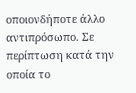οποιονδήποτε άλλο αντιπρόσωπο. Σε περίπτωση κατά την οποία το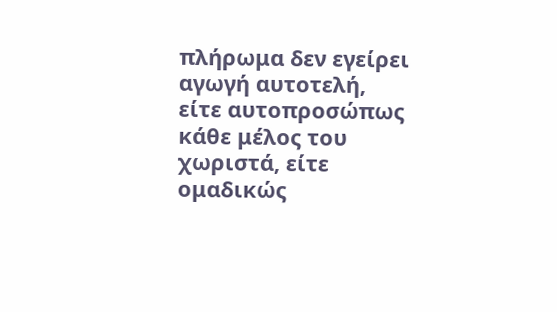πλήρωμα δεν εγείρει αγωγή αυτοτελή, είτε αυτοπροσώπως κάθε μέλος του χωριστά, είτε ομαδικώς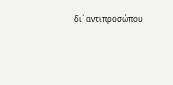δι` αντιπροσώπου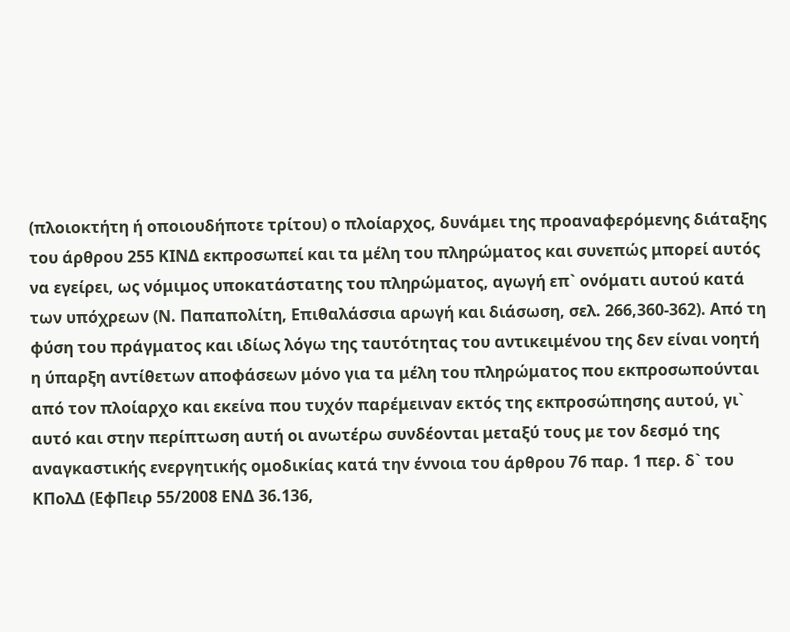(πλοιοκτήτη ή οποιουδήποτε τρίτου) ο πλοίαρχος, δυνάμει της προαναφερόμενης διάταξης του άρθρου 255 ΚΙΝΔ εκπροσωπεί και τα μέλη του πληρώματος και συνεπώς μπορεί αυτός να εγείρει, ως νόμιμος υποκατάστατης του πληρώματος, αγωγή επ` ονόματι αυτού κατά των υπόχρεων (Ν. Παπαπολίτη, Επιθαλάσσια αρωγή και διάσωση, σελ. 266,360-362). Από τη φύση του πράγματος και ιδίως λόγω της ταυτότητας του αντικειμένου της δεν είναι νοητή η ύπαρξη αντίθετων αποφάσεων μόνο για τα μέλη του πληρώματος που εκπροσωπούνται από τον πλοίαρχο και εκείνα που τυχόν παρέμειναν εκτός της εκπροσώπησης αυτού, γι` αυτό και στην περίπτωση αυτή οι ανωτέρω συνδέονται μεταξύ τους με τον δεσμό της αναγκαστικής ενεργητικής ομοδικίας κατά την έννοια του άρθρου 76 παρ. 1 περ. δ` του ΚΠολΔ (ΕφΠειρ 55/2008 ΕΝΔ 36.136,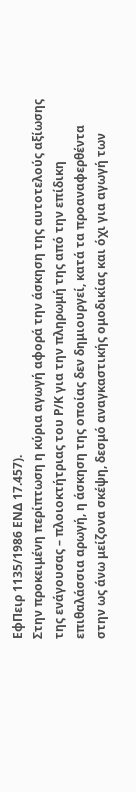ΕφΠειρ 1135/1986 ΕΝΔ 17.457).
Στην προκειμένη περίπτωση η κύρια αγωγή αφορά την άσκηση της αυτοτελούς αξίωσης της ενάγουσας – πλοιοκτήτριας του Ρ/Κ για την πληρωμή της από την επίδικη επιθαλάσσια αρωγή, η άσκηση της οποίας δεν δημιουργεί, κατά τα προαναφερθέντα στην ως άνω μείζονα σκέψη, δεσμό αναγκαστικής ομοδικίας και όχι για αγωγή των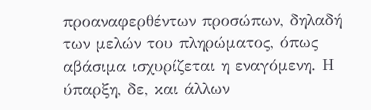προαναφερθέντων προσώπων, δηλαδή των μελών του πληρώματος, όπως αβάσιμα ισχυρίζεται η εναγόμενη. Η ύπαρξη, δε, και άλλων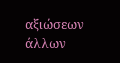αξιώσεων άλλων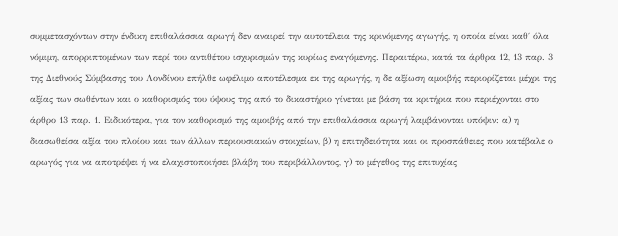συμμετασχόντων στην ένδικη επιθαλάσσια αρωγή δεν αναιρεί την αυτοτέλεια της κρινόμενης αγωγής, η οποία είναι καθ΄ όλα νόμιμη, απορριπτομένων των περί του αντιθέτου ισχυρισμών της κυρίως εναγόμενης. Περαιτέρω, κατά τα άρθρα 12, 13 παρ. 3 της Διεθνούς Σύμβασης του Λονδίνου επήλθε ωφέλιμο αποτέλεσμα εκ της αρωγής, η δε αξίωση αμοιβής περιορίζεται μέχρι της αξίας των σωθέντων και ο καθορισμός του ύψους της από το δικαστήριο γίνεται με βάση τα κριτήρια που περιέχονται στο άρθρο 13 παρ. 1. Ειδικότερα, για τον καθορισμό της αμοιβής από την επιθαλάσσια αρωγή λαμβάνονται υπόψιν: α) η διασωθείσα αξία του πλοίου και των άλλων περιουσιακών στοιχείων, β) η επιτηδειότητα και οι προσπάθειες που κατέβαλε ο αρωγός για να αποτρέψει ή να ελαχιστοποιήσει βλάβη του περιβάλλοντος, γ) το μέγεθος της επιτυχίας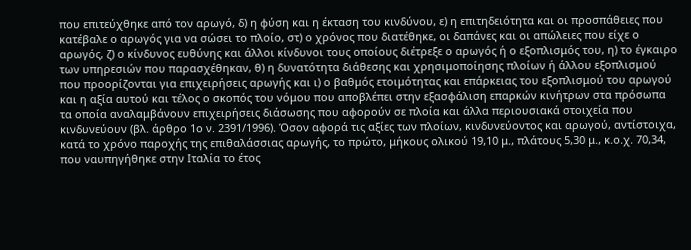που επιτεύχθηκε από τον αρωγό, δ) η φύση και η έκταση του κινδύνου, ε) η επιτηδειότητα και οι προσπάθειες που κατέβαλε ο αρωγός για να σώσει το πλοίο, στ) ο χρόνος που διατέθηκε, οι δαπάνες και οι απώλειες που είχε ο αρωγός, ζ) ο κίνδυνος ευθύνης και άλλοι κίνδυνοι τους οποίους διέτρεξε ο αρωγός ή ο εξοπλισμός του, η) το έγκαιρο των υπηρεσιών που παρασχέθηκαν, θ) η δυνατότητα διάθεσης και χρησιμοποίησης πλοίων ή άλλου εξοπλισμού που προορίζονται για επιχειρήσεις αρωγής και ι) ο βαθμός ετοιμότητας και επάρκειας του εξοπλισμού του αρωγού και η αξία αυτού και τέλος ο σκοπός του νόμου που αποβλέπει στην εξασφάλιση επαρκών κινήτρων στα πρόσωπα τα οποία αναλαμβάνουν επιχειρήσεις διάσωσης που αφορούν σε πλοία και άλλα περιουσιακά στοιχεία που κινδυνεύουν (βλ. άρθρο 1ο ν. 2391/1996). Όσον αφορά τις αξίες των πλοίων, κινδυνεύοντος και αρωγού, αντίστοιχα, κατά το χρόνο παροχής της επιθαλάσσιας αρωγής, το πρώτο, μήκους ολικού 19,10 μ., πλάτους 5,30 μ., κ.ο.χ. 70,34, που ναυπηγήθηκε στην Ιταλία το έτος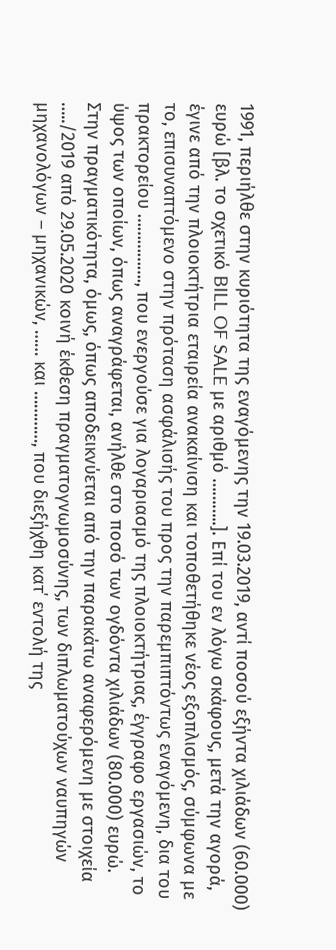1991, περιήλθε στην κυριότητα της εναγόμενης την 19.03.2019, αντί ποσού εξήντα χιλιάδων (60.000) ευρώ [βλ. το σχετικό BILL OF SALE με αριθμό ………..]. Επί του εν λόγω σκάφους, μετά την αγορά, έγινε από την πλοιοκτήτρια εταιρεία ανακαίνιση και τοποθετήθηκε νέος εξοπλισμός, σύμφωνα με το, επισυναπτόμενο στην πρόταση ασφάλισής του προς την παρεμπιπτόντως εναγόμενη, δια του πρακτορείου ……………., που ενεργούσε για λογαριασμό της πλοιοκτήτριας, έγγραφο εργασιών, το ύψος των οποίων, όπως αναγράφεται, ανήλθε στο ποσό των ογδόντα χιλιάδων (80.000) ευρώ. Στην πραγματικότητα, όμως, όπως αποδεικνύεται από την παρακάτω αναφερόμενη με στοιχεία …../2019 από 29.05.2020 κοινή έκθεση πραγματογνωμοσύνης, των διπλωματούχων ναυπηγών μηχανολόγων – μηχανικών, …… και …………, που διεξήχθη κατ΄ εντολή της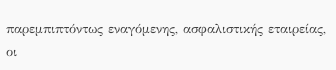παρεμπιπτόντως εναγόμενης, ασφαλιστικής εταιρείας, οι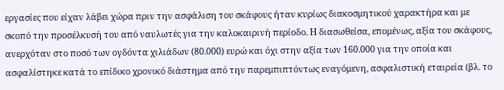εργασίες που είχαν λάβει χώρα πριν την ασφάλιση του σκάφους ήταν κυρίως διακοσμητικού χαρακτήρα και με σκοπό την προσέλκυσή του από ναυλωτές για την καλοκαιρινή περίοδο. Η διασωθείσα, επομένως, αξία του σκάφους, ανερχόταν στο ποσό των ογδόντα χιλιάδων (80.000) ευρώ και όχι στην αξία των 160.000 για την οποία και ασφαλίστηκε κατά το επίδικο χρονικό διάστημα από την παρεμπιπτόντως εναγόμενη, ασφαλιστική εταιρεία (βλ. το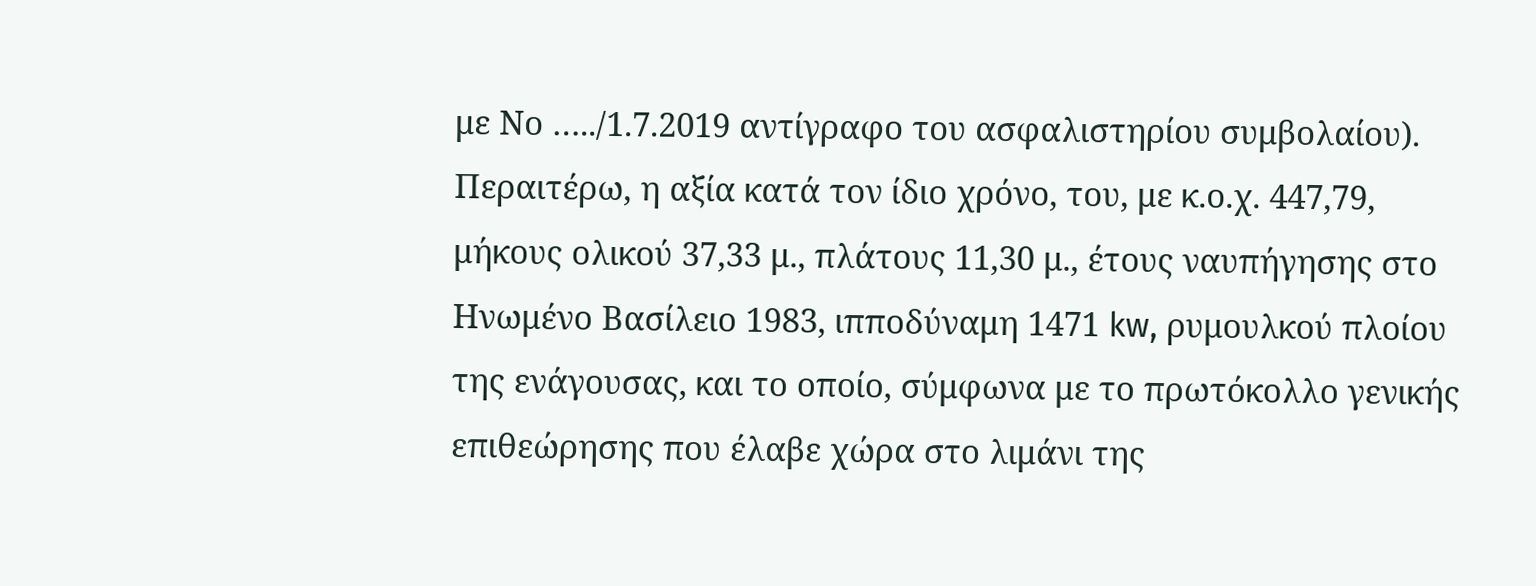με Νο …../1.7.2019 αντίγραφο του ασφαλιστηρίου συμβολαίου). Περαιτέρω, η αξία κατά τον ίδιο χρόνο, του, με κ.ο.χ. 447,79, μήκους ολικού 37,33 μ., πλάτους 11,30 μ., έτους ναυπήγησης στο Ηνωμένο Βασίλειο 1983, ιπποδύναμη 1471 kw, ρυμουλκού πλοίου της ενάγουσας, και το οποίο, σύμφωνα με το πρωτόκολλο γενικής επιθεώρησης που έλαβε χώρα στο λιμάνι της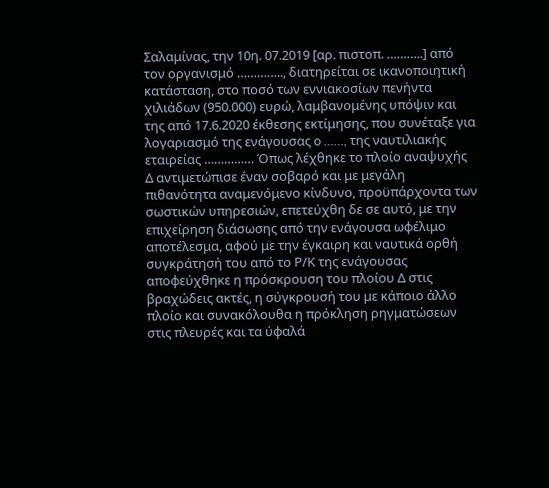Σαλαμίνας, την 10η. 07.2019 [αρ. πιστοπ. ………..] από τον οργανισμό ………….., διατηρείται σε ικανοποιητική κατάσταση, στο ποσό των εννιακοσίων πενήντα χιλιάδων (950.000) ευρώ, λαμβανομένης υπόψιν και της από 17.6.2020 έκθεσης εκτίμησης, που συνέταξε για λογαριασμό της ενάγουσας o ……, της ναυτιλιακής εταιρείας …………… Όπως λέχθηκε το πλοίο αναψυχής Δ αντιμετώπισε έναν σοβαρό και με μεγάλη πιθανότητα αναμενόμενο κίνδυνο, προϋπάρχοντα των σωστικών υπηρεσιών, επετεύχθη δε σε αυτό, με την επιχείρηση διάσωσης από την ενάγουσα ωφέλιμο αποτέλεσμα, αφού με την έγκαιρη και ναυτικά ορθή συγκράτησή του από το Ρ/Κ της ενάγουσας αποφεύχθηκε η πρόσκρουση του πλοίου Δ στις βραχώδεις ακτές, η σύγκρουσή του με κάποιο άλλο πλοίο και συνακόλουθα η πρόκληση ρηγματώσεων στις πλευρές και τα ύφαλά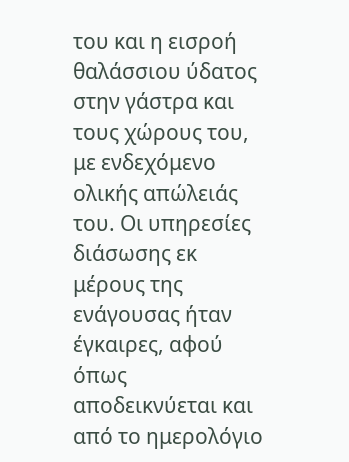του και η εισροή θαλάσσιου ύδατος στην γάστρα και τους χώρους του, με ενδεχόμενο ολικής απώλειάς του. Οι υπηρεσίες διάσωσης εκ μέρους της ενάγουσας ήταν έγκαιρες, αφού όπως αποδεικνύεται και από το ημερολόγιο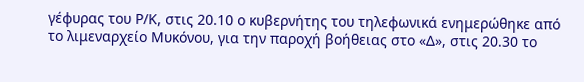γέφυρας του Ρ/Κ, στις 20.10 ο κυβερνήτης του τηλεφωνικά ενημερώθηκε από το λιμεναρχείο Μυκόνου, για την παροχή βοήθειας στο «Δ», στις 20.30 το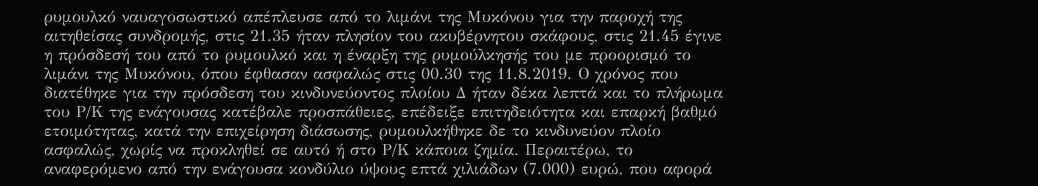ρυμουλκό ναυαγοσωστικό απέπλευσε από το λιμάνι της Μυκόνου για την παροχή της αιτηθείσας συνδρομής, στις 21.35 ήταν πλησίον του ακυβέρνητου σκάφους, στις 21.45 έγινε η πρόσδεσή του από το ρυμουλκό και η έναρξη της ρυμούλκησής του με προορισμό το λιμάνι της Μυκόνου, όπου έφθασαν ασφαλώς στις 00.30 της 11.8.2019. Ο χρόνος που διατέθηκε για την πρόσδεση του κινδυνεύοντος πλοίου Δ ήταν δέκα λεπτά και το πλήρωμα του Ρ/Κ της ενάγουσας κατέβαλε προσπάθειες, επέδειξε επιτηδειότητα και επαρκή βαθμό ετοιμότητας, κατά την επιχείρηση διάσωσης, ρυμουλκήθηκε δε το κινδυνεύον πλοίο ασφαλώς, χωρίς να προκληθεί σε αυτό ή στο Ρ/Κ κάποια ζημία. Περαιτέρω, το αναφερόμενο από την ενάγουσα κονδύλιο ύψους επτά χιλιάδων (7.000) ευρώ, που αφορά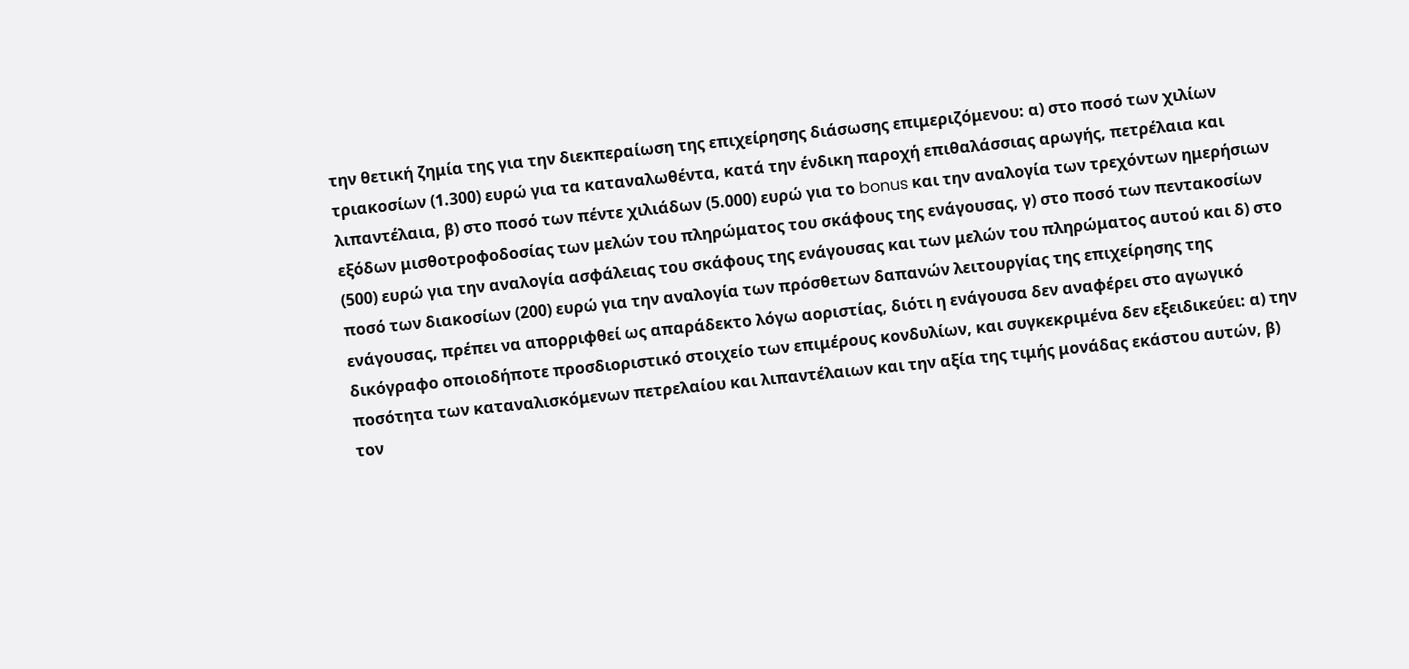την θετική ζημία της για την διεκπεραίωση της επιχείρησης διάσωσης επιμεριζόμενου: α) στο ποσό των χιλίων τριακοσίων (1.300) ευρώ για τα καταναλωθέντα, κατά την ένδικη παροχή επιθαλάσσιας αρωγής, πετρέλαια και λιπαντέλαια, β) στο ποσό των πέντε χιλιάδων (5.000) ευρώ για το bonus και την αναλογία των τρεχόντων ημερήσιων εξόδων μισθοτροφοδοσίας των μελών του πληρώματος του σκάφους της ενάγουσας, γ) στο ποσό των πεντακοσίων (500) ευρώ για την αναλογία ασφάλειας του σκάφους της ενάγουσας και των μελών του πληρώματος αυτού και δ) στο ποσό των διακοσίων (200) ευρώ για την αναλογία των πρόσθετων δαπανών λειτουργίας της επιχείρησης της ενάγουσας, πρέπει να απορριφθεί ως απαράδεκτο λόγω αοριστίας, διότι η ενάγουσα δεν αναφέρει στο αγωγικό δικόγραφο οποιοδήποτε προσδιοριστικό στοιχείο των επιμέρους κονδυλίων, και συγκεκριμένα δεν εξειδικεύει: α) την ποσότητα των καταναλισκόμενων πετρελαίου και λιπαντέλαιων και την αξία της τιμής μονάδας εκάστου αυτών, β) τον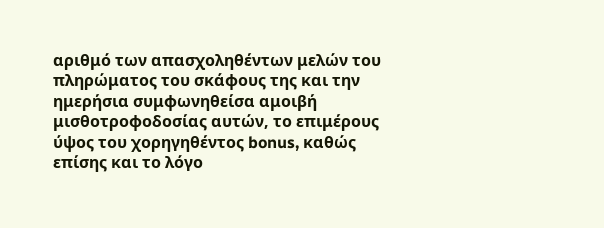αριθμό των απασχοληθέντων μελών του πληρώματος του σκάφους της και την ημερήσια συμφωνηθείσα αμοιβή μισθοτροφοδοσίας αυτών, το επιμέρους ύψος του χορηγηθέντος bonus, καθώς επίσης και το λόγο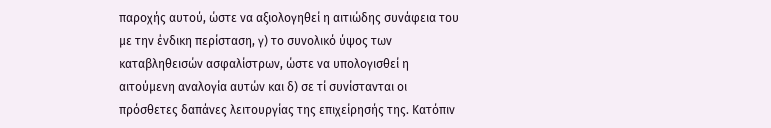παροχής αυτού, ώστε να αξιολογηθεί η αιτιώδης συνάφεια του με την ένδικη περίσταση, γ) το συνολικό ύψος των καταβληθεισών ασφαλίστρων, ώστε να υπολογισθεί η αιτούμενη αναλογία αυτών και δ) σε τί συνίστανται οι πρόσθετες δαπάνες λειτουργίας της επιχείρησής της. Κατόπιν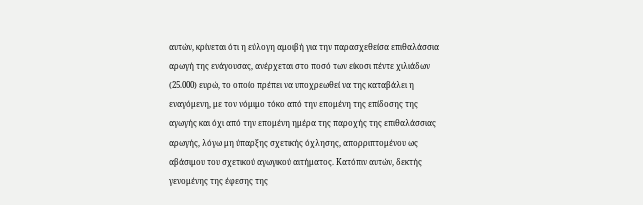αυτών, κρίνεται ότι η εύλογη αμοιβή για την παρασχεθείσα επιθαλάσσια αρωγή της ενάγουσας, ανέρχεται στο ποσό των είκοσι πέντε χιλιάδων (25.000) ευρώ, το οποίο πρέπει να υποχρεωθεί να της καταβάλει η εναγόμενη, με τον νόμιμο τόκο από την επομένη της επίδοσης της αγωγής και όχι από την επομένη ημέρα της παροχής της επιθαλάσσιας αρωγής, λόγω μη ύπαρξης σχετικής όχλησης, απορριπτομένου ως αβάσιμου του σχετικού αγωγικού αιτήματος. Κατόπιν αυτών, δεκτής γενομένης της έφεσης της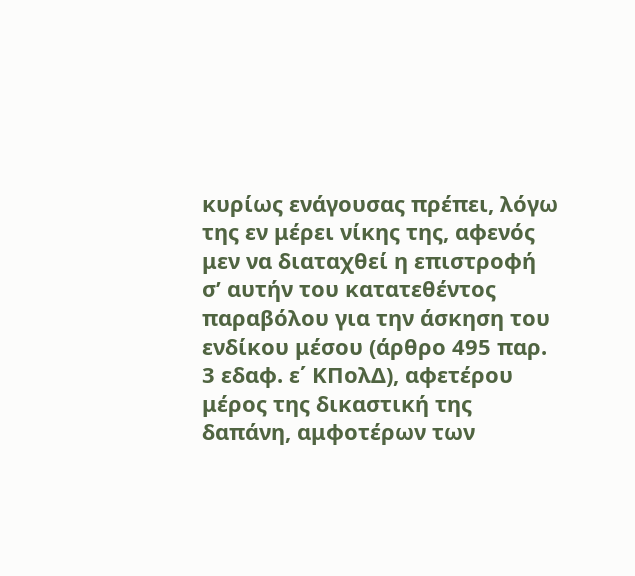κυρίως ενάγουσας πρέπει, λόγω της εν μέρει νίκης της, αφενός μεν να διαταχθεί η επιστροφή σ’ αυτήν του κατατεθέντος παραβόλου για την άσκηση του ενδίκου μέσου (άρθρο 495 παρ. 3 εδαφ. ε΄ ΚΠολΔ), αφετέρου μέρος της δικαστική της δαπάνη, αμφοτέρων των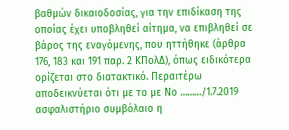βαθμών δικαιοδοσίας, για την επιδίκαση της οποίας έχει υποβληθεί αίτημα, να επιβληθεί σε βάρος της εναγόμενης, που ηττήθηκε (άρθρα 176, 183 και 191 παρ. 2 ΚΠολΔ), όπως ειδικότερα ορίζεται στο διατακτικό. Περαιτέρω αποδεικνύεται ότι με το με Νο ………/1.7.2019 ασφαλιστήριο συμβόλαιο η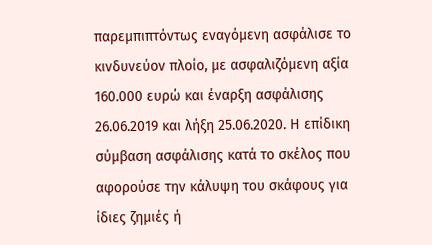παρεμπιπτόντως εναγόμενη ασφάλισε το κινδυνεύον πλοίο, με ασφαλιζόμενη αξία 160.000 ευρώ και έναρξη ασφάλισης 26.06.2019 και λήξη 25.06.2020. Η επίδικη σύμβαση ασφάλισης κατά το σκέλος που αφορούσε την κάλυψη του σκάφους για ίδιες ζημιές ή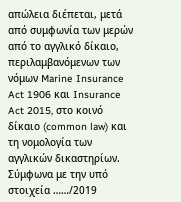απώλεια διέπεται, μετά από συμφωνία των μερών από το αγγλικό δίκαιο, περιλαμβανόμενων των νόμων Marine Insurance Act 1906 και Insurance Act 2015, στο κοινό δίκαιο (common law) και τη νομολογία των αγγλικών δικαστηρίων. Σύμφωνα με την υπό στοιχεία ……/2019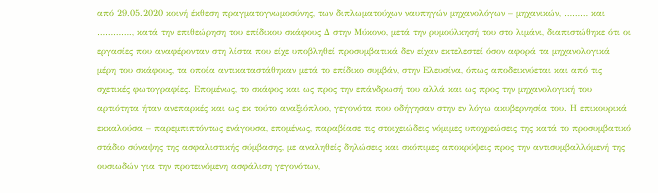από 29.05.2020 κοινή έκθεση πραγματογνωμοσύνης, των διπλωματούχων ναυπηγών μηχανολόγων – μηχανικών, ……… και …………., κατά την επιθεώρηση του επίδικου σκάφους Δ στην Μύκονο, μετά την ρυμούλκησή του στο λιμάνι, διαπιστώθηκε ότι οι εργασίες που αναφέρονταν στη λίστα που είχε υποβληθεί προσυμβατικά δεν είχαν εκτελεστεί όσον αφορά τα μηχανολογικά μέρη του σκάφους, τα οποία αντικαταστάθηκαν μετά το επίδικο συμβάν, στην Ελευσίνα, όπως αποδεικνύεται και από τις σχετικές φωτογραφίες. Επομένως, το σκάφος και ως προς την επάνδρωσή του αλλά και ως προς την μηχανολογική του αρτιότητα ήταν ανεπαρκές και ως εκ τούτο αναξιόπλοο, γεγονότα που οδήγησαν στην εν λόγω ακυβερνησία του. Η επικουρικά εκκαλούσα – παρεμπιπτόντως ενάγουσα, επομένως, παραβίασε τις στοιχειώδεις νόμιμες υποχρεώσεις της κατά το προσυμβατικό στάδιο σύναψης της ασφαλιστικής σύμβασης, με αναληθείς δηλώσεις και σκόπιμες αποκρύψεις προς την αντισυμβαλλόμενή της ουσιωδών για την προτεινόμενη ασφάλιση γεγονότων,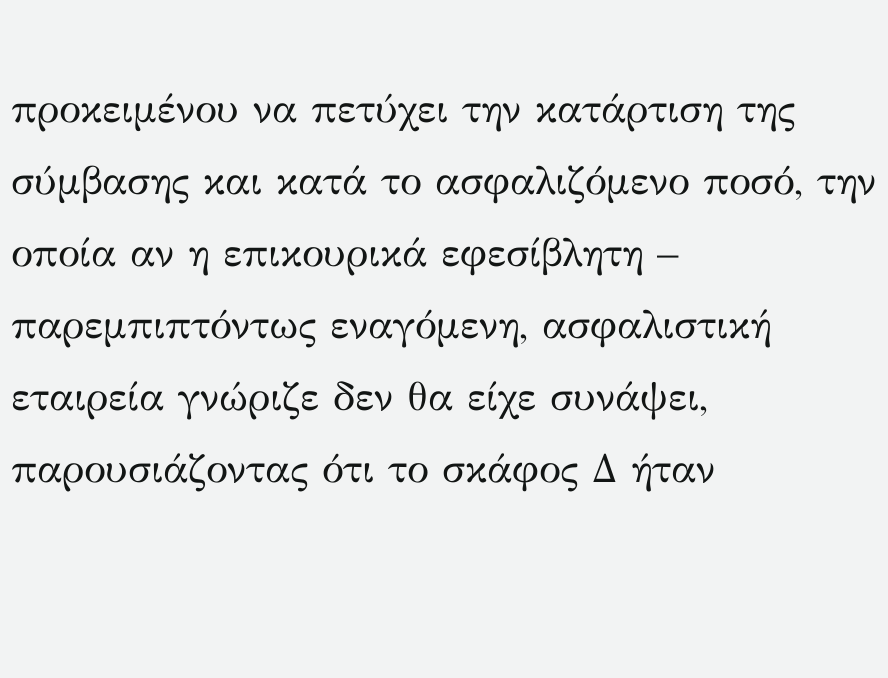προκειμένου να πετύχει την κατάρτιση της σύμβασης και κατά το ασφαλιζόμενο ποσό, την οποία αν η επικουρικά εφεσίβλητη – παρεμπιπτόντως εναγόμενη, ασφαλιστική εταιρεία γνώριζε δεν θα είχε συνάψει, παρουσιάζοντας ότι το σκάφος Δ ήταν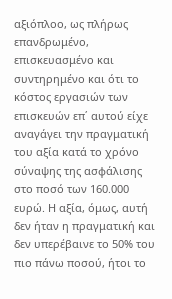αξιόπλοο, ως πλήρως επανδρωμένο, επισκευασμένο και συντηρημένο και ότι το κόστος εργασιών των επισκευών επ΄ αυτού είχε αναγάγει την πραγματική του αξία κατά το χρόνο σύναψης της ασφάλισης στο ποσό των 160.000 ευρώ. Η αξία, όμως, αυτή δεν ήταν η πραγματική και δεν υπερέβαινε το 50% του πιο πάνω ποσού, ήτοι το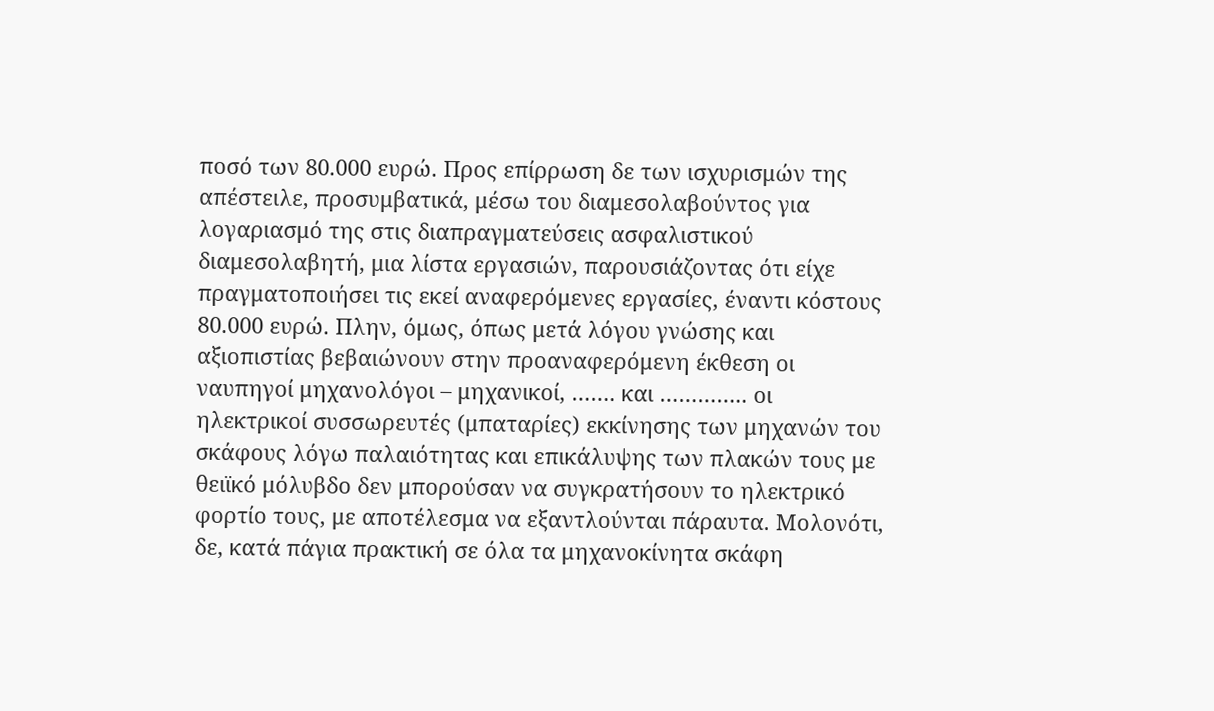ποσό των 80.000 ευρώ. Προς επίρρωση δε των ισχυρισμών της απέστειλε, προσυμβατικά, μέσω του διαμεσολαβούντος για λογαριασμό της στις διαπραγματεύσεις ασφαλιστικού διαμεσολαβητή, μια λίστα εργασιών, παρουσιάζοντας ότι είχε πραγματοποιήσει τις εκεί αναφερόμενες εργασίες, έναντι κόστους 80.000 ευρώ. Πλην, όμως, όπως μετά λόγου γνώσης και αξιοπιστίας βεβαιώνουν στην προαναφερόμενη έκθεση οι ναυπηγοί μηχανολόγοι – μηχανικοί, ……. και ………….. οι ηλεκτρικοί συσσωρευτές (μπαταρίες) εκκίνησης των μηχανών του σκάφους λόγω παλαιότητας και επικάλυψης των πλακών τους με θειϊκό μόλυβδο δεν μπορούσαν να συγκρατήσουν το ηλεκτρικό φορτίο τους, με αποτέλεσμα να εξαντλούνται πάραυτα. Μολονότι, δε, κατά πάγια πρακτική σε όλα τα μηχανοκίνητα σκάφη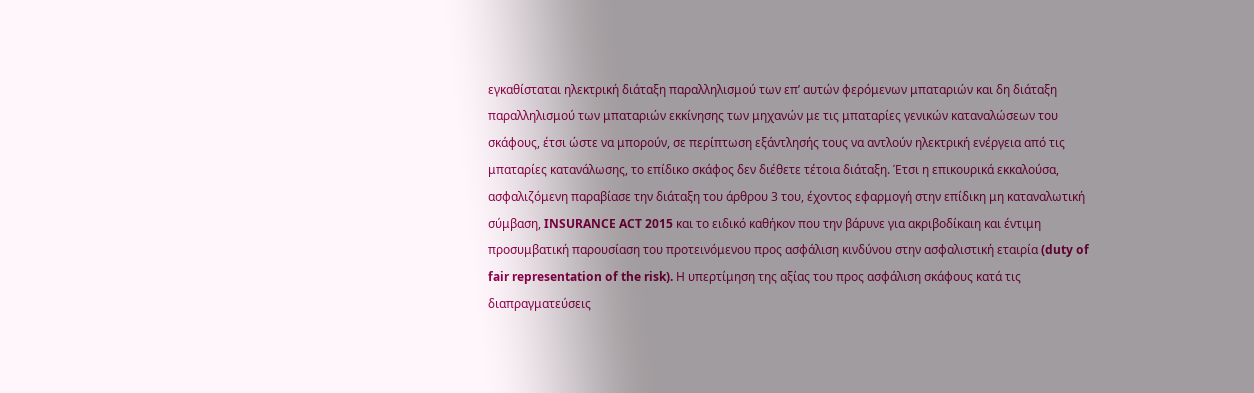εγκαθίσταται ηλεκτρική διάταξη παραλληλισμού των επ’ αυτών φερόμενων μπαταριών και δη διάταξη παραλληλισμού των μπαταριών εκκίνησης των μηχανών με τις μπαταρίες γενικών καταναλώσεων του σκάφους, έτσι ώστε να μπορούν, σε περίπτωση εξάντλησής τους να αντλούν ηλεκτρική ενέργεια από τις μπαταρίες κατανάλωσης, το επίδικο σκάφος δεν διέθετε τέτοια διάταξη. Έτσι η επικουρικά εκκαλούσα, ασφαλιζόμενη παραβίασε την διάταξη του άρθρου 3 του, έχοντος εφαρμογή στην επίδικη μη καταναλωτική σύμβαση, INSURANCE ACT 2015 και το ειδικό καθήκον που την βάρυνε για ακριβοδίκαιη και έντιμη προσυμβατική παρουσίαση του προτεινόμενου προς ασφάλιση κινδύνου στην ασφαλιστική εταιρία (duty of fair representation of the risk). Η υπερτίμηση της αξίας του προς ασφάλιση σκάφους κατά τις διαπραγματεύσεις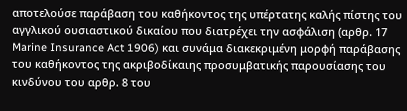αποτελούσε παράβαση του καθήκοντος της υπέρτατης καλής πίστης του αγγλικού ουσιαστικού δικαίου που διατρέχει την ασφάλιση (αρθρ. 17 Marine Insurance Act 1906) και συνάμα διακεκριμένη μορφή παράβασης του καθήκοντος της ακριβοδίκαιης προσυμβατικής παρουσίασης του κινδύνου του αρθρ. 8 του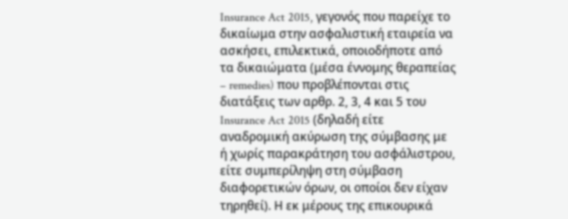Insurance Act 2015, γεγονός που παρείχε το δικαίωμα στην ασφαλιστική εταιρεία να ασκήσει, επιλεκτικά, οποιοδήποτε από τα δικαιώματα (μέσα έννομης θεραπείας – remedies) που προβλέπονται στις διατάξεις των αρθρ. 2, 3, 4 και 5 του Insurance Act 2015 (δηλαδή είτε αναδρομική ακύρωση της σύμβασης με ή χωρίς παρακράτηση του ασφάλιστρου, είτε συμπερίληψη στη σύμβαση διαφορετικών όρων, οι οποίοι δεν είχαν τηρηθεί). Η εκ μέρους της επικουρικά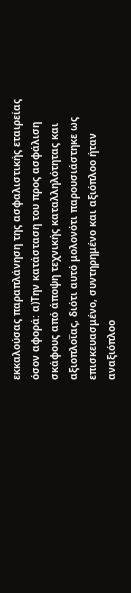εκκαλούσας παραπλάνηση της ασφαλιστικής εταιρείας όσον αφορά: α)Την κατάσταση του προς ασφάλιση σκάφους από άποψη τεχνικής καταλληλότητας και αξιοπλοΐας, διότι αυτό μολονότι παρουσιάστηκε ως επισκευασμένο, συντηρημένο και αξιόπλοο ήταν αναξιόπλοο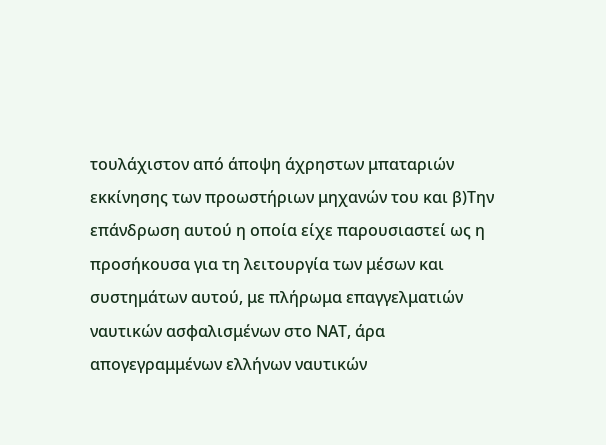τουλάχιστον από άποψη άχρηστων μπαταριών εκκίνησης των προωστήριων μηχανών του και β)Την επάνδρωση αυτού η οποία είχε παρουσιαστεί ως η προσήκουσα για τη λειτουργία των μέσων και συστημάτων αυτού, με πλήρωμα επαγγελματιών ναυτικών ασφαλισμένων στο ΝΑΤ, άρα απογεγραμμένων ελλήνων ναυτικών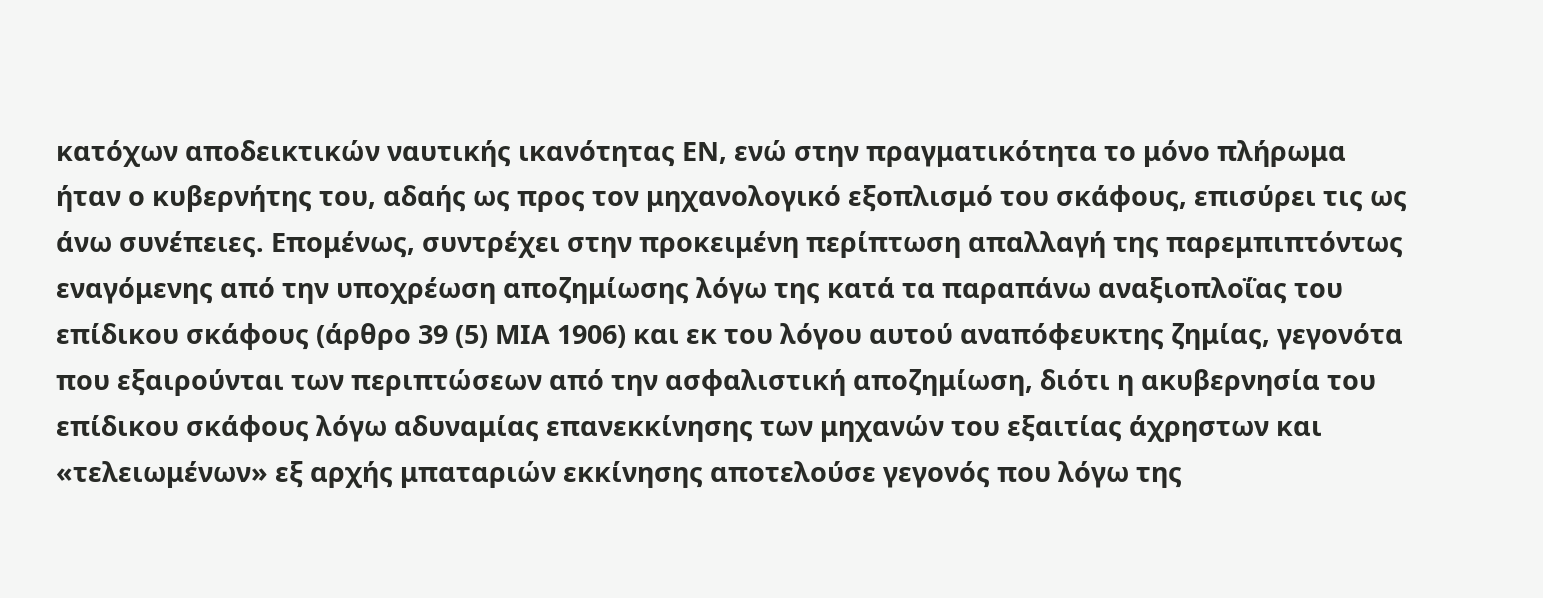κατόχων αποδεικτικών ναυτικής ικανότητας ΕΝ, ενώ στην πραγματικότητα το μόνο πλήρωμα ήταν ο κυβερνήτης του, αδαής ως προς τον μηχανολογικό εξοπλισμό του σκάφους, επισύρει τις ως άνω συνέπειες. Επομένως, συντρέχει στην προκειμένη περίπτωση απαλλαγή της παρεμπιπτόντως εναγόμενης από την υποχρέωση αποζημίωσης λόγω της κατά τα παραπάνω αναξιοπλοΐας του επίδικου σκάφους (άρθρο 39 (5) ΜΙΑ 1906) και εκ του λόγου αυτού αναπόφευκτης ζημίας, γεγονότα που εξαιρούνται των περιπτώσεων από την ασφαλιστική αποζημίωση, διότι η ακυβερνησία του επίδικου σκάφους λόγω αδυναμίας επανεκκίνησης των μηχανών του εξαιτίας άχρηστων και «τελειωμένων» εξ αρχής μπαταριών εκκίνησης αποτελούσε γεγονός που λόγω της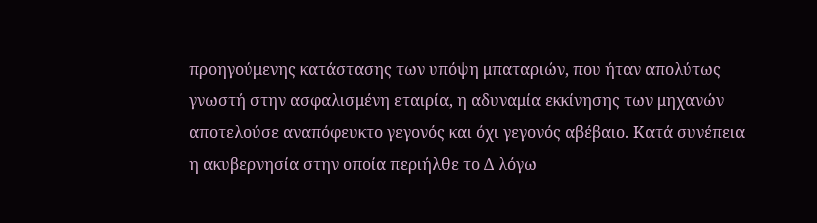προηγούμενης κατάστασης των υπόψη μπαταριών, που ήταν απολύτως γνωστή στην ασφαλισμένη εταιρία, η αδυναμία εκκίνησης των μηχανών αποτελούσε αναπόφευκτο γεγονός και όχι γεγονός αβέβαιο. Κατά συνέπεια η ακυβερνησία στην οποία περιήλθε το Δ λόγω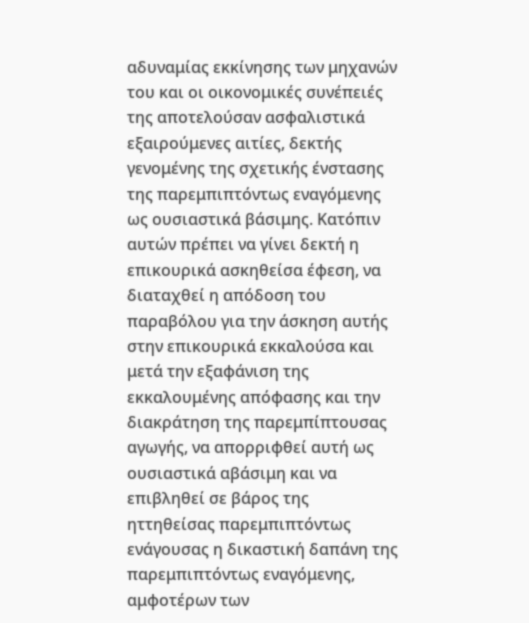αδυναμίας εκκίνησης των μηχανών του και οι οικονομικές συνέπειές της αποτελούσαν ασφαλιστικά εξαιρούμενες αιτίες, δεκτής γενομένης της σχετικής ένστασης της παρεμπιπτόντως εναγόμενης ως ουσιαστικά βάσιμης. Κατόπιν αυτών πρέπει να γίνει δεκτή η επικουρικά ασκηθείσα έφεση, να διαταχθεί η απόδοση του παραβόλου για την άσκηση αυτής στην επικουρικά εκκαλούσα και μετά την εξαφάνιση της εκκαλουμένης απόφασης και την διακράτηση της παρεμπίπτουσας αγωγής, να απορριφθεί αυτή ως ουσιαστικά αβάσιμη και να επιβληθεί σε βάρος της ηττηθείσας παρεμπιπτόντως ενάγουσας η δικαστική δαπάνη της παρεμπιπτόντως εναγόμενης, αμφοτέρων των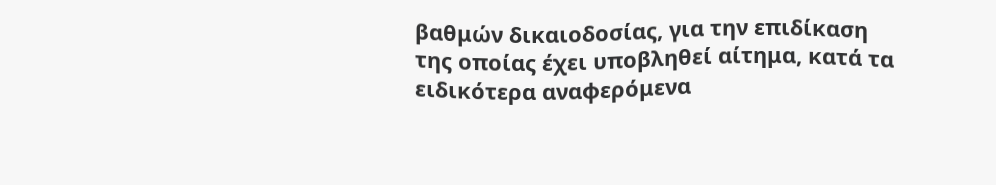βαθμών δικαιοδοσίας, για την επιδίκαση της οποίας έχει υποβληθεί αίτημα, κατά τα ειδικότερα αναφερόμενα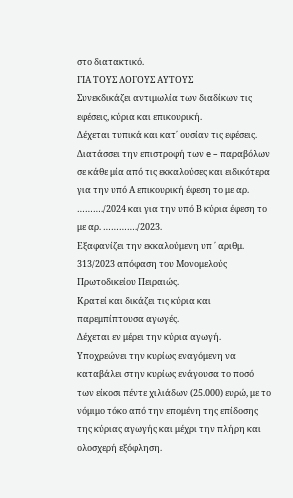στο διατακτικό.
ΓΙΑ ΤΟΥΣ ΛΟΓΟΥΣ ΑΥΤΟΥΣ
Συνεκδικάζει αντιμωλία των διαδίκων τις εφέσεις, κύρια και επικουρική.
Δέχεται τυπικά και κατ΄ ουσίαν τις εφέσεις.
Διατάσσει την επιστροφή των e – παραβόλων σε κάθε μία από τις εκκαλούσες και ειδικότερα για την υπό Α επικουρική έφεση το με αρ. ………./2024 και για την υπό Β κύρια έφεση το με αρ. …………./2023.
Εξαφανίζει την εκκαλούμενη υπ ΄ αριθμ. 313/2023 απόφαση του Μονομελούς Πρωτοδικείου Πειραιώς.
Κρατεί και δικάζει τις κύρια και παρεμπίπτουσα αγωγές.
Δέχεται εν μέρει την κύρια αγωγή.
Υποχρεώνει την κυρίως εναγόμενη να καταβάλει στην κυρίως ενάγουσα το ποσό των είκοσι πέντε χιλιάδων (25.000) ευρώ, με το νόμιμο τόκο από την επομένη της επίδοσης της κύριας αγωγής και μέχρι την πλήρη και ολοσχερή εξόφληση.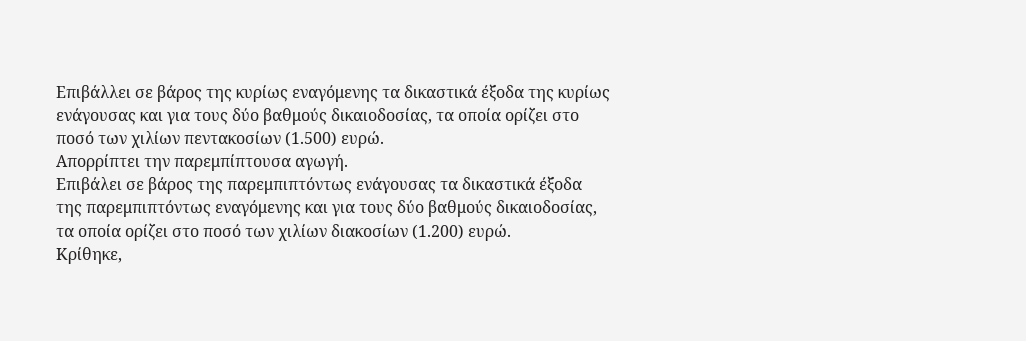Επιβάλλει σε βάρος της κυρίως εναγόμενης τα δικαστικά έξοδα της κυρίως ενάγουσας και για τους δύο βαθμούς δικαιοδοσίας, τα οποία ορίζει στο ποσό των χιλίων πεντακοσίων (1.500) ευρώ.
Απορρίπτει την παρεμπίπτουσα αγωγή.
Επιβάλει σε βάρος της παρεμπιπτόντως ενάγουσας τα δικαστικά έξοδα της παρεμπιπτόντως εναγόμενης και για τους δύο βαθμούς δικαιοδοσίας, τα οποία ορίζει στο ποσό των χιλίων διακοσίων (1.200) ευρώ.
Κρίθηκε,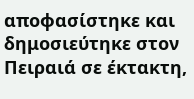αποφασίστηκε και δημοσιεύτηκε στον Πειραιά σε έκτακτη,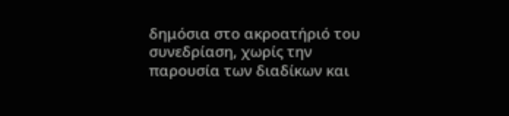δημόσια στο ακροατήριό του συνεδρίαση, χωρίς την παρουσία των διαδίκων και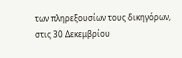των πληρεξουσίων τους δικηγόρων, στις 30 Δεκεμβρίου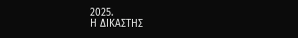2025.
Η ΔΙΚΑΣΤΗΣ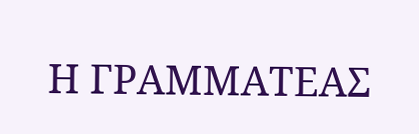Η ΓΡΑΜΜΑΤΕΑΣ